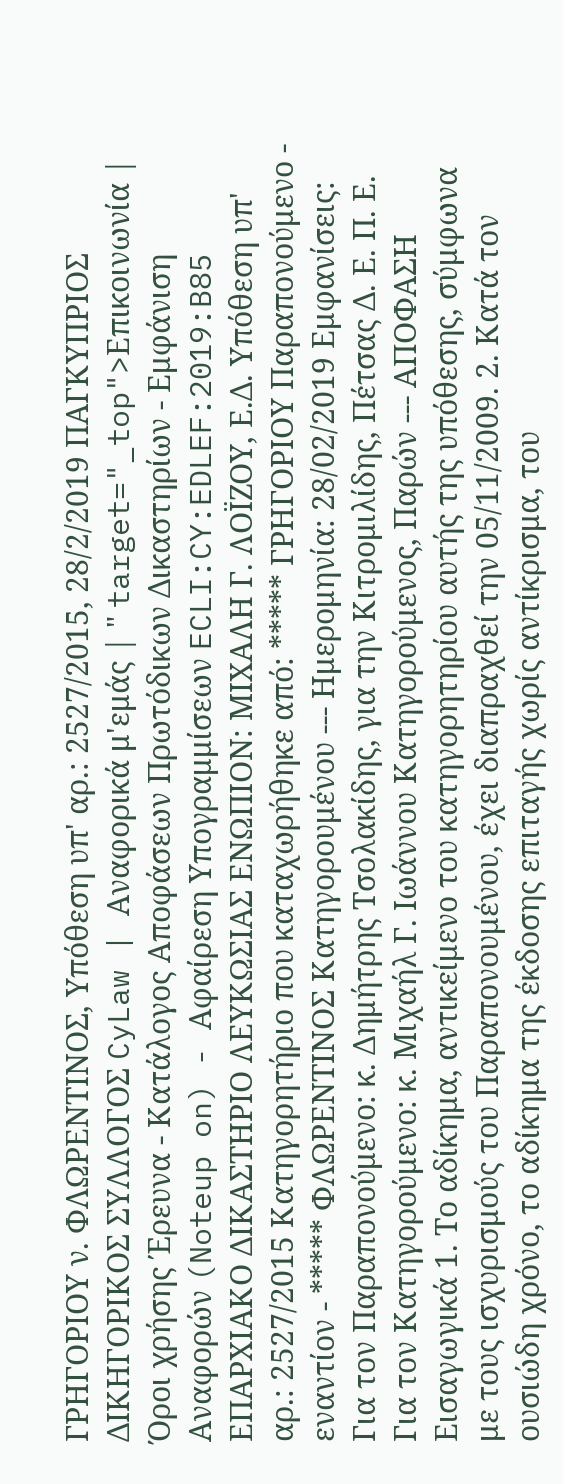ΓΡΗΓΟΡΙΟΥ ν. ΦΛΩΡΕΝΤΙΝΟΣ, Υπόθεση υπ' αρ.: 2527/2015, 28/2/2019 ΠΑΓΚΥΠΡΙΟΣ ΔΙΚΗΓΟΡΙΚΟΣ ΣΥΛΛΟΓΟΣ CyLaw | Αναφορικά μ'εμάς | " target="_top">Επικοινωνία | Όροι χρήσης Έρευνα - Κατάλογος Αποφάσεων Πρωτόδικων Δικαστηρίων - Εμφάνιση Αναφορών (Noteup on) - Αφαίρεση Υπογραμμίσεων ECLI:CY:EDLEF:2019:B85 ΕΠΑΡΧΙΑΚΟ ΔΙΚΑΣΤΗΡΙΟ ΛΕΥΚΩΣΙΑΣ ΕΝΩΠΙΟΝ: ΜΙΧΑΛΗ Γ. ΛΟΪΖΟΥ, Ε.Δ. Υπόθεση υπ' αρ.: 2527/2015 Κατηγορητήριο που καταχωρήθηκε από: ***** ΓΡΗΓΟΡΙΟΥ Παραπονούμενο - εναντίον - ***** ΦΛΩΡΕΝΤΙΝΟΣ Κατηγορουμένου --- Ημερομηνία: 28/02/2019 Εμφανίσεις: Για τον Παραπονούμενο: κ. Δημήτρης Τσολακίδης, για την Κιτρομιλίδης, Πέτσας Δ. Ε. Π. Ε. Για τον Κατηγορούμενο: κ. Μιχαήλ Γ. Ιωάννου Κατηγορούμενος, Παρών --- ΑΠΟΦΑΣΗ Εισαγωγικά 1. Το αδίκημα, αντικείμενο του κατηγορητηρίου αυτής της υπόθεσης, σύμφωνα με τους ισχυρισμούς του Παραπονουμένου, έχει διαπραχθεί την 05/11/2009. 2. Κατά τον ουσιώδη χρόνο, το αδίκημα της έκδοσης επιταγής χωρίς αντίκρισμα, του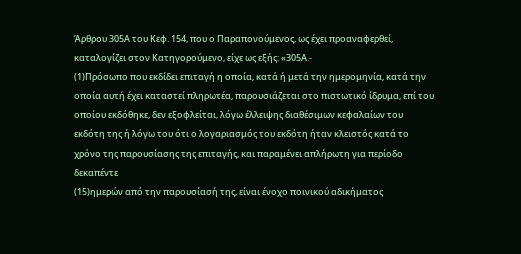Άρθρου 305Α του Κεφ. 154, που ο Παραπονούμενος, ως έχει προαναφερθεί, καταλογίζει στον Κατηγορούμενο, είχε ως εξής: «305Α.-
(1)Πρόσωπο που εκδίδει επιταγή η οποία, κατά ή μετά την ημερομηνία, κατά την οποία αυτή έχει καταστεί πληρωτέα, παρουσιάζεται στο πιστωτικό ίδρυμα, επί του οποίου εκδόθηκε, δεν εξοφλείται, λόγω έλλειψης διαθέσιμων κεφαλαίων του εκδότη της ή λόγω του ότι ο λογαριασμός του εκδότη ήταν κλειστός κατά το χρόνο της παρουσίασης της επιταγής, και παραμένει απλήρωτη για περίοδο δεκαπέντε
(15)ημερών από την παρουσίασή της, είναι ένοχο ποινικού αδικήματος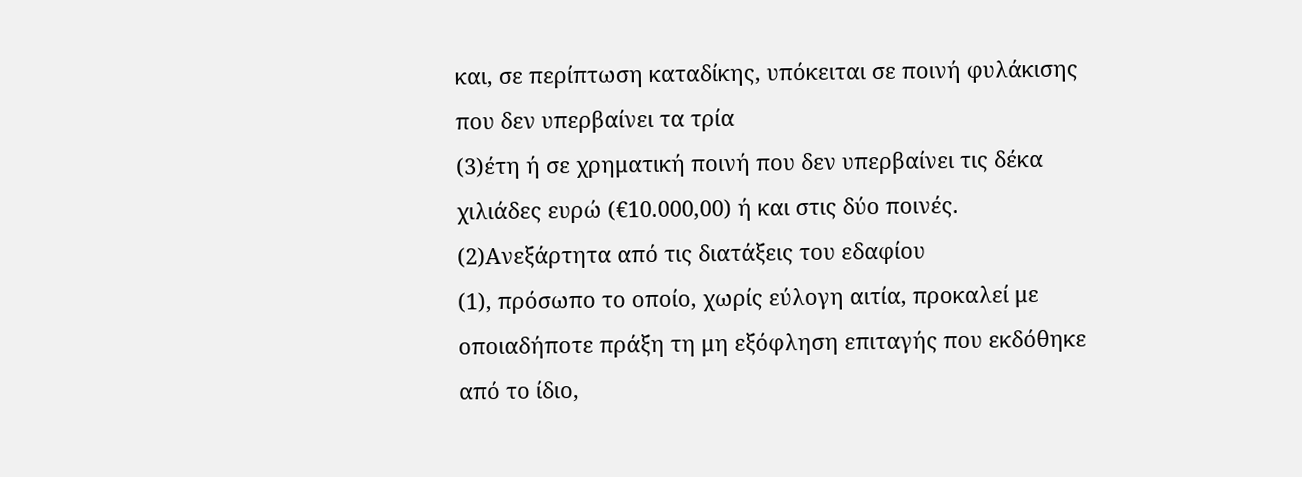και, σε περίπτωση καταδίκης, υπόκειται σε ποινή φυλάκισης που δεν υπερβαίνει τα τρία
(3)έτη ή σε χρηματική ποινή που δεν υπερβαίνει τις δέκα χιλιάδες ευρώ (€10.000,00) ή και στις δύο ποινές.
(2)Ανεξάρτητα από τις διατάξεις του εδαφίου
(1), πρόσωπο το οποίο, χωρίς εύλογη αιτία, προκαλεί με οποιαδήποτε πράξη τη μη εξόφληση επιταγής που εκδόθηκε από το ίδιο,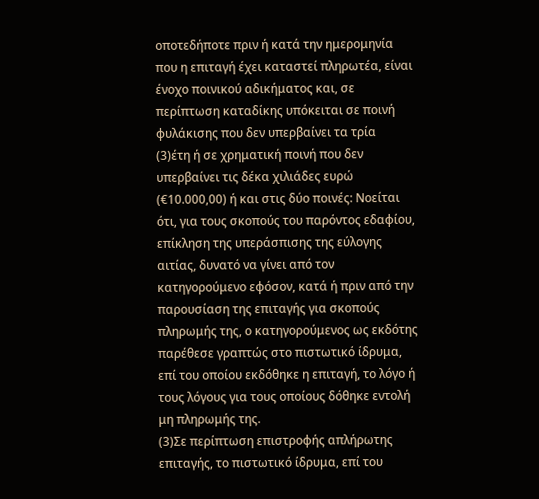οποτεδήποτε πριν ή κατά την ημερομηνία που η επιταγή έχει καταστεί πληρωτέα, είναι ένοχο ποινικού αδικήματος και, σε περίπτωση καταδίκης υπόκειται σε ποινή φυλάκισης που δεν υπερβαίνει τα τρία
(3)έτη ή σε χρηματική ποινή που δεν υπερβαίνει τις δέκα χιλιάδες ευρώ (€10.000,00) ή και στις δύο ποινές: Νοείται ότι, για τους σκοπούς του παρόντος εδαφίου, επίκληση της υπεράσπισης της εύλογης αιτίας, δυνατό να γίνει από τον κατηγορούμενο εφόσον, κατά ή πριν από την παρουσίαση της επιταγής για σκοπούς πληρωμής της, ο κατηγορούμενος ως εκδότης παρέθεσε γραπτώς στο πιστωτικό ίδρυμα, επί του οποίου εκδόθηκε η επιταγή, το λόγο ή τους λόγους για τους οποίους δόθηκε εντολή μη πληρωμής της.
(3)Σε περίπτωση επιστροφής απλήρωτης επιταγής, το πιστωτικό ίδρυμα, επί του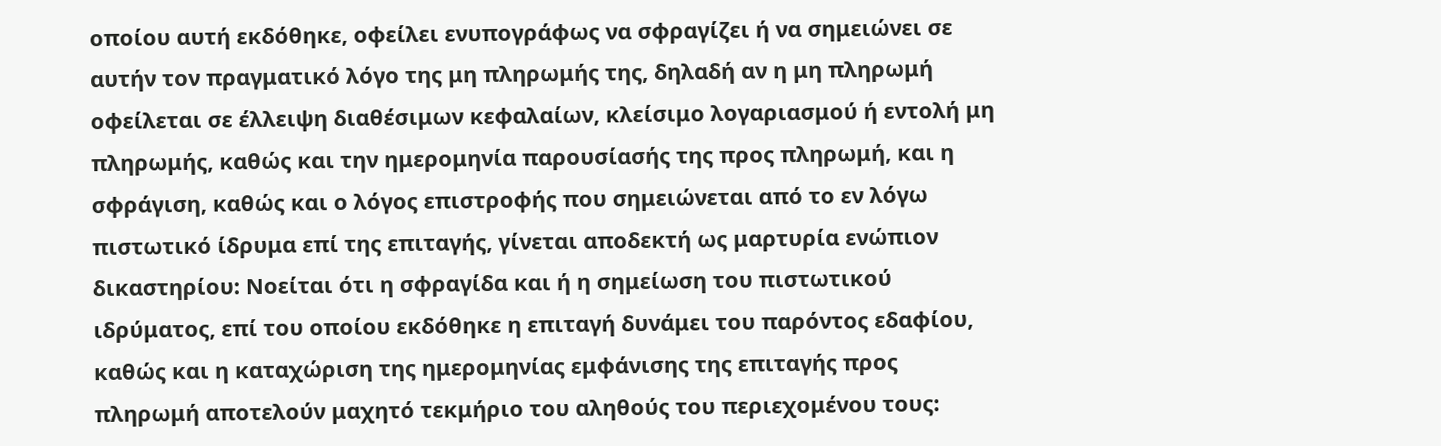οποίου αυτή εκδόθηκε, οφείλει ενυπογράφως να σφραγίζει ή να σημειώνει σε αυτήν τον πραγματικό λόγο της μη πληρωμής της, δηλαδή αν η μη πληρωμή οφείλεται σε έλλειψη διαθέσιμων κεφαλαίων, κλείσιμο λογαριασμού ή εντολή μη πληρωμής, καθώς και την ημερομηνία παρουσίασής της προς πληρωμή, και η σφράγιση, καθώς και ο λόγος επιστροφής που σημειώνεται από το εν λόγω πιστωτικό ίδρυμα επί της επιταγής, γίνεται αποδεκτή ως μαρτυρία ενώπιον δικαστηρίου: Νοείται ότι η σφραγίδα και ή η σημείωση του πιστωτικού ιδρύματος, επί του οποίου εκδόθηκε η επιταγή δυνάμει του παρόντος εδαφίου, καθώς και η καταχώριση της ημερομηνίας εμφάνισης της επιταγής προς πληρωμή αποτελούν μαχητό τεκμήριο του αληθούς του περιεχομένου τους: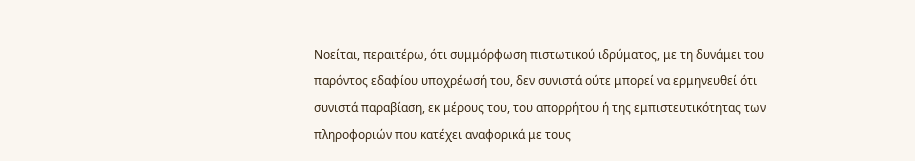Νοείται, περαιτέρω, ότι συμμόρφωση πιστωτικού ιδρύματος, με τη δυνάμει του παρόντος εδαφίου υποχρέωσή του, δεν συνιστά ούτε μπορεί να ερμηνευθεί ότι συνιστά παραβίαση, εκ μέρους του, του απορρήτου ή της εμπιστευτικότητας των πληροφοριών που κατέχει αναφορικά με τους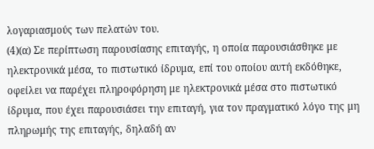λογαριασμούς των πελατών του.
(4)(α) Σε περίπτωση παρουσίασης επιταγής, η οποία παρουσιάσθηκε με ηλεκτρονικά μέσα, το πιστωτικό ίδρυμα, επί του οποίου αυτή εκδόθηκε, οφείλει να παρέχει πληροφόρηση με ηλεκτρονικά μέσα στο πιστωτικό ίδρυμα, που έχει παρουσιάσει την επιταγή, για τον πραγματικό λόγο της μη πληρωμής της επιταγής, δηλαδή αν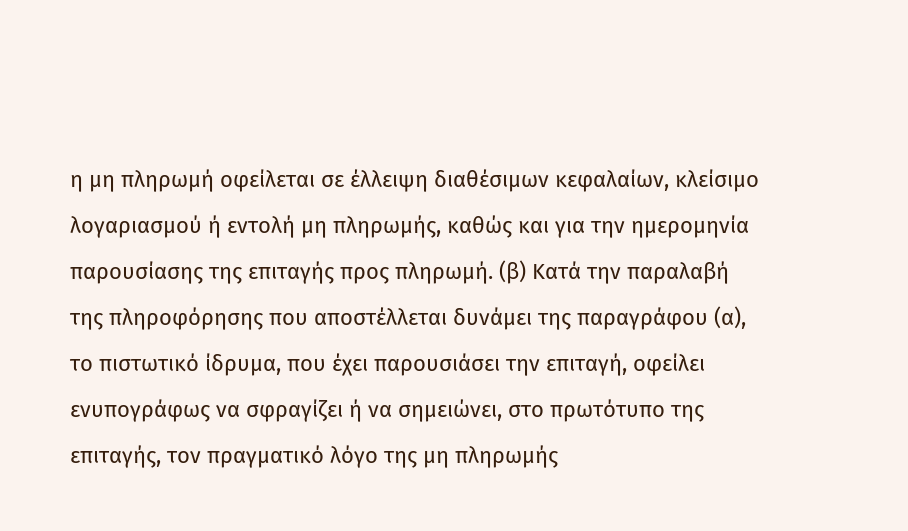η μη πληρωμή οφείλεται σε έλλειψη διαθέσιμων κεφαλαίων, κλείσιμο λογαριασμού ή εντολή μη πληρωμής, καθώς και για την ημερομηνία παρουσίασης της επιταγής προς πληρωμή. (β) Κατά την παραλαβή της πληροφόρησης που αποστέλλεται δυνάμει της παραγράφου (α), το πιστωτικό ίδρυμα, που έχει παρουσιάσει την επιταγή, οφείλει ενυπογράφως να σφραγίζει ή να σημειώνει, στο πρωτότυπο της επιταγής, τον πραγματικό λόγο της μη πληρωμής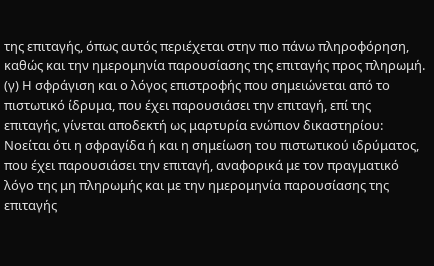της επιταγής, όπως αυτός περιέχεται στην πιο πάνω πληροφόρηση, καθώς και την ημερομηνία παρουσίασης της επιταγής προς πληρωμή. (γ) Η σφράγιση και ο λόγος επιστροφής που σημειώνεται από το πιστωτικό ίδρυμα, που έχει παρουσιάσει την επιταγή, επί της επιταγής, γίνεται αποδεκτή ως μαρτυρία ενώπιον δικαστηρίου: Νοείται ότι η σφραγίδα ή και η σημείωση του πιστωτικού ιδρύματος, που έχει παρουσιάσει την επιταγή, αναφορικά με τον πραγματικό λόγο της μη πληρωμής και με την ημερομηνία παρουσίασης της επιταγής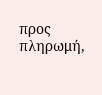προς πληρωμή,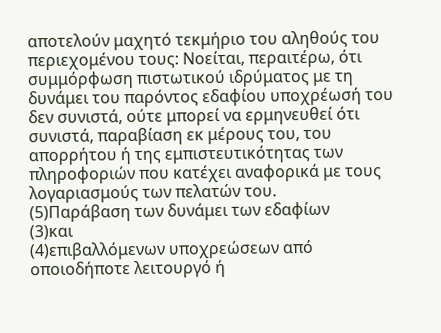αποτελούν μαχητό τεκμήριο του αληθούς του περιεχομένου τους: Νοείται, περαιτέρω, ότι συμμόρφωση πιστωτικού ιδρύματος με τη δυνάμει του παρόντος εδαφίου υποχρέωσή του δεν συνιστά, ούτε μπορεί να ερμηνευθεί ότι συνιστά, παραβίαση εκ μέρους του, του απορρήτου ή της εμπιστευτικότητας των πληροφοριών που κατέχει αναφορικά με τους λογαριασμούς των πελατών του.
(5)Παράβαση των δυνάμει των εδαφίων
(3)και
(4)επιβαλλόμενων υποχρεώσεων από οποιοδήποτε λειτουργό ή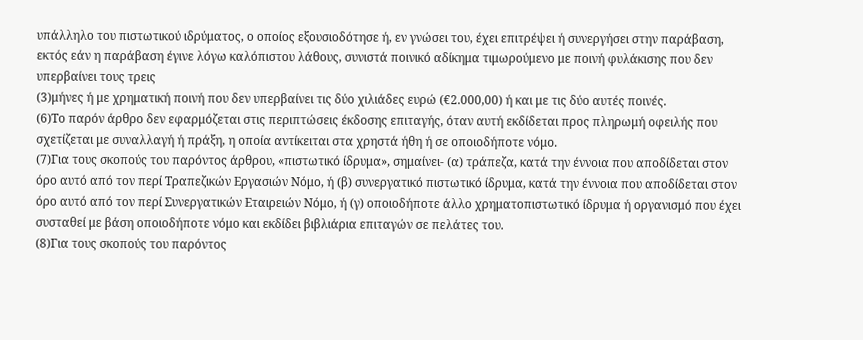υπάλληλο του πιστωτικού ιδρύματος, ο οποίος εξουσιοδότησε ή, εν γνώσει του, έχει επιτρέψει ή συνεργήσει στην παράβαση, εκτός εάν η παράβαση έγινε λόγω καλόπιστου λάθους, συνιστά ποινικό αδίκημα τιμωρούμενο με ποινή φυλάκισης που δεν υπερβαίνει τους τρεις
(3)μήνες ή με χρηματική ποινή που δεν υπερβαίνει τις δύο χιλιάδες ευρώ (€2.000,00) ή και με τις δύο αυτές ποινές.
(6)Το παρόν άρθρο δεν εφαρμόζεται στις περιπτώσεις έκδοσης επιταγής, όταν αυτή εκδίδεται προς πληρωμή οφειλής που σχετίζεται με συναλλαγή ή πράξη, η οποία αντίκειται στα χρηστά ήθη ή σε οποιοδήποτε νόμο.
(7)Για τους σκοπούς του παρόντος άρθρου, «πιστωτικό ίδρυμα», σημαίνει- (α) τράπεζα, κατά την έννοια που αποδίδεται στον όρο αυτό από τον περί Τραπεζικών Εργασιών Νόμο, ή (β) συνεργατικό πιστωτικό ίδρυμα, κατά την έννοια που αποδίδεται στον όρο αυτό από τον περί Συνεργατικών Εταιρειών Νόμο, ή (γ) οποιοδήποτε άλλο χρηματοπιστωτικό ίδρυμα ή οργανισμό που έχει συσταθεί με βάση οποιοδήποτε νόμο και εκδίδει βιβλιάρια επιταγών σε πελάτες του.
(8)Για τους σκοπούς του παρόντος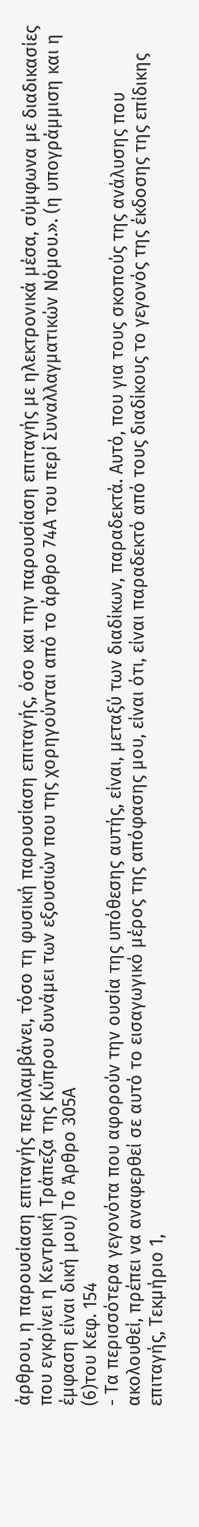άρθρου, η παρουσίαση επιταγής περιλαμβάνει, τόσο τη φυσική παρουσίαση επιταγής, όσο και την παρουσίαση επιταγής με ηλεκτρονικά μέσα, σύμφωνα με διαδικασίες που εγκρίνει η Κεντρική Τράπεζα της Κύπρου δυνάμει των εξουσιών που της χορηγούνται από το άρθρο 74Α του περί Συναλλαγματικών Νόμου.». (η υπογράμμιση και η έμφαση είναι δική μου) Το Άρθρο 305Α
(6)του Κεφ. 154
- Τα περισσότερα γεγονότα που αφορούν την ουσία της υπόθεσης αυτής, είναι, μεταξύ των διαδίκων, παραδεκτά. Αυτό, που για τους σκοπούς της ανάλυσης που ακολουθεί, πρέπει να αναφερθεί σε αυτό το εισαγωγικό μέρος της απόφασης μου, είναι ότι, είναι παραδεκτό από τους διαδίκους το γεγονός της έκδοσης της επίδικης επιταγής, Τεκμήριο 1,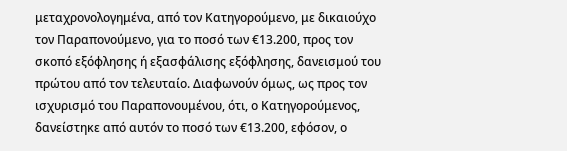μεταχρονολογημένα, από τον Κατηγορούμενο, με δικαιούχο τον Παραπονούμενο, για το ποσό των €13.200, προς τον σκοπό εξόφλησης ή εξασφάλισης εξόφλησης, δανεισμού του πρώτου από τον τελευταίο. Διαφωνούν όμως, ως προς τον ισχυρισμό του Παραπονουμένου, ότι, ο Κατηγορούμενος, δανείστηκε από αυτόν το ποσό των €13.200, εφόσον, ο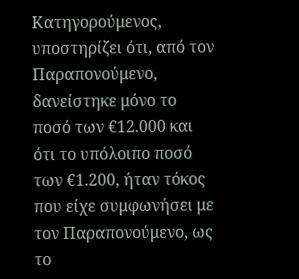Κατηγορούμενος, υποστηρίζει ότι, από τον Παραπονούμενο, δανείστηκε μόνο το ποσό των €12.000 και ότι το υπόλοιπο ποσό των €1.200, ήταν τόκος που είχε συμφωνήσει με τον Παραπονούμενο, ως το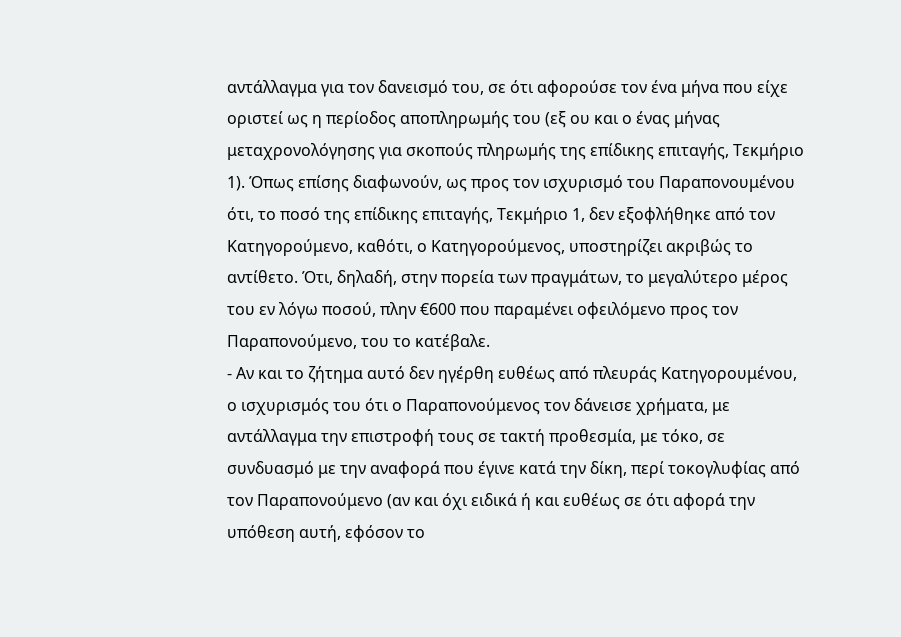αντάλλαγμα για τον δανεισμό του, σε ότι αφορούσε τον ένα μήνα που είχε οριστεί ως η περίοδος αποπληρωμής του (εξ ου και ο ένας μήνας μεταχρονολόγησης για σκοπούς πληρωμής της επίδικης επιταγής, Τεκμήριο 1). Όπως επίσης διαφωνούν, ως προς τον ισχυρισμό του Παραπονουμένου ότι, το ποσό της επίδικης επιταγής, Τεκμήριο 1, δεν εξοφλήθηκε από τον Κατηγορούμενο, καθότι, ο Κατηγορούμενος, υποστηρίζει ακριβώς το αντίθετο. Ότι, δηλαδή, στην πορεία των πραγμάτων, το μεγαλύτερο μέρος του εν λόγω ποσού, πλην €600 που παραμένει οφειλόμενο προς τον Παραπονούμενο, του το κατέβαλε.
- Αν και το ζήτημα αυτό δεν ηγέρθη ευθέως από πλευράς Κατηγορουμένου, ο ισχυρισμός του ότι ο Παραπονούμενος τον δάνεισε χρήματα, με αντάλλαγμα την επιστροφή τους σε τακτή προθεσμία, με τόκο, σε συνδυασμό με την αναφορά που έγινε κατά την δίκη, περί τοκογλυφίας από τον Παραπονούμενο (αν και όχι ειδικά ή και ευθέως σε ότι αφορά την υπόθεση αυτή, εφόσον το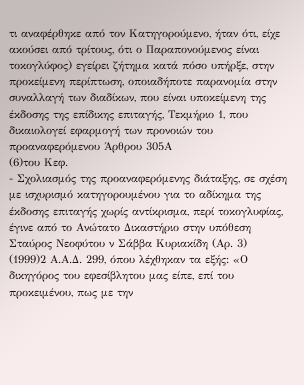τι αναφέρθηκε από τον Κατηγορούμενο, ήταν ότι, είχε ακούσει από τρίτους, ότι ο Παραπονούμενος είναι τοκογλύφος) εγείρει ζήτημα κατά πόσο υπήρξε, στην προκείμενη περίπτωση, οποιαδήποτε παρανομία στην συναλλαγή των διαδίκων, που είναι υποκείμενη της έκδοσης της επίδικης επιταγής, Τεκμήριο 1, που δικαιολογεί εφαρμογή των προνοιών του προαναφερόμενου Άρθρου 305Α
(6)του Κεφ.
- Σχολιασμός της προαναφερόμενης διάταξης, σε σχέση με ισχυρισμό κατηγορουμένου για το αδίκημα της έκδοσης επιταγής χωρίς αντίκρισμα, περί τοκογλυφίας, έγινε από το Ανώτατο Δικαστήριο στην υπόθεση Σταύρος Νεοφύτου ν Σάββα Κυριακίδη (Αρ. 3)
(1999)2 Α.Α.Δ. 299, όπου λέχθηκαν τα εξής: «Ο δικηγόρος του εφεσίβλητου μας είπε, επί του προκειμένου, πως με την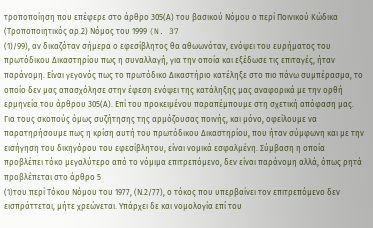τροποποίηση που επέφερε στο άρθρο 305(Α) του βασικού Νόμου ο περί Ποινικού Κώδικα (Τροποποιητικός αρ.2) Νόμος του 1999 (N. 37
(1)/99), αν δικαζόταν σήμερα ο εφεσίβλητος θα αθωωνόταν, ενόψει του ευρήματος του πρωτόδικου Δικαστηρίου πως η συναλλαγή, για την οποία και εξέδωσε τις επιταγές, ήταν παράνομη. Είναι γεγονός πως το πρωτόδικο Δικαστήριο κατέληξε στο πιο πάνω συμπέρασμα, το οποίο δεν μας απασχόλησε στην έφεση ενόψει της κατάληξης μας αναφορικά με την ορθή ερμηνεία του άρθρου 305(Α). Επί του προκειμένου παραπέμπουμε στη σχετική απόφαση μας. Για τους σκοπούς όμως συζήτησης της αρμόζουσας ποινής, και μόνο, οφείλουμε να παρατηρήσουμε πως η κρίση αυτή του πρωτόδικου Δικαστηρίου, που ήταν σύμφωνη και με την εισήγηση του δικηγόρου του εφεσίβλητου, είναι νομικά εσφαλμένη. Σύμβαση η οποία προβλέπει τόκο μεγαλύτερο από το νόμιμα επιτρεπόμενο, δεν είναι παράνομη αλλά, όπως ρητά προβλέπεται στο άρθρο 5
(1)του περί Τόκου Νόμου του 1977, (Ν.2/77), ο τόκος που υπερβαίνει τον επιτρεπόμενο δεν εισπράττεται, μήτε χρεώνεται. Υπάρχει δε και νομολογία επί του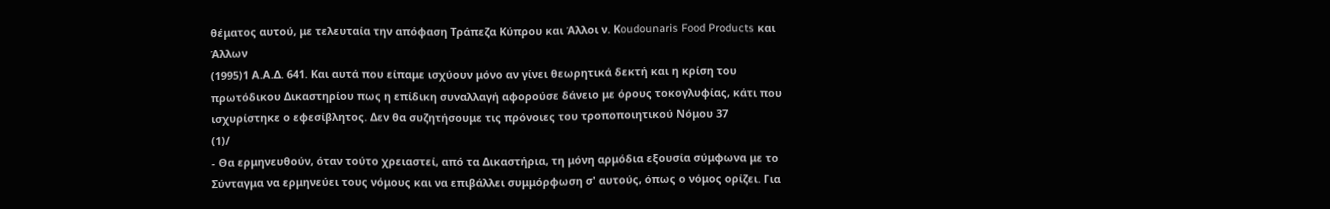θέματος αυτού, με τελευταία την απόφαση Τράπεζα Κύπρου και Άλλοι ν. Κoudounaris Food Products και Άλλων
(1995)1 Α.Α.Δ. 641. Και αυτά που είπαμε ισχύουν μόνο αν γίνει θεωρητικά δεκτή και η κρίση του πρωτόδικου Δικαστηρίου πως η επίδικη συναλλαγή αφορούσε δάνειο με όρους τοκογλυφίας, κάτι που ισχυρίστηκε ο εφεσίβλητος. Δεν θα συζητήσουμε τις πρόνοιες του τροποποιητικού Νόμου 37
(1)/
- Θα ερμηνευθούν, όταν τούτο χρειαστεί, από τα Δικαστήρια, τη μόνη αρμόδια εξουσία σύμφωνα με το Σύνταγμα να ερμηνεύει τους νόμους και να επιβάλλει συμμόρφωση σ' αυτούς, όπως ο νόμος ορίζει. Για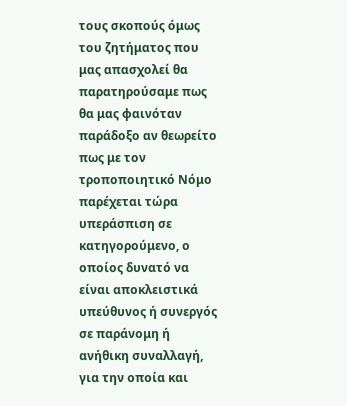τους σκοπούς όμως του ζητήματος που μας απασχολεί θα παρατηρούσαμε πως θα μας φαινόταν παράδοξο αν θεωρείτο πως με τον τροποποιητικό Νόμο παρέχεται τώρα υπεράσπιση σε κατηγορούμενο, ο οποίος δυνατό να είναι αποκλειστικά υπεύθυνος ή συνεργός σε παράνομη ή ανήθικη συναλλαγή, για την οποία και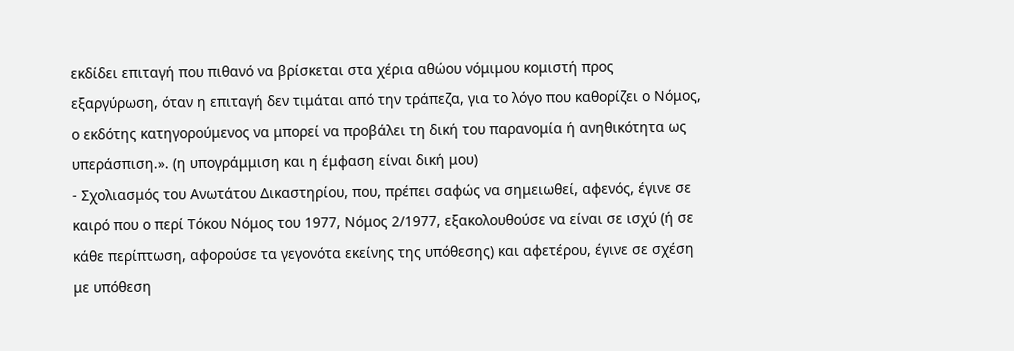εκδίδει επιταγή που πιθανό να βρίσκεται στα χέρια αθώου νόμιμου κομιστή προς εξαργύρωση, όταν η επιταγή δεν τιμάται από την τράπεζα, για το λόγο που καθορίζει ο Νόμος, ο εκδότης κατηγορούμενος να μπορεί να προβάλει τη δική του παρανομία ή ανηθικότητα ως υπεράσπιση.». (η υπογράμμιση και η έμφαση είναι δική μου)
- Σχολιασμός του Ανωτάτου Δικαστηρίου, που, πρέπει σαφώς να σημειωθεί, αφενός, έγινε σε καιρό που ο περί Τόκου Νόμος του 1977, Νόμος 2/1977, εξακολουθούσε να είναι σε ισχύ (ή σε κάθε περίπτωση, αφορούσε τα γεγονότα εκείνης της υπόθεσης) και αφετέρου, έγινε σε σχέση με υπόθεση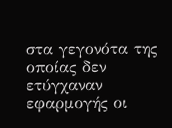στα γεγονότα της οποίας δεν ετύγχαναν εφαρμογής οι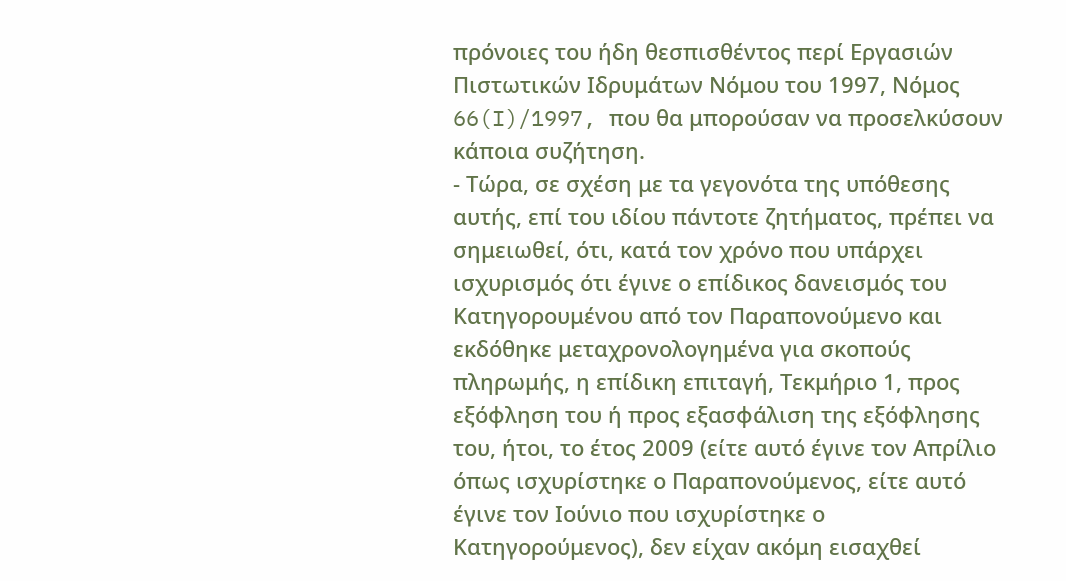πρόνοιες του ήδη θεσπισθέντος περί Εργασιών Πιστωτικών Ιδρυμάτων Νόμου του 1997, Νόμος 66(I)/1997, που θα μπορούσαν να προσελκύσουν κάποια συζήτηση.
- Τώρα, σε σχέση με τα γεγονότα της υπόθεσης αυτής, επί του ιδίου πάντοτε ζητήματος, πρέπει να σημειωθεί, ότι, κατά τον χρόνο που υπάρχει ισχυρισμός ότι έγινε ο επίδικος δανεισμός του Κατηγορουμένου από τον Παραπονούμενο και εκδόθηκε μεταχρονολογημένα για σκοπούς πληρωμής, η επίδικη επιταγή, Τεκμήριο 1, προς εξόφληση του ή προς εξασφάλιση της εξόφλησης του, ήτοι, το έτος 2009 (είτε αυτό έγινε τον Απρίλιο όπως ισχυρίστηκε ο Παραπονούμενος, είτε αυτό έγινε τον Ιούνιο που ισχυρίστηκε ο Κατηγορούμενος), δεν είχαν ακόμη εισαχθεί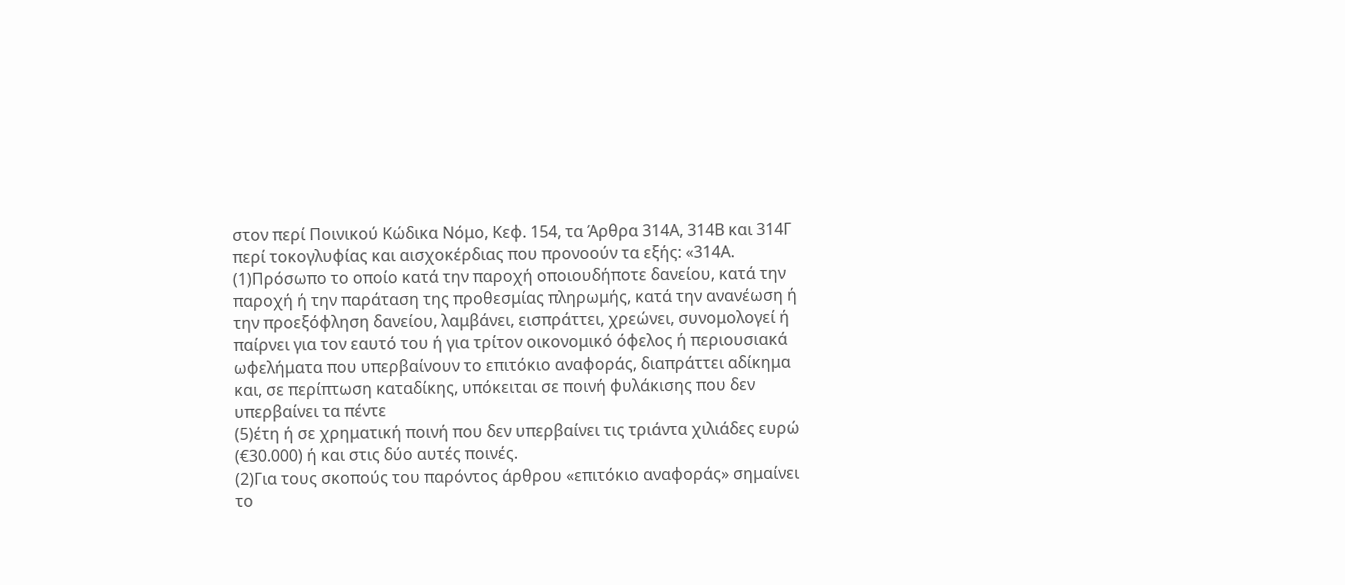στον περί Ποινικού Κώδικα Νόμο, Κεφ. 154, τα Άρθρα 314Α, 314Β και 314Γ περί τοκογλυφίας και αισχοκέρδιας που προνοούν τα εξής: «314Α.
(1)Πρόσωπο το οποίο κατά την παροχή οποιουδήποτε δανείου, κατά την παροχή ή την παράταση της προθεσμίας πληρωμής, κατά την ανανέωση ή την προεξόφληση δανείου, λαμβάνει, εισπράττει, χρεώνει, συνομολογεί ή παίρνει για τον εαυτό του ή για τρίτον οικονομικό όφελος ή περιουσιακά ωφελήματα που υπερβαίνουν το επιτόκιο αναφοράς, διαπράττει αδίκημα και, σε περίπτωση καταδίκης, υπόκειται σε ποινή φυλάκισης που δεν υπερβαίνει τα πέντε
(5)έτη ή σε χρηματική ποινή που δεν υπερβαίνει τις τριάντα χιλιάδες ευρώ (€30.000) ή και στις δύο αυτές ποινές.
(2)Για τους σκοπούς του παρόντος άρθρου «επιτόκιο αναφοράς» σημαίνει το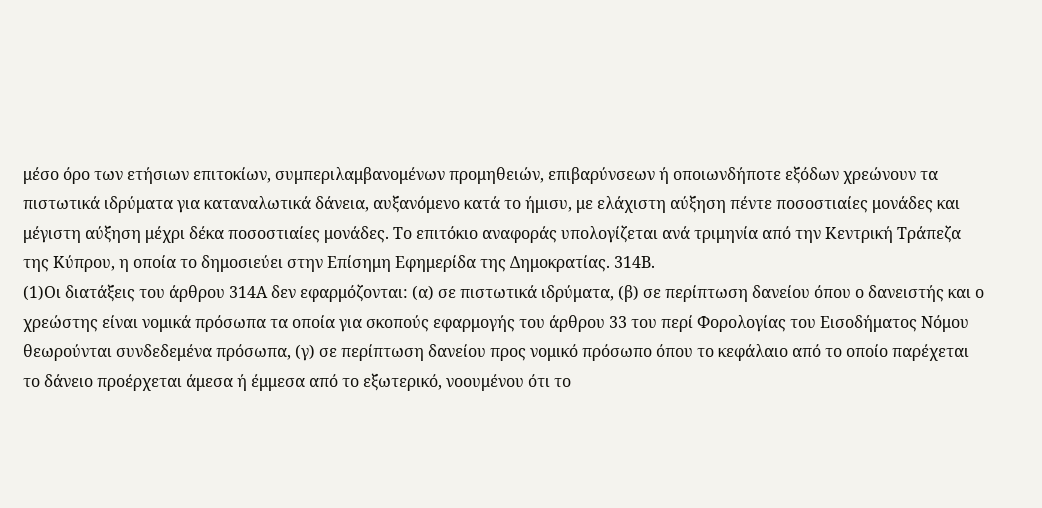μέσο όρο των ετήσιων επιτοκίων, συμπεριλαμβανομένων προμηθειών, επιβαρύνσεων ή οποιωνδήποτε εξόδων χρεώνουν τα πιστωτικά ιδρύματα για καταναλωτικά δάνεια, αυξανόμενο κατά το ήμισυ, με ελάχιστη αύξηση πέντε ποσοστιαίες μονάδες και μέγιστη αύξηση μέχρι δέκα ποσοστιαίες μονάδες. Το επιτόκιο αναφοράς υπολογίζεται ανά τριμηνία από την Κεντρική Τράπεζα της Κύπρου, η οποία το δημοσιεύει στην Επίσημη Εφημερίδα της Δημοκρατίας. 314Β.
(1)Οι διατάξεις του άρθρου 314Α δεν εφαρμόζονται: (α) σε πιστωτικά ιδρύματα, (β) σε περίπτωση δανείου όπου ο δανειστής και ο χρεώστης είναι νομικά πρόσωπα τα οποία για σκοπούς εφαρμογής του άρθρου 33 του περί Φορολογίας του Εισοδήματος Νόμου θεωρούνται συνδεδεμένα πρόσωπα, (γ) σε περίπτωση δανείου προς νομικό πρόσωπο όπου το κεφάλαιο από το οποίο παρέχεται το δάνειο προέρχεται άμεσα ή έμμεσα από το εξωτερικό, νοουμένου ότι το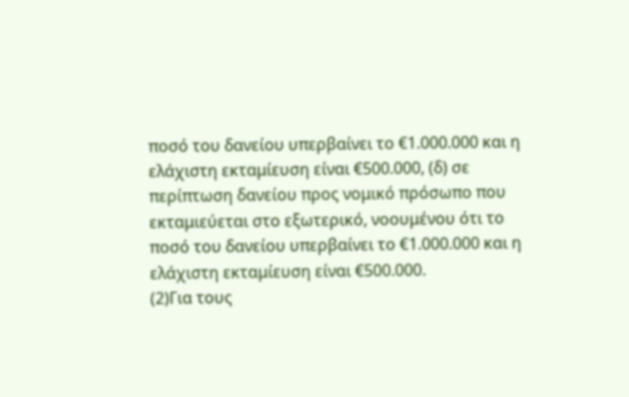ποσό του δανείου υπερβαίνει το €1.000.000 και η ελάχιστη εκταμίευση είναι €500.000, (δ) σε περίπτωση δανείου προς νομικό πρόσωπο που εκταμιεύεται στο εξωτερικό, νοουμένου ότι το ποσό του δανείου υπερβαίνει το €1.000.000 και η ελάχιστη εκταμίευση είναι €500.000.
(2)Για τους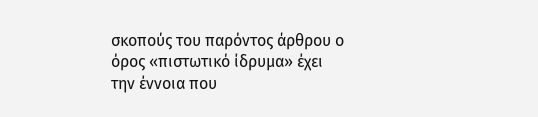σκοπούς του παρόντος άρθρου ο όρος «πιστωτικό ίδρυμα» έχει την έννοια που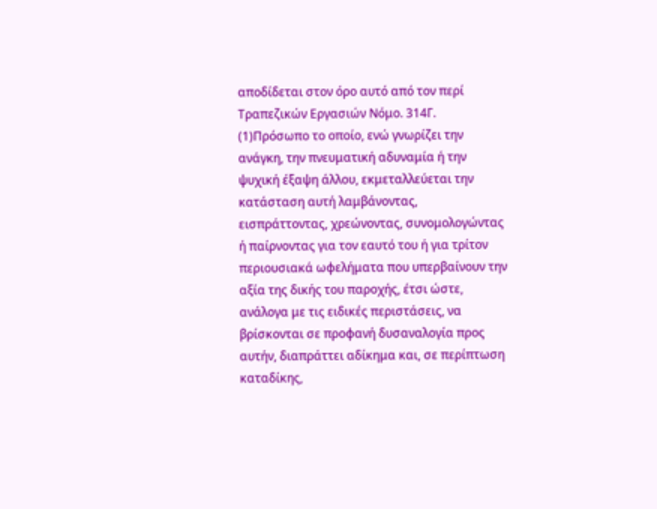αποδίδεται στον όρο αυτό από τον περί Τραπεζικών Εργασιών Νόμο. 314Γ.
(1)Πρόσωπο το οποίο, ενώ γνωρίζει την ανάγκη, την πνευματική αδυναμία ή την ψυχική έξαψη άλλου, εκμεταλλεύεται την κατάσταση αυτή λαμβάνοντας, εισπράττοντας, χρεώνοντας, συνομολογώντας ή παίρνοντας για τον εαυτό του ή για τρίτον περιουσιακά ωφελήματα που υπερβαίνουν την αξία της δικής του παροχής, έτσι ώστε, ανάλογα με τις ειδικές περιστάσεις, να βρίσκονται σε προφανή δυσαναλογία προς αυτήν, διαπράττει αδίκημα και, σε περίπτωση καταδίκης,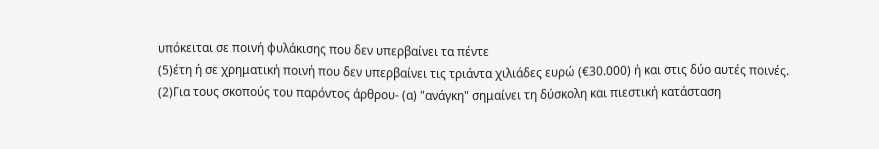υπόκειται σε ποινή φυλάκισης που δεν υπερβαίνει τα πέντε
(5)έτη ή σε χρηματική ποινή που δεν υπερβαίνει τις τριάντα χιλιάδες ευρώ (€30.000) ή και στις δύο αυτές ποινές.
(2)Για τους σκοπούς του παρόντος άρθρου- (α) "ανάγκη" σημαίνει τη δύσκολη και πιεστική κατάσταση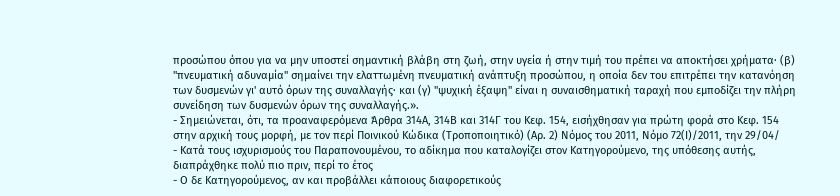προσώπου όπου για να μην υποστεί σημαντική βλάβη στη ζωή, στην υγεία ή στην τιμή του πρέπει να αποκτήσει χρήματα· (β) "πνευματική αδυναμία" σημαίνει την ελαττωμένη πνευματική ανάπτυξη προσώπου, η οποία δεν του επιτρέπει την κατανόηση των δυσμενών γι' αυτό όρων της συναλλαγής· και (γ) "ψυχική έξαψη" είναι η συναισθηματική ταραχή που εμποδίζει την πλήρη συνείδηση των δυσμενών όρων της συναλλαγής.».
- Σημειώνεται, ότι, τα προαναφερόμενα Άρθρα 314Α, 314Β και 314Γ του Κεφ. 154, εισήχθησαν για πρώτη φορά στο Κεφ. 154 στην αρχική τους μορφή, με τον περί Ποινικού Κώδικα (Τροποποιητικό) (Αρ. 2) Νόμος του 2011, Νόμο 72(Ι)/2011, την 29/04/
- Κατά τους ισχυρισμούς του Παραπονουμένου, το αδίκημα που καταλογίζει στον Κατηγορούμενο, της υπόθεσης αυτής, διαπράχθηκε πολύ πιο πριν, περί το έτος
- Ο δε Κατηγορούμενος, αν και προβάλλει κάποιους διαφορετικούς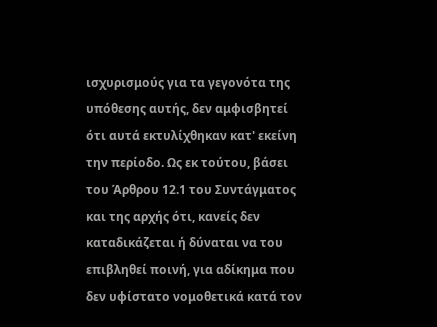ισχυρισμούς για τα γεγονότα της υπόθεσης αυτής, δεν αμφισβητεί ότι αυτά εκτυλίχθηκαν κατ' εκείνη την περίοδο. Ως εκ τούτου, βάσει του Άρθρου 12.1 του Συντάγματος και της αρχής ότι, κανείς δεν καταδικάζεται ή δύναται να του επιβληθεί ποινή, για αδίκημα που δεν υφίστατο νομοθετικά κατά τον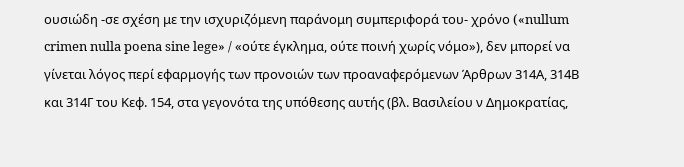ουσιώδη -σε σχέση με την ισχυριζόμενη παράνομη συμπεριφορά του- χρόνο («nullum crimen nulla poena sine lege» / «ούτε έγκλημα, ούτε ποινή χωρίς νόμο»), δεν μπορεί να γίνεται λόγος περί εφαρμογής των προνοιών των προαναφερόμενων Άρθρων 314Α, 314Β και 314Γ του Κεφ. 154, στα γεγονότα της υπόθεσης αυτής (βλ. Βασιλείου ν Δημοκρατίας,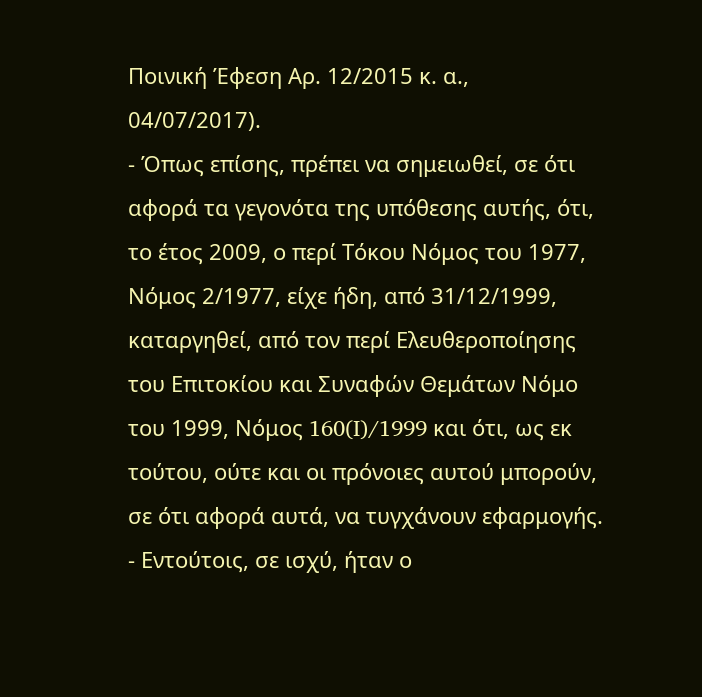Ποινική Έφεση Αρ. 12/2015 κ. α., 04/07/2017).
- Όπως επίσης, πρέπει να σημειωθεί, σε ότι αφορά τα γεγονότα της υπόθεσης αυτής, ότι, το έτος 2009, ο περί Τόκου Νόμος του 1977, Νόμος 2/1977, είχε ήδη, από 31/12/1999, καταργηθεί, από τον περί Ελευθεροποίησης του Επιτοκίου και Συναφών Θεμάτων Νόμο του 1999, Νόμος 160(I)/1999 και ότι, ως εκ τούτου, ούτε και οι πρόνοιες αυτού μπορούν, σε ότι αφορά αυτά, να τυγχάνουν εφαρμογής.
- Εντούτοις, σε ισχύ, ήταν ο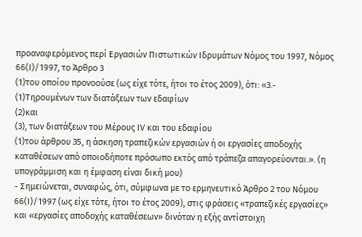προαναφερόμενος περί Εργασιών Πιστωτικών Ιδρυμάτων Νόμος του 1997, Νόμος 66(I)/1997, το Άρθρο 3
(1)του οποίου προνοούσε (ως είχε τότε, ήτοι το έτος 2009), ότι: «3.-
(1)Τηρουμένων των διατάξεων των εδαφίων
(2)και
(3), των διατάξεων του Μέρους IV και του εδαφίου
(1)του άρθρου 35, η άσκηση τραπεζικών εργασιών ή οι εργασίες αποδοχής καταθέσεων από οποιοδήποτε πρόσωπο εκτός από τράπεζα απαγορεύονται.». (η υπογράμμιση και η έμφαση είναι δική μου)
- Σημειώνεται, συναφώς, ότι, σύμφωνα με το ερμηνευτικό Άρθρο 2 του Νόμου 66(Ι)/1997 (ως είχε τότε, ήτοι το έτος 2009), στις φράσεις «τραπεζικές εργασίες» και «εργασίες αποδοχής καταθέσεων» δινόταν η εξής αντίστοιχη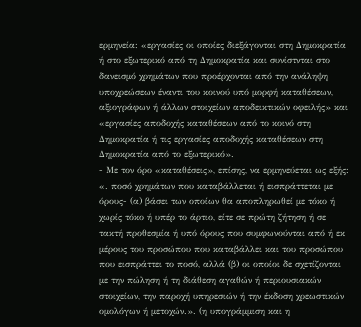ερμηνεία: «εργασίες οι οποίες διεξάγονται στη Δημοκρατία ή στο εξωτερικό από τη Δημοκρατία και συνίστνται στο δανεισμό χρημάτων που προέρχονται από την ανάληψη υποχρεώσεων έναντι του κοινού υπό μορφή καταθέσεων, αξιογράφων ή άλλων στοιχείων αποδεικτικών οφειλής» και «εργασίες αποδοχής καταθέσεων από το κοινό στη Δημοκρατία ή τις εργασίες αποδοχής καταθέσεων στη Δημοκρατία από το εξωτερικό».
- Με τον όρο «καταθέσεις», επίσης, να ερμηνεύεται ως εξής: «. ποσό χρημάτων που καταβάλλεται ή εισπράττεται με όρους- (α) βάσει των οποίων θα αποπληρωθεί με τόκο ή χωρίς τόκο ή υπέρ το άρτιο, είτε σε πρώτη ζήτηση ή σε τακτή προθεσμία ή υπό όρους που συμφωνούνται από ή εκ μέρους του προσώπου που καταβάλλει και του προσώπου που εισπράττει το ποσό, αλλά (β) οι οποίοι δε σχετίζονται με την πώληση ή τη διάθεση αγαθών ή περιουσιακών στοιχείων, την παροχή υπηρεσιών ή την έκδοση χρεωστικών ομολόγων ή μετοχών.». (η υπογράμμιση και η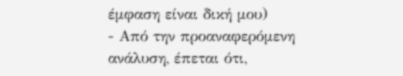έμφαση είναι δική μου)
- Από την προαναφερόμενη ανάλυση, έπεται ότι,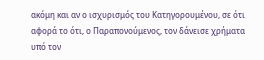ακόμη και αν ο ισχυρισμός του Κατηγορουμένου, σε ότι αφορά το ότι, ο Παραπονούμενος, τον δάνεισε χρήματα υπό τον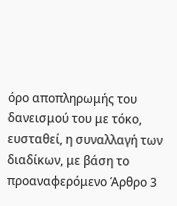όρο αποπληρωμής του δανεισμού του με τόκο, ευσταθεί, η συναλλαγή των διαδίκων, με βάση το προαναφερόμενο Άρθρο 3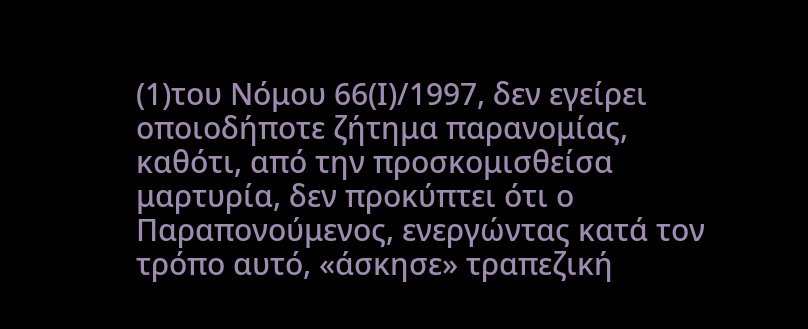(1)του Νόμου 66(Ι)/1997, δεν εγείρει οποιοδήποτε ζήτημα παρανομίας, καθότι, από την προσκομισθείσα μαρτυρία, δεν προκύπτει ότι ο Παραπονούμενος, ενεργώντας κατά τον τρόπο αυτό, «άσκησε» τραπεζική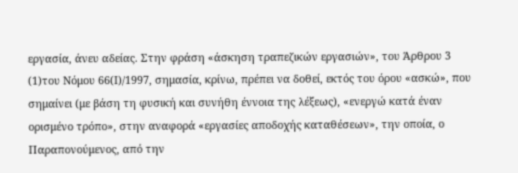εργασία, άνευ αδείας. Στην φράση «άσκηση τραπεζικών εργασιών», του Άρθρου 3
(1)του Νόμου 66(Ι)/1997, σημασία, κρίνω, πρέπει να δοθεί, εκτός του όρου «ασκώ», που σημαίνει (με βάση τη φυσική και συνήθη έννοια της λέξεως), «ενεργώ κατά έναν ορισμένο τρόπο», στην αναφορά «εργασίες αποδοχής καταθέσεων», την οποία, ο Παραπονούμενος, από την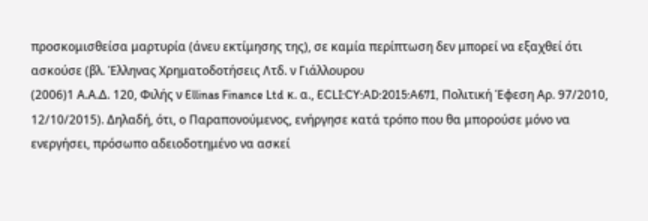προσκομισθείσα μαρτυρία (άνευ εκτίμησης της), σε καμία περίπτωση δεν μπορεί να εξαχθεί ότι ασκούσε (βλ. Έλληνας Χρηματοδοτήσεις Λτδ. ν Γιάλλουρου
(2006)1 Α.Α.Δ. 120, Φιλής ν Ellinas Finance Ltd κ. α., ECLI:CY:AD:2015:A671, Πολιτική Έφεση Αρ. 97/2010, 12/10/2015). Δηλαδή, ότι, ο Παραπονούμενος, ενήργησε κατά τρόπο που θα μπορούσε μόνο να ενεργήσει, πρόσωπο αδειοδοτημένο να ασκεί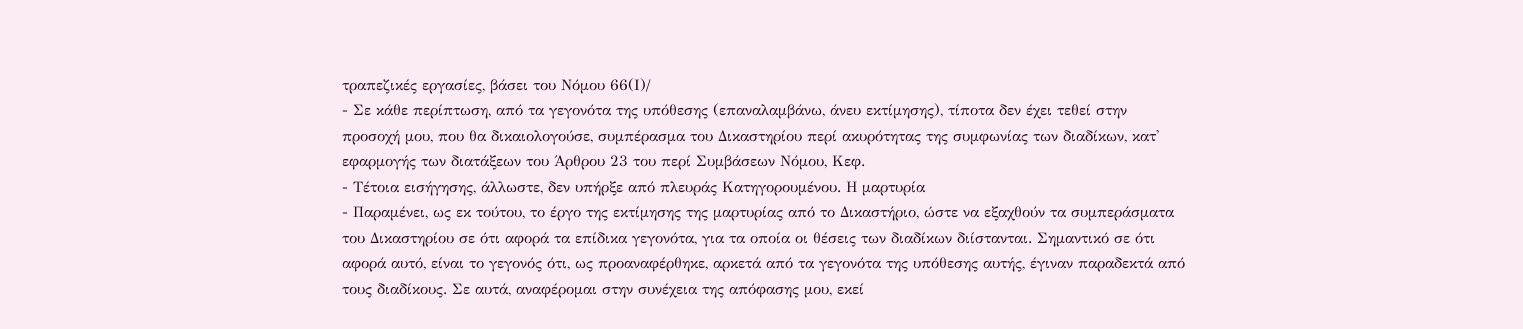τραπεζικές εργασίες, βάσει του Νόμου 66(Ι)/
- Σε κάθε περίπτωση, από τα γεγονότα της υπόθεσης (επαναλαμβάνω, άνευ εκτίμησης), τίποτα δεν έχει τεθεί στην προσοχή μου, που θα δικαιολογούσε, συμπέρασμα του Δικαστηρίου περί ακυρότητας της συμφωνίας των διαδίκων, κατ' εφαρμογής των διατάξεων του Άρθρου 23 του περί Συμβάσεων Νόμου, Κεφ.
- Τέτοια εισήγησης, άλλωστε, δεν υπήρξε από πλευράς Κατηγορουμένου. Η μαρτυρία
- Παραμένει, ως εκ τούτου, το έργο της εκτίμησης της μαρτυρίας από το Δικαστήριο, ώστε να εξαχθούν τα συμπεράσματα του Δικαστηρίου σε ότι αφορά τα επίδικα γεγονότα, για τα οποία οι θέσεις των διαδίκων διίστανται. Σημαντικό σε ότι αφορά αυτό, είναι το γεγονός ότι, ως προαναφέρθηκε, αρκετά από τα γεγονότα της υπόθεσης αυτής, έγιναν παραδεκτά από τους διαδίκους. Σε αυτά, αναφέρομαι στην συνέχεια της απόφασης μου, εκεί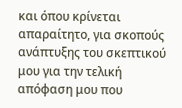και όπου κρίνεται απαραίτητο, για σκοπούς ανάπτυξης του σκεπτικού μου για την τελική απόφαση μου που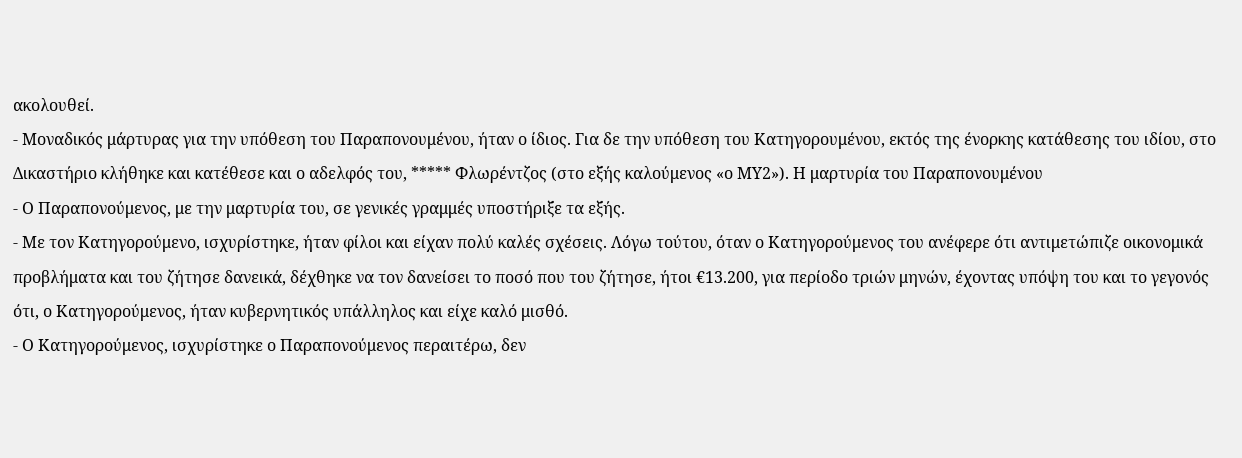ακολουθεί.
- Μοναδικός μάρτυρας για την υπόθεση του Παραπονουμένου, ήταν ο ίδιος. Για δε την υπόθεση του Κατηγορουμένου, εκτός της ένορκης κατάθεσης του ιδίου, στο Δικαστήριο κλήθηκε και κατέθεσε και ο αδελφός του, ***** Φλωρέντζος (στο εξής καλούμενος «ο ΜΥ2»). Η μαρτυρία του Παραπονουμένου
- Ο Παραπονούμενος, με την μαρτυρία του, σε γενικές γραμμές υποστήριξε τα εξής.
- Με τον Κατηγορούμενο, ισχυρίστηκε, ήταν φίλοι και είχαν πολύ καλές σχέσεις. Λόγω τούτου, όταν ο Κατηγορούμενος του ανέφερε ότι αντιμετώπιζε οικονομικά προβλήματα και του ζήτησε δανεικά, δέχθηκε να τον δανείσει το ποσό που του ζήτησε, ήτοι €13.200, για περίοδο τριών μηνών, έχοντας υπόψη του και το γεγονός ότι, ο Κατηγορούμενος, ήταν κυβερνητικός υπάλληλος και είχε καλό μισθό.
- Ο Κατηγορούμενος, ισχυρίστηκε ο Παραπονούμενος περαιτέρω, δεν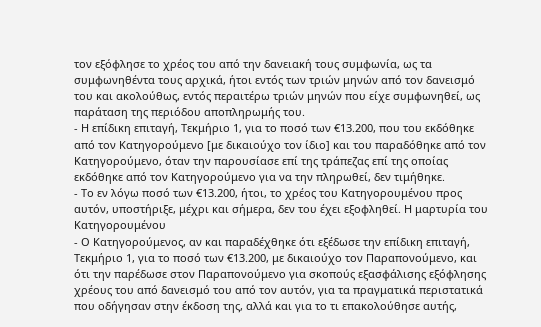τον εξόφλησε το χρέος του από την δανειακή τους συμφωνία, ως τα συμφωνηθέντα τους αρχικά, ήτοι εντός των τριών μηνών από τον δανεισμό του και ακολούθως, εντός περαιτέρω τριών μηνών που είχε συμφωνηθεί, ως παράταση της περιόδου αποπληρωμής του.
- Η επίδικη επιταγή, Τεκμήριο 1, για το ποσό των €13.200, που του εκδόθηκε από τον Κατηγορούμενο [με δικαιούχο τον ίδιο] και του παραδόθηκε από τον Κατηγορούμενο, όταν την παρουσίασε επί της τράπεζας επί της οποίας εκδόθηκε από τον Κατηγορούμενο για να την πληρωθεί, δεν τιμήθηκε.
- Το εν λόγω ποσό των €13.200, ήτοι, το χρέος του Κατηγορουμένου προς αυτόν, υποστήριξε, μέχρι και σήμερα, δεν του έχει εξοφληθεί. Η μαρτυρία του Κατηγορουμένου
- Ο Κατηγορούμενος, αν και παραδέχθηκε ότι εξέδωσε την επίδικη επιταγή, Τεκμήριο 1, για το ποσό των €13.200, με δικαιούχο τον Παραπονούμενο, και ότι την παρέδωσε στον Παραπονούμενο για σκοπούς εξασφάλισης εξόφλησης χρέους του από δανεισμό του από τον αυτόν, για τα πραγματικά περιστατικά που οδήγησαν στην έκδοση της, αλλά και για το τι επακολούθησε αυτής,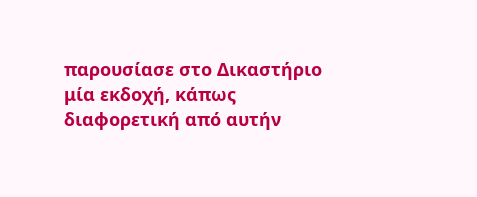παρουσίασε στο Δικαστήριο μία εκδοχή, κάπως διαφορετική από αυτήν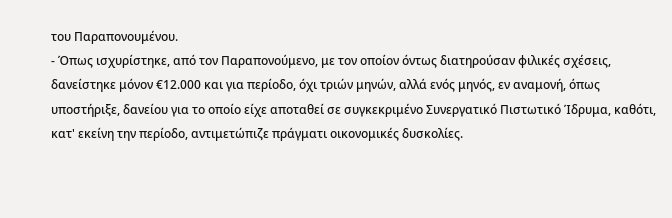του Παραπονουμένου.
- Όπως ισχυρίστηκε, από τον Παραπονούμενο, με τον οποίον όντως διατηρούσαν φιλικές σχέσεις, δανείστηκε μόνον €12.000 και για περίοδο, όχι τριών μηνών, αλλά ενός μηνός, εν αναμονή, όπως υποστήριξε, δανείου για το οποίο είχε αποταθεί σε συγκεκριμένο Συνεργατικό Πιστωτικό Ίδρυμα, καθότι, κατ' εκείνη την περίοδο, αντιμετώπιζε πράγματι οικονομικές δυσκολίες.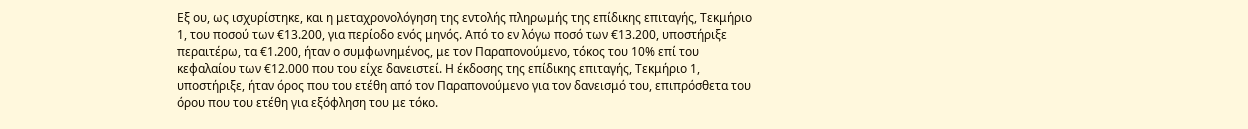Εξ ου, ως ισχυρίστηκε, και η μεταχρονολόγηση της εντολής πληρωμής της επίδικης επιταγής, Τεκμήριο 1, του ποσού των €13.200, για περίοδο ενός μηνός. Από το εν λόγω ποσό των €13.200, υποστήριξε περαιτέρω, τα €1.200, ήταν ο συμφωνημένος, με τον Παραπονούμενο, τόκος του 10% επί του κεφαλαίου των €12.000 που του είχε δανειστεί. Η έκδοσης της επίδικης επιταγής, Τεκμήριο 1, υποστήριξε, ήταν όρος που του ετέθη από τον Παραπονούμενο για τον δανεισμό του, επιπρόσθετα του όρου που του ετέθη για εξόφληση του με τόκο.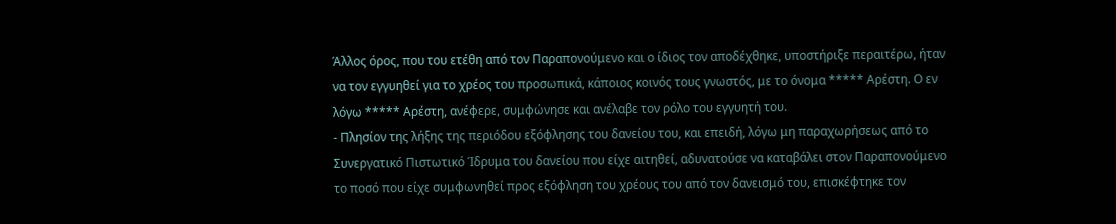Άλλος όρος, που του ετέθη από τον Παραπονούμενο και ο ίδιος τον αποδέχθηκε, υποστήριξε περαιτέρω, ήταν να τον εγγυηθεί για το χρέος του προσωπικά, κάποιος κοινός τους γνωστός, με το όνομα ***** Αρέστη. Ο εν λόγω ***** Αρέστη, ανέφερε, συμφώνησε και ανέλαβε τον ρόλο του εγγυητή του.
- Πλησίον της λήξης της περιόδου εξόφλησης του δανείου του, και επειδή, λόγω μη παραχωρήσεως από το Συνεργατικό Πιστωτικό Ίδρυμα του δανείου που είχε αιτηθεί, αδυνατούσε να καταβάλει στον Παραπονούμενο το ποσό που είχε συμφωνηθεί προς εξόφληση του χρέους του από τον δανεισμό του, επισκέφτηκε τον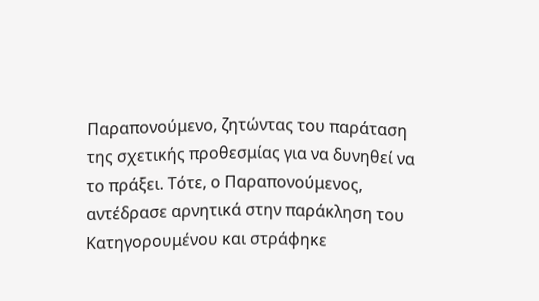Παραπονούμενο, ζητώντας του παράταση της σχετικής προθεσμίας για να δυνηθεί να το πράξει. Τότε, ο Παραπονούμενος, αντέδρασε αρνητικά στην παράκληση του Κατηγορουμένου και στράφηκε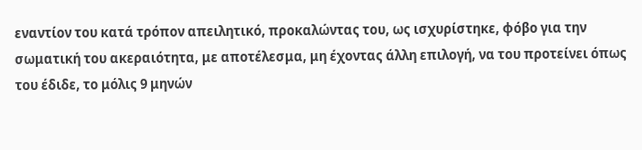εναντίον του κατά τρόπον απειλητικό, προκαλώντας του, ως ισχυρίστηκε, φόβο για την σωματική του ακεραιότητα, με αποτέλεσμα, μη έχοντας άλλη επιλογή, να του προτείνει όπως του έδιδε, το μόλις 9 μηνών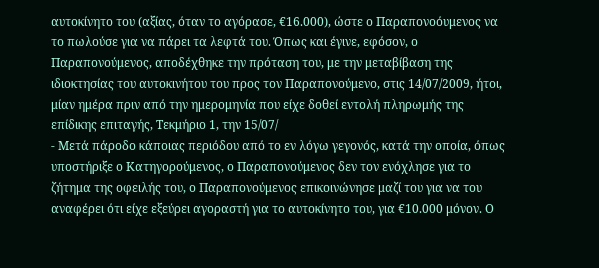αυτοκίνητο του (αξίας, όταν το αγόρασε, €16.000), ώστε ο Παραπονοόυμενος να το πωλούσε για να πάρει τα λεφτά του. Όπως και έγινε, εφόσον, ο Παραπονούμενος, αποδέχθηκε την πρόταση του, με την μεταβίβαση της ιδιοκτησίας του αυτοκινήτου του προς τον Παραπονούμενο, στις 14/07/2009, ήτοι, μίαν ημέρα πριν από την ημερομηνία που είχε δοθεί εντολή πληρωμής της επίδικης επιταγής, Τεκμήριο 1, την 15/07/
- Μετά πάροδο κάποιας περιόδου από το εν λόγω γεγονός, κατά την οποία, όπως υποστήριξε ο Κατηγορούμενος, ο Παραπονούμενος δεν τον ενόχλησε για το ζήτημα της οφειλής του, ο Παραπονούμενος επικοινώνησε μαζί του για να του αναφέρει ότι είχε εξεύρει αγοραστή για το αυτοκίνητο του, για €10.000 μόνον. Ο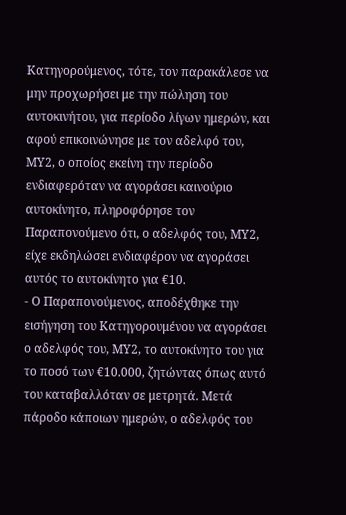Κατηγορούμενος, τότε, τον παρακάλεσε να μην προχωρήσει με την πώληση του αυτοκινήτου, για περίοδο λίγων ημερών, και αφού επικοινώνησε με τον αδελφό του, ΜΥ2, ο οποίος εκείνη την περίοδο ενδιαφερόταν να αγοράσει καινούριο αυτοκίνητο, πληροφόρησε τον Παραπονούμενο ότι, ο αδελφός του, ΜΥ2, είχε εκδηλώσει ενδιαφέρον να αγοράσει αυτός το αυτοκίνητο για €10.
- Ο Παραπονούμενος, αποδέχθηκε την εισήγηση του Κατηγορουμένου να αγοράσει ο αδελφός του, ΜΥ2, το αυτοκίνητο του για το ποσό των €10.000, ζητώντας όπως αυτό του καταβαλλόταν σε μετρητά. Μετά πάροδο κάποιων ημερών, ο αδελφός του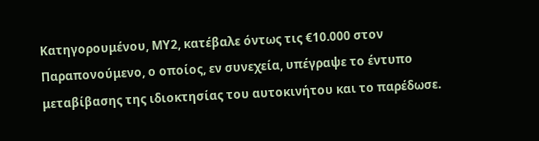Κατηγορουμένου, ΜΥ2, κατέβαλε όντως τις €10.000 στον Παραπονούμενο, ο οποίος, εν συνεχεία, υπέγραψε το έντυπο μεταβίβασης της ιδιοκτησίας του αυτοκινήτου και το παρέδωσε.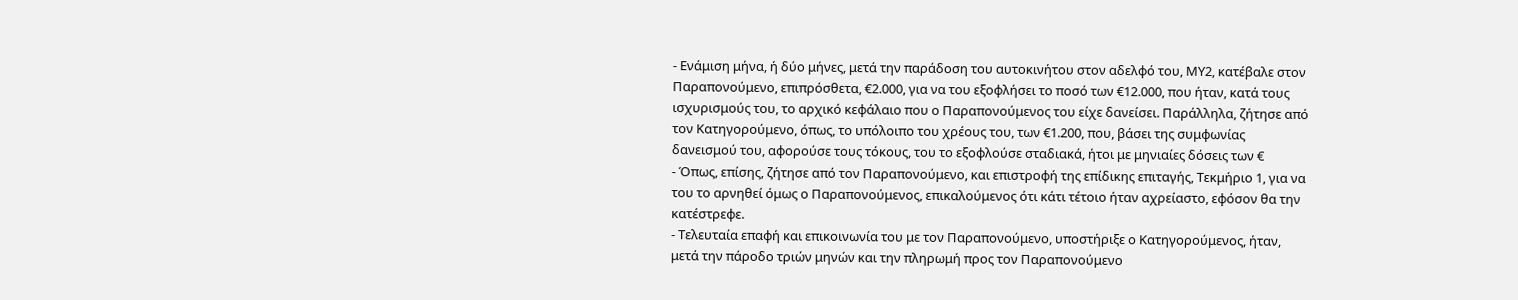- Ενάμιση μήνα, ή δύο μήνες, μετά την παράδοση του αυτοκινήτου στον αδελφό του, ΜΥ2, κατέβαλε στον Παραπονούμενο, επιπρόσθετα, €2.000, για να του εξοφλήσει το ποσό των €12.000, που ήταν, κατά τους ισχυρισμούς του, το αρχικό κεφάλαιο που ο Παραπονούμενος του είχε δανείσει. Παράλληλα, ζήτησε από τον Κατηγορούμενο, όπως, το υπόλοιπο του χρέους του, των €1.200, που, βάσει της συμφωνίας δανεισμού του, αφορούσε τους τόκους, του το εξοφλούσε σταδιακά, ήτοι με μηνιαίες δόσεις των €
- Όπως, επίσης, ζήτησε από τον Παραπονούμενο, και επιστροφή της επίδικης επιταγής, Τεκμήριο 1, για να του το αρνηθεί όμως ο Παραπονούμενος, επικαλούμενος ότι κάτι τέτοιο ήταν αχρείαστο, εφόσον θα την κατέστρεφε.
- Τελευταία επαφή και επικοινωνία του με τον Παραπονούμενο, υποστήριξε ο Κατηγορούμενος, ήταν, μετά την πάροδο τριών μηνών και την πληρωμή προς τον Παραπονούμενο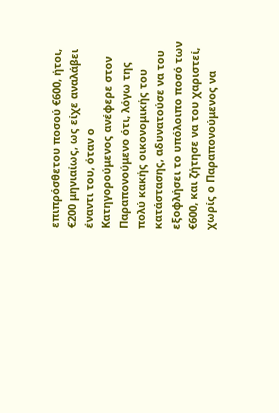επιπρόσθετου ποσού €600, ήτοι, €200 μηνιαίως, ως είχε αναλάβει έναντι του, όταν ο Κατηγορούμενος ανέφερε στον Παραπονούμενο ότι, λόγω της πολύ κακής οικονομικής του κατάστασης, αδυνατούσε να του εξοφλήσει το υπόλοιπο ποσό των €600, και ζήτησε να του χαριστεί, χωρίς ο Παραπονούμενος να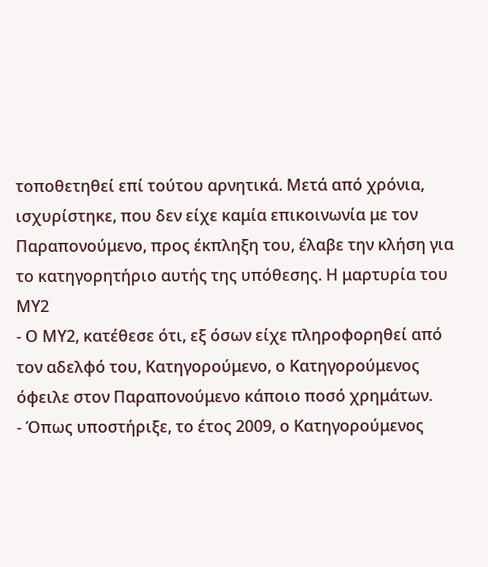τοποθετηθεί επί τούτου αρνητικά. Μετά από χρόνια, ισχυρίστηκε, που δεν είχε καμία επικοινωνία με τον Παραπονούμενο, προς έκπληξη του, έλαβε την κλήση για το κατηγορητήριο αυτής της υπόθεσης. Η μαρτυρία του ΜΥ2
- Ο ΜΥ2, κατέθεσε ότι, εξ όσων είχε πληροφορηθεί από τον αδελφό του, Κατηγορούμενο, ο Κατηγορούμενος όφειλε στον Παραπονούμενο κάποιο ποσό χρημάτων.
- Όπως υποστήριξε, το έτος 2009, ο Κατηγορούμενος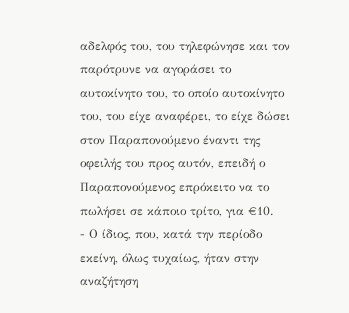αδελφός του, του τηλεφώνησε και τον παρότρυνε να αγοράσει το αυτοκίνητο του, το οποίο αυτοκίνητο του, του είχε αναφέρει, το είχε δώσει στον Παραπονούμενο έναντι της οφειλής του προς αυτόν, επειδή ο Παραπονούμενος επρόκειτο να το πωλήσει σε κάποιο τρίτο, για €10.
- Ο ίδιος, που, κατά την περίοδο εκείνη, όλως τυχαίως, ήταν στην αναζήτηση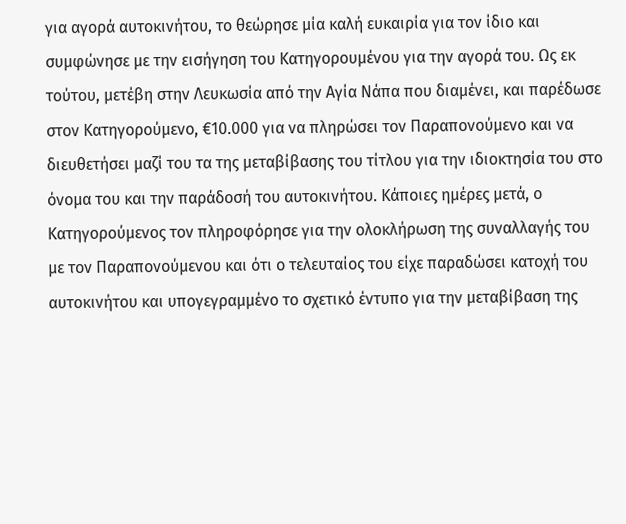για αγορά αυτοκινήτου, το θεώρησε μία καλή ευκαιρία για τον ίδιο και συμφώνησε με την εισήγηση του Κατηγορουμένου για την αγορά του. Ως εκ τούτου, μετέβη στην Λευκωσία από την Αγία Νάπα που διαμένει, και παρέδωσε στον Κατηγορούμενο, €10.000 για να πληρώσει τον Παραπονούμενο και να διευθετήσει μαζί του τα της μεταβίβασης του τίτλου για την ιδιοκτησία του στο όνομα του και την παράδοσή του αυτοκινήτου. Κάποιες ημέρες μετά, ο Κατηγορούμενος τον πληροφόρησε για την ολοκλήρωση της συναλλαγής του με τον Παραπονούμενου και ότι ο τελευταίος του είχε παραδώσει κατοχή του αυτοκινήτου και υπογεγραμμένο το σχετικό έντυπο για την μεταβίβαση της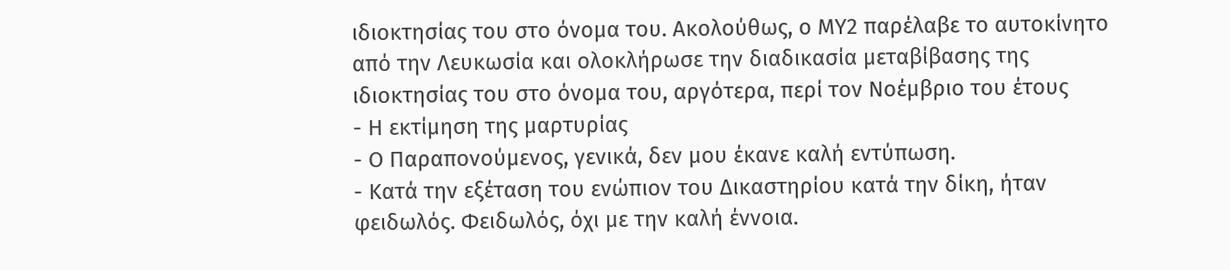ιδιοκτησίας του στο όνομα του. Ακολούθως, ο ΜΥ2 παρέλαβε το αυτοκίνητο από την Λευκωσία και ολοκλήρωσε την διαδικασία μεταβίβασης της ιδιοκτησίας του στο όνομα του, αργότερα, περί τον Νοέμβριο του έτους
- Η εκτίμηση της μαρτυρίας
- Ο Παραπονούμενος, γενικά, δεν μου έκανε καλή εντύπωση.
- Κατά την εξέταση του ενώπιον του Δικαστηρίου κατά την δίκη, ήταν φειδωλός. Φειδωλός, όχι με την καλή έννοια.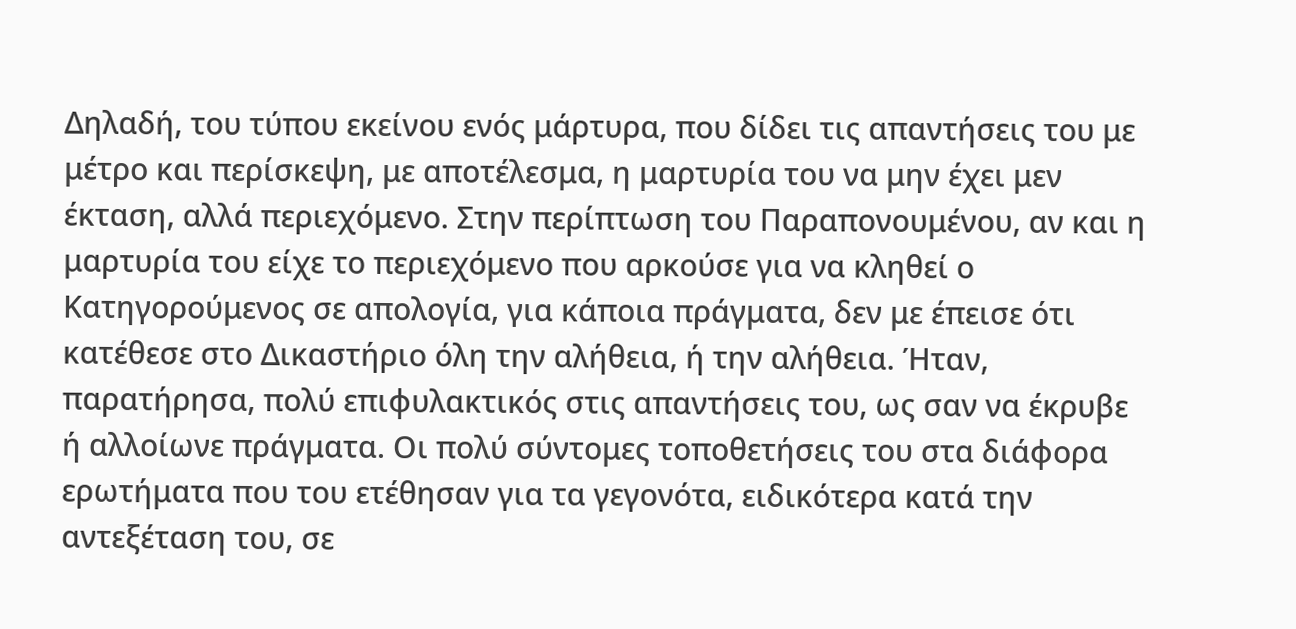Δηλαδή, του τύπου εκείνου ενός μάρτυρα, που δίδει τις απαντήσεις του με μέτρο και περίσκεψη, με αποτέλεσμα, η μαρτυρία του να μην έχει μεν έκταση, αλλά περιεχόμενο. Στην περίπτωση του Παραπονουμένου, αν και η μαρτυρία του είχε το περιεχόμενο που αρκούσε για να κληθεί ο Κατηγορούμενος σε απολογία, για κάποια πράγματα, δεν με έπεισε ότι κατέθεσε στο Δικαστήριο όλη την αλήθεια, ή την αλήθεια. Ήταν, παρατήρησα, πολύ επιφυλακτικός στις απαντήσεις του, ως σαν να έκρυβε ή αλλοίωνε πράγματα. Οι πολύ σύντομες τοποθετήσεις του στα διάφορα ερωτήματα που του ετέθησαν για τα γεγονότα, ειδικότερα κατά την αντεξέταση του, σε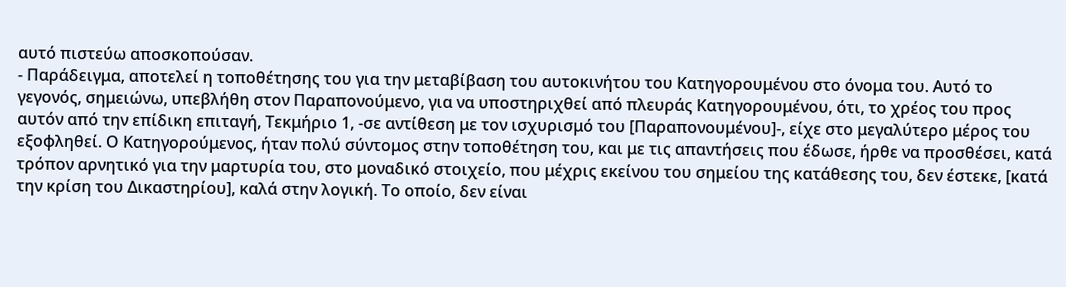αυτό πιστεύω αποσκοπούσαν.
- Παράδειγμα, αποτελεί η τοποθέτησης του για την μεταβίβαση του αυτοκινήτου του Κατηγορουμένου στο όνομα του. Αυτό το γεγονός, σημειώνω, υπεβλήθη στον Παραπονούμενο, για να υποστηριχθεί από πλευράς Κατηγορουμένου, ότι, το χρέος του προς αυτόν από την επίδικη επιταγή, Τεκμήριο 1, -σε αντίθεση με τον ισχυρισμό του [Παραπονουμένου]-, είχε στο μεγαλύτερο μέρος του εξοφληθεί. Ο Κατηγορούμενος, ήταν πολύ σύντομος στην τοποθέτηση του, και με τις απαντήσεις που έδωσε, ήρθε να προσθέσει, κατά τρόπον αρνητικό για την μαρτυρία του, στο μοναδικό στοιχείο, που μέχρις εκείνου του σημείου της κατάθεσης του, δεν έστεκε, [κατά την κρίση του Δικαστηρίου], καλά στην λογική. Το οποίο, δεν είναι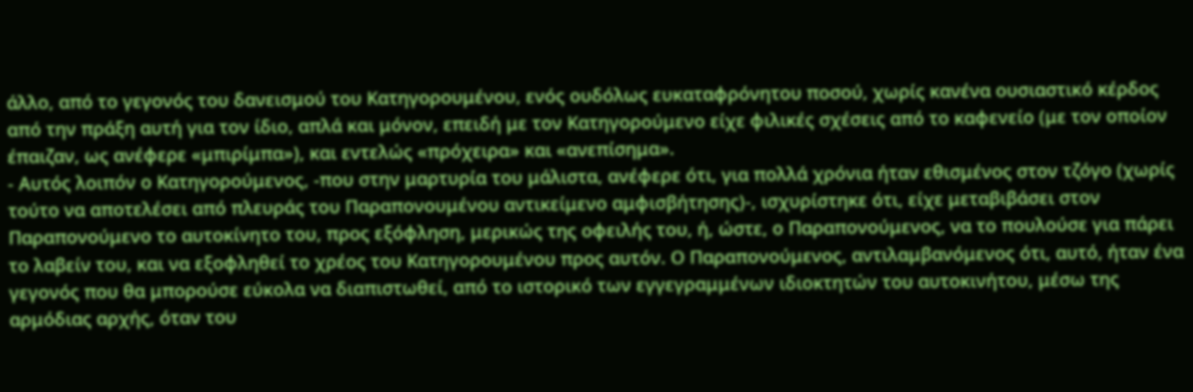άλλο, από το γεγονός του δανεισμού του Κατηγορουμένου, ενός ουδόλως ευκαταφρόνητου ποσού, χωρίς κανένα ουσιαστικό κέρδος από την πράξη αυτή για τον ίδιο, απλά και μόνον, επειδή με τον Κατηγορούμενο είχε φιλικές σχέσεις από το καφενείο (με τον οποίον έπαιζαν, ως ανέφερε «μπιρίμπα»), και εντελώς «πρόχειρα» και «ανεπίσημα».
- Αυτός λοιπόν ο Κατηγορούμενος, -που στην μαρτυρία του μάλιστα, ανέφερε ότι, για πολλά χρόνια ήταν εθισμένος στον τζόγο (χωρίς τούτο να αποτελέσει από πλευράς του Παραπονουμένου αντικείμενο αμφισβήτησης)-, ισχυρίστηκε ότι, είχε μεταβιβάσει στον Παραπονούμενο το αυτοκίνητο του, προς εξόφληση, μερικώς της οφειλής του, ή, ώστε, ο Παραπονούμενος, να το πουλούσε για πάρει το λαβείν του, και να εξοφληθεί το χρέος του Κατηγορουμένου προς αυτόν. Ο Παραπονούμενος, αντιλαμβανόμενος ότι, αυτό, ήταν ένα γεγονός που θα μπορούσε εύκολα να διαπιστωθεί, από το ιστορικό των εγγεγραμμένων ιδιοκτητών του αυτοκινήτου, μέσω της αρμόδιας αρχής, όταν του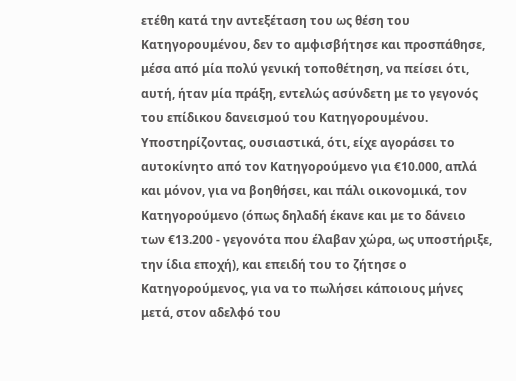ετέθη κατά την αντεξέταση του ως θέση του Κατηγορουμένου, δεν το αμφισβήτησε και προσπάθησε, μέσα από μία πολύ γενική τοποθέτηση, να πείσει ότι, αυτή, ήταν μία πράξη, εντελώς ασύνδετη με το γεγονός του επίδικου δανεισμού του Κατηγορουμένου. Υποστηρίζοντας, ουσιαστικά, ότι, είχε αγοράσει το αυτοκίνητο από τον Κατηγορούμενο για €10.000, απλά και μόνον, για να βοηθήσει, και πάλι οικονομικά, τον Κατηγορούμενο (όπως δηλαδή έκανε και με το δάνειο των €13.200 - γεγονότα που έλαβαν χώρα, ως υποστήριξε, την ίδια εποχή), και επειδή του το ζήτησε ο Κατηγορούμενος, για να το πωλήσει κάποιους μήνες μετά, στον αδελφό του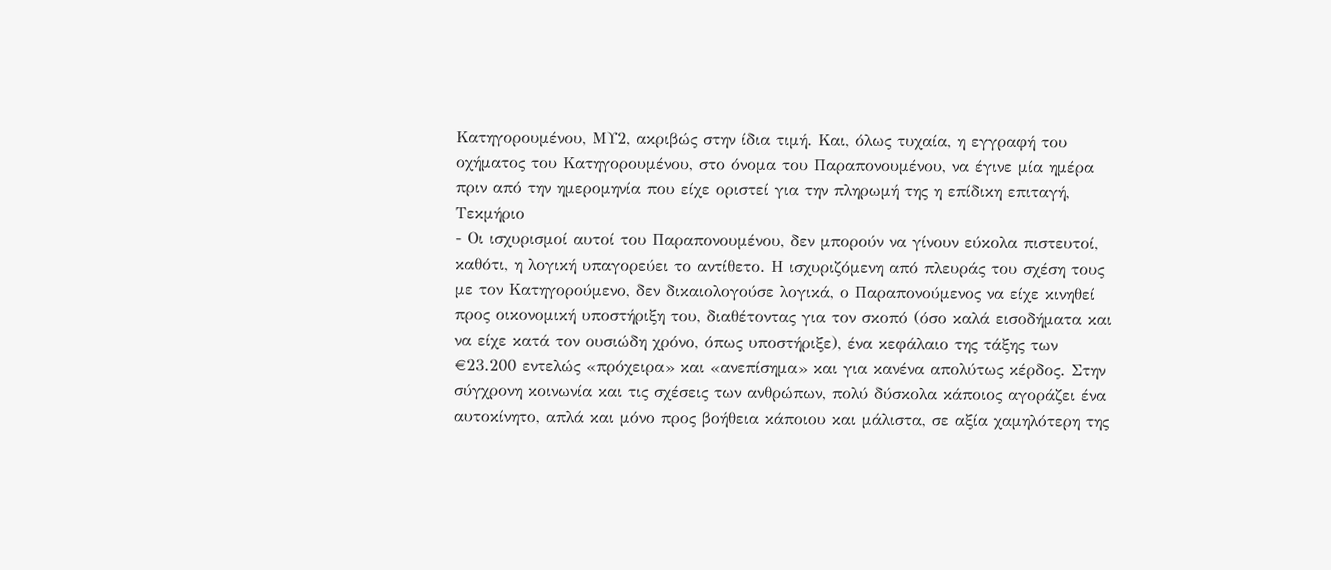Κατηγορουμένου, ΜΥ2, ακριβώς στην ίδια τιμή. Και, όλως τυχαία, η εγγραφή του οχήματος του Κατηγορουμένου, στο όνομα του Παραπονουμένου, να έγινε μία ημέρα πριν από την ημερομηνία που είχε οριστεί για την πληρωμή της η επίδικη επιταγή, Τεκμήριο
- Οι ισχυρισμοί αυτοί του Παραπονουμένου, δεν μπορούν να γίνουν εύκολα πιστευτοί, καθότι, η λογική υπαγορεύει το αντίθετο. Η ισχυριζόμενη από πλευράς του σχέση τους με τον Κατηγορούμενο, δεν δικαιολογούσε λογικά, ο Παραπονούμενος να είχε κινηθεί προς οικονομική υποστήριξη του, διαθέτοντας για τον σκοπό (όσο καλά εισοδήματα και να είχε κατά τον ουσιώδη χρόνο, όπως υποστήριξε), ένα κεφάλαιο της τάξης των €23.200 εντελώς «πρόχειρα» και «ανεπίσημα» και για κανένα απολύτως κέρδος. Στην σύγχρονη κοινωνία και τις σχέσεις των ανθρώπων, πολύ δύσκολα κάποιος αγοράζει ένα αυτοκίνητο, απλά και μόνο προς βοήθεια κάποιου και μάλιστα, σε αξία χαμηλότερη της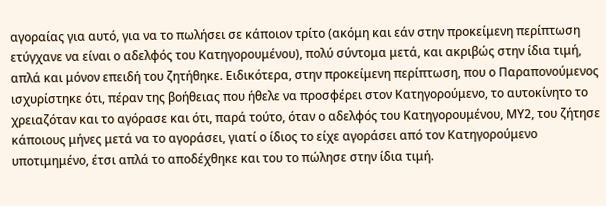αγοραίας για αυτό, για να το πωλήσει σε κάποιον τρίτο (ακόμη και εάν στην προκείμενη περίπτωση ετύγχανε να είναι ο αδελφός του Κατηγορουμένου), πολύ σύντομα μετά, και ακριβώς στην ίδια τιμή, απλά και μόνον επειδή του ζητήθηκε. Ειδικότερα, στην προκείμενη περίπτωση, που ο Παραπονούμενος ισχυρίστηκε ότι, πέραν της βοήθειας που ήθελε να προσφέρει στον Κατηγορούμενο, το αυτοκίνητο το χρειαζόταν και το αγόρασε και ότι, παρά τούτο, όταν ο αδελφός του Κατηγορουμένου, ΜΥ2, του ζήτησε κάποιους μήνες μετά να το αγοράσει, γιατί ο ίδιος το είχε αγοράσει από τον Κατηγορούμενο υποτιμημένο, έτσι απλά το αποδέχθηκε και του το πώλησε στην ίδια τιμή.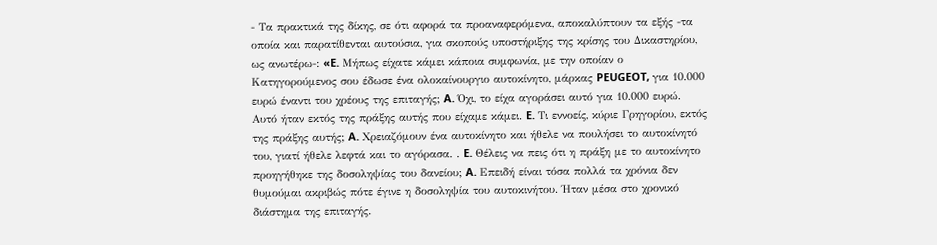- Τα πρακτικά της δίκης, σε ότι αφορά τα προαναφερόμενα, αποκαλύπτουν τα εξής -τα οποία και παρατίθενται αυτούσια, για σκοπούς υποστήριξης της κρίσης του Δικαστηρίου, ως ανωτέρω-: «E. Μήπως είχατε κάμει κάποια συμφωνία, με την οποίαν ο Κατηγορούμενος σου έδωσε ένα ολοκαίνουργιο αυτοκίνητο, μάρκας PEUGEOT, για 10.000 ευρώ έναντι του χρέους της επιταγής; A. Όχι, το είχα αγοράσει αυτό για 10.000 ευρώ. Αυτό ήταν εκτός της πράξης αυτής που είχαμε κάμει. E. Τι εννοείς, κύριε Γρηγορίου, εκτός της πράξης αυτής; A. Χρειαζόμουν ένα αυτοκίνητο και ήθελε να πουλήσει το αυτοκίνητό του, γιατί ήθελε λεφτά και το αγόρασα. . E. Θέλεις να πεις ότι η πράξη με το αυτοκίνητο προηγήθηκε της δοσοληψίας του δανείου; A. Επειδή είναι τόσα πολλά τα χρόνια δεν θυμούμαι ακριβώς πότε έγινε η δοσοληψία του αυτοκινήτου. Ήταν μέσα στο χρονικό διάστημα της επιταγής.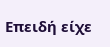Επειδή είχε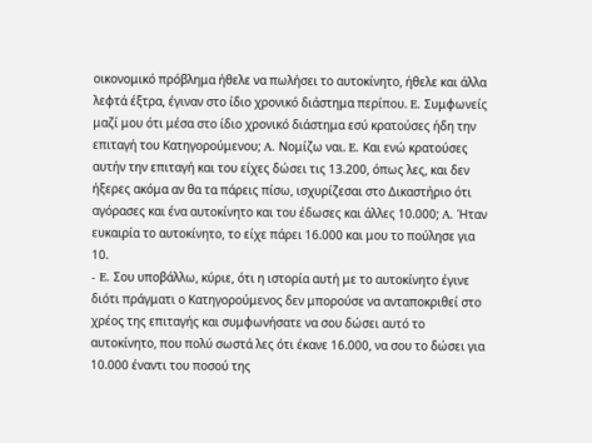οικονομικό πρόβλημα ήθελε να πωλήσει το αυτοκίνητο, ήθελε και άλλα λεφτά έξτρα, έγιναν στο ίδιο χρονικό διάστημα περίπου. E. Συμφωνείς μαζί μου ότι μέσα στο ίδιο χρονικό διάστημα εσύ κρατούσες ήδη την επιταγή του Κατηγορούμενου; A. Νομίζω ναι. E. Και ενώ κρατούσες αυτήν την επιταγή και του είχες δώσει τις 13.200, όπως λες, και δεν ήξερες ακόμα αν θα τα πάρεις πίσω, ισχυρίζεσαι στο Δικαστήριο ότι αγόρασες και ένα αυτοκίνητο και του έδωσες και άλλες 10.000; A. Ήταν ευκαιρία το αυτοκίνητο, το είχε πάρει 16.000 και μου το πούλησε για 10.
- E. Σου υποβάλλω, κύριε, ότι η ιστορία αυτή με το αυτοκίνητο έγινε διότι πράγματι ο Κατηγορούμενος δεν μπορούσε να ανταποκριθεί στο χρέος της επιταγής και συμφωνήσατε να σου δώσει αυτό το αυτοκίνητο, που πολύ σωστά λες ότι έκανε 16.000, να σου το δώσει για 10.000 έναντι του ποσού της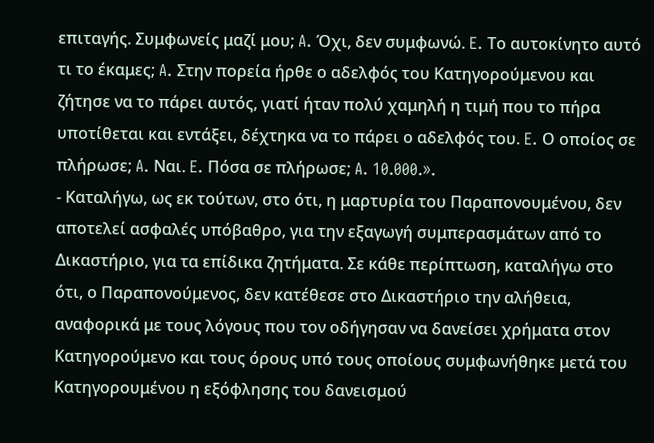επιταγής. Συμφωνείς μαζί μου; A. Όχι, δεν συμφωνώ. E. Το αυτοκίνητο αυτό τι το έκαμες; A. Στην πορεία ήρθε ο αδελφός του Κατηγορούμενου και ζήτησε να το πάρει αυτός, γιατί ήταν πολύ χαμηλή η τιμή που το πήρα υποτίθεται και εντάξει, δέχτηκα να το πάρει ο αδελφός του. E. Ο οποίος σε πλήρωσε; A. Ναι. E. Πόσα σε πλήρωσε; A. 10.000.».
- Καταλήγω, ως εκ τούτων, στο ότι, η μαρτυρία του Παραπονουμένου, δεν αποτελεί ασφαλές υπόβαθρο, για την εξαγωγή συμπερασμάτων από το Δικαστήριο, για τα επίδικα ζητήματα. Σε κάθε περίπτωση, καταλήγω στο ότι, ο Παραπονούμενος, δεν κατέθεσε στο Δικαστήριο την αλήθεια, αναφορικά με τους λόγους που τον οδήγησαν να δανείσει χρήματα στον Κατηγορούμενο και τους όρους υπό τους οποίους συμφωνήθηκε μετά του Κατηγορουμένου η εξόφλησης του δανεισμού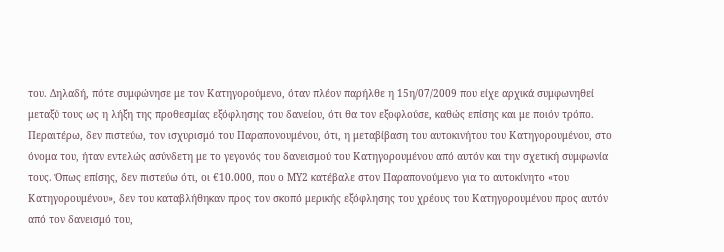του. Δηλαδή, πότε συμφώνησε με τον Κατηγορούμενο, όταν πλέον παρήλθε η 15η/07/2009 που είχε αρχικά συμφωνηθεί μεταξύ τους ως η λήξη της προθεσμίας εξόφλησης του δανείου, ότι θα τον εξοφλούσε, καθώς επίσης και με ποιόν τρόπο. Περαιτέρω, δεν πιστεύω, τον ισχυρισμό του Παραπονουμένου, ότι, η μεταβίβαση του αυτοκινήτου του Κατηγορουμένου, στο όνομα του, ήταν εντελώς ασύνδετη με το γεγονός του δανεισμού του Κατηγορουμένου από αυτόν και την σχετική συμφωνία τους. Όπως επίσης, δεν πιστεύω ότι, οι €10.000, που ο ΜΥ2 κατέβαλε στον Παραπονούμενο για το αυτοκίνητο «του Κατηγορουμένου», δεν του καταβλήθηκαν προς τον σκοπό μερικής εξόφλησης του χρέους του Κατηγορουμένου προς αυτόν από τον δανεισμό του,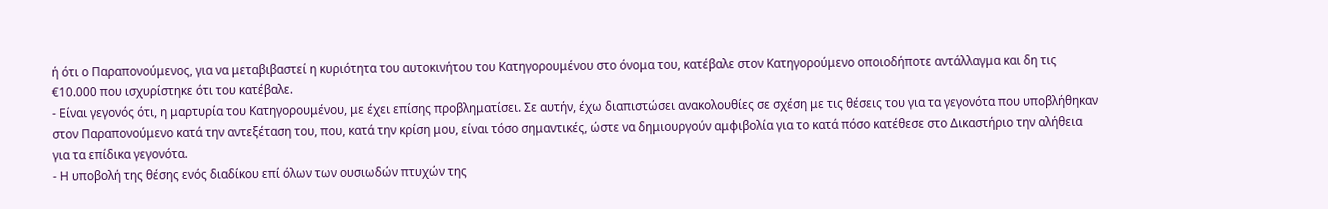ή ότι ο Παραπονούμενος, για να μεταβιβαστεί η κυριότητα του αυτοκινήτου του Κατηγορουμένου στο όνομα του, κατέβαλε στον Κατηγορούμενο οποιοδήποτε αντάλλαγμα και δη τις €10.000 που ισχυρίστηκε ότι του κατέβαλε.
- Είναι γεγονός ότι, η μαρτυρία του Κατηγορουμένου, με έχει επίσης προβληματίσει. Σε αυτήν, έχω διαπιστώσει ανακολουθίες σε σχέση με τις θέσεις του για τα γεγονότα που υποβλήθηκαν στον Παραπονούμενο κατά την αντεξέταση του, που, κατά την κρίση μου, είναι τόσο σημαντικές, ώστε να δημιουργούν αμφιβολία για το κατά πόσο κατέθεσε στο Δικαστήριο την αλήθεια για τα επίδικα γεγονότα.
- Η υποβολή της θέσης ενός διαδίκου επί όλων των ουσιωδών πτυχών της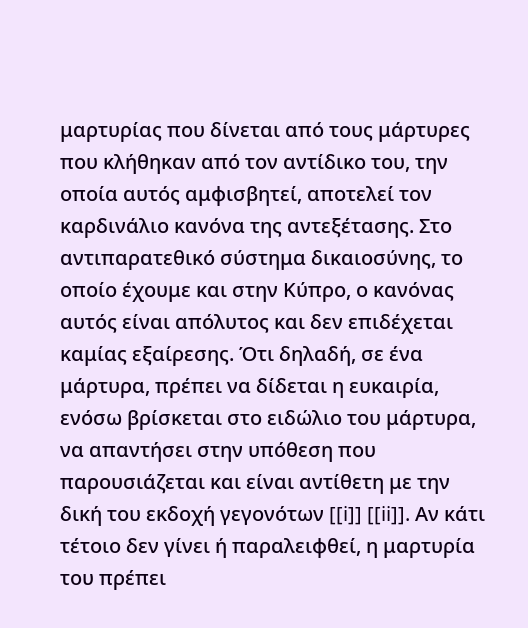μαρτυρίας που δίνεται από τους μάρτυρες που κλήθηκαν από τον αντίδικο του, την οποία αυτός αμφισβητεί, αποτελεί τον καρδινάλιο κανόνα της αντεξέτασης. Στο αντιπαρατεθικό σύστημα δικαιοσύνης, το οποίο έχουμε και στην Κύπρο, ο κανόνας αυτός είναι απόλυτος και δεν επιδέχεται καμίας εξαίρεσης. Ότι δηλαδή, σε ένα μάρτυρα, πρέπει να δίδεται η ευκαιρία, ενόσω βρίσκεται στο ειδώλιο του μάρτυρα, να απαντήσει στην υπόθεση που παρουσιάζεται και είναι αντίθετη με την δική του εκδοχή γεγονότων [[i]] [[ii]]. Αν κάτι τέτοιο δεν γίνει ή παραλειφθεί, η μαρτυρία του πρέπει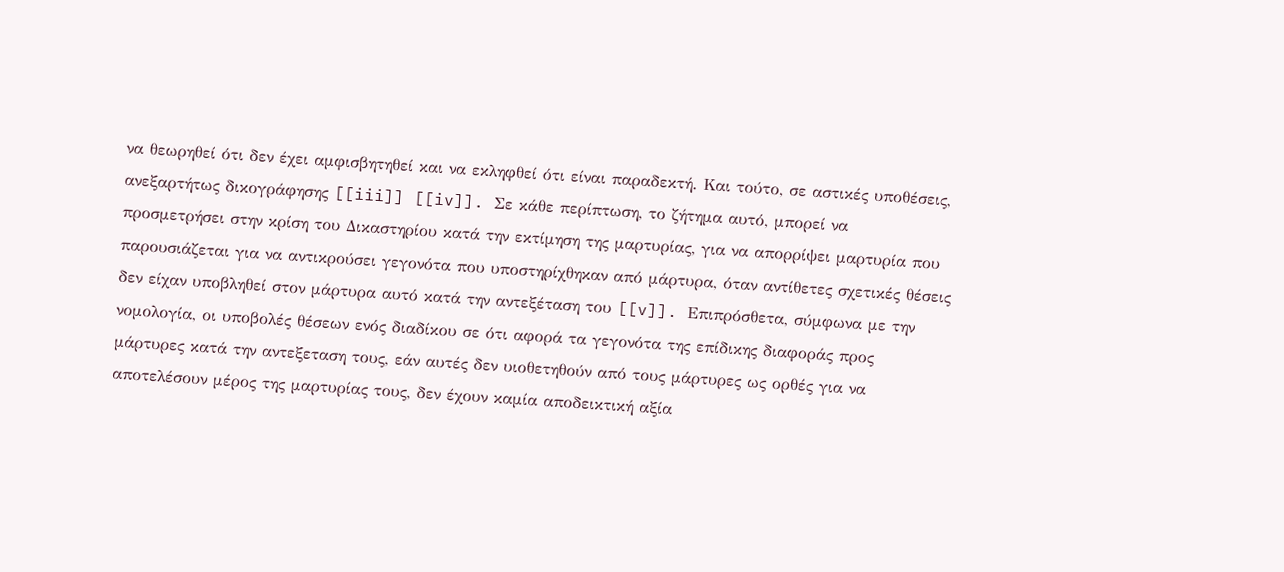να θεωρηθεί ότι δεν έχει αμφισβητηθεί και να εκληφθεί ότι είναι παραδεκτή. Και τούτο, σε αστικές υποθέσεις, ανεξαρτήτως δικογράφησης [[iii]] [[iv]]. Σε κάθε περίπτωση, το ζήτημα αυτό, μπορεί να προσμετρήσει στην κρίση του Δικαστηρίου κατά την εκτίμηση της μαρτυρίας, για να απορρίψει μαρτυρία που παρουσιάζεται για να αντικρούσει γεγονότα που υποστηρίχθηκαν από μάρτυρα, όταν αντίθετες σχετικές θέσεις δεν είχαν υποβληθεί στον μάρτυρα αυτό κατά την αντεξέταση του [[v]]. Επιπρόσθετα, σύμφωνα με την νομολογία, οι υποβολές θέσεων ενός διαδίκου σε ότι αφορά τα γεγονότα της επίδικης διαφοράς προς μάρτυρες κατά την αντεξεταση τους, εάν αυτές δεν υιοθετηθούν από τους μάρτυρες ως ορθές για να αποτελέσουν μέρος της μαρτυρίας τους, δεν έχουν καμία αποδεικτική αξία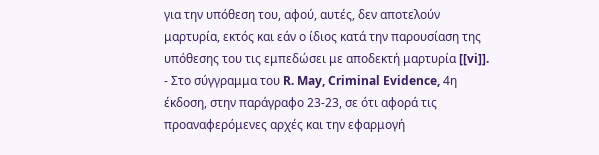για την υπόθεση του, αφού, αυτές, δεν αποτελούν μαρτυρία, εκτός και εάν ο ίδιος κατά την παρουσίαση της υπόθεσης του τις εμπεδώσει με αποδεκτή μαρτυρία [[vi]].
- Στο σύγγραμμα του R. May, Criminal Evidence, 4η έκδοση, στην παράγραφο 23-23, σε ότι αφορά τις προαναφερόμενες αρχές και την εφαρμογή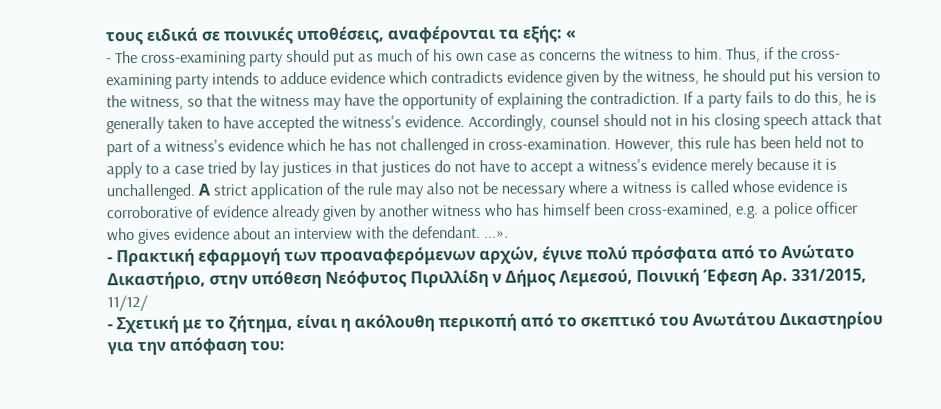τους ειδικά σε ποινικές υποθέσεις, αναφέρονται τα εξής: «
- The cross-examining party should put as much of his own case as concerns the witness to him. Thus, if the cross-examining party intends to adduce evidence which contradicts evidence given by the witness, he should put his version to the witness, so that the witness may have the opportunity of explaining the contradiction. If a party fails to do this, he is generally taken to have accepted the witness's evidence. Accordingly, counsel should not in his closing speech attack that part of a witness's evidence which he has not challenged in cross-examination. However, this rule has been held not to apply to a case tried by lay justices in that justices do not have to accept a witness's evidence merely because it is unchallenged. Α strict application of the rule may also not be necessary where a witness is called whose evidence is corroborative of evidence already given by another witness who has himself been cross-examined, e.g. a police officer who gives evidence about an interview with the defendant. ...».
- Πρακτική εφαρμογή των προαναφερόμενων αρχών, έγινε πολύ πρόσφατα από το Ανώτατο Δικαστήριο, στην υπόθεση Νεόφυτος Πιριλλίδη ν Δήμος Λεμεσού, Ποινική Έφεση Αρ. 331/2015, 11/12/
- Σχετική με το ζήτημα, είναι η ακόλουθη περικοπή από το σκεπτικό του Ανωτάτου Δικαστηρίου για την απόφαση του: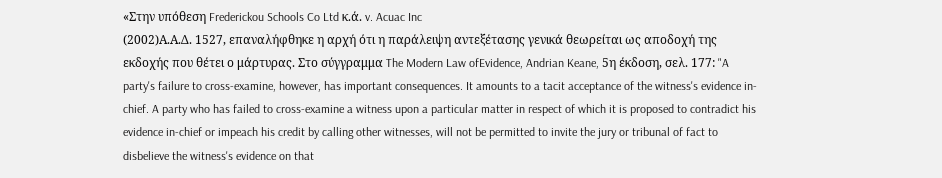«Στην υπόθεση Frederickou Schools Co Ltd κ.ά. v. Acuac Inc
(2002)Α.Α.Δ. 1527, επαναλήφθηκε η αρχή ότι η παράλειψη αντεξέτασης γενικά θεωρείται ως αποδοχή της εκδοχής που θέτει ο μάρτυρας. Στο σύγγραμμα The Modern Law ofEvidence, Andrian Keane, 5η έκδοση, σελ. 177: "A party's failure to cross-examine, however, has important consequences. It amounts to a tacit acceptance of the witness's evidence in-chief. A party who has failed to cross-examine a witness upon a particular matter in respect of which it is proposed to contradict his evidence in-chief or impeach his credit by calling other witnesses, will not be permitted to invite the jury or tribunal of fact to disbelieve the witness's evidence on that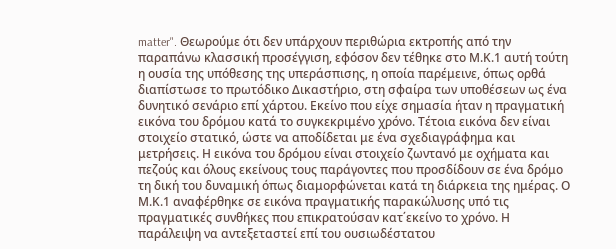matter". Θεωρούμε ότι δεν υπάρχουν περιθώρια εκτροπής από την παραπάνω κλασσική προσέγγιση, εφόσον δεν τέθηκε στο Μ.Κ.1 αυτή τούτη η ουσία της υπόθεσης της υπεράσπισης, η οποία παρέμεινε, όπως ορθά διαπίστωσε το πρωτόδικο Δικαστήριο, στη σφαίρα των υποθέσεων ως ένα δυνητικό σενάριο επί χάρτου. Εκείνο που είχε σημασία ήταν η πραγματική εικόνα του δρόμου κατά το συγκεκριμένο χρόνο. Τέτοια εικόνα δεν είναι στοιχείο στατικό, ώστε να αποδίδεται με ένα σχεδιαγράφημα και μετρήσεις. Η εικόνα του δρόμου είναι στοιχείο ζωντανό με οχήματα και πεζούς και όλους εκείνους τους παράγοντες που προσδίδουν σε ένα δρόμο τη δική του δυναμική όπως διαμορφώνεται κατά τη διάρκεια της ημέρας. Ο Μ.Κ.1 αναφέρθηκε σε εικόνα πραγματικής παρακώλυσης υπό τις πραγματικές συνθήκες που επικρατούσαν κατ΄εκείνο το χρόνο. Η παράλειψη να αντεξεταστεί επί του ουσιωδέστατου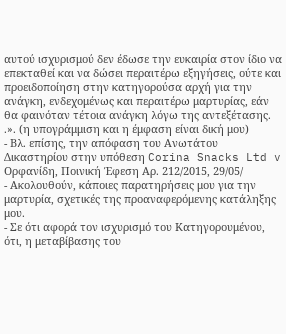αυτού ισχυρισμού δεν έδωσε την ευκαιρία στον ίδιο να επεκταθεί και να δώσει περαιτέρω εξηγήσεις, ούτε και προειδοποίηση στην κατηγορούσα αρχή για την ανάγκη, ενδεχομένως και περαιτέρω μαρτυρίας, εάν θα φαινόταν τέτοια ανάγκη λόγω της αντεξέτασης. .». (η υπογράμμιση και η έμφαση είναι δική μου)
- Βλ. επίσης, την απόφαση του Ανωτάτου Δικαστηρίου στην υπόθεση Corina Snacks Ltd v Ορφανίδη, Ποινική Έφεση Αρ. 212/2015, 29/05/
- Ακολουθούν, κάποιες παρατηρήσεις μου για την μαρτυρία, σχετικές της προαναφερόμενης κατάληξης μου.
- Σε ότι αφορά τον ισχυρισμό του Κατηγορουμένου, ότι, η μεταβίβασης του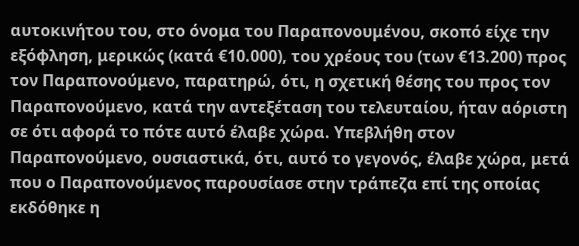αυτοκινήτου του, στο όνομα του Παραπονουμένου, σκοπό είχε την εξόφληση, μερικώς (κατά €10.000), του χρέους του (των €13.200) προς τον Παραπονούμενο, παρατηρώ, ότι, η σχετική θέσης του προς τον Παραπονούμενο, κατά την αντεξέταση του τελευταίου, ήταν αόριστη σε ότι αφορά το πότε αυτό έλαβε χώρα. Υπεβλήθη στον Παραπονούμενο, ουσιαστικά, ότι, αυτό το γεγονός, έλαβε χώρα, μετά που ο Παραπονούμενος παρουσίασε στην τράπεζα επί της οποίας εκδόθηκε η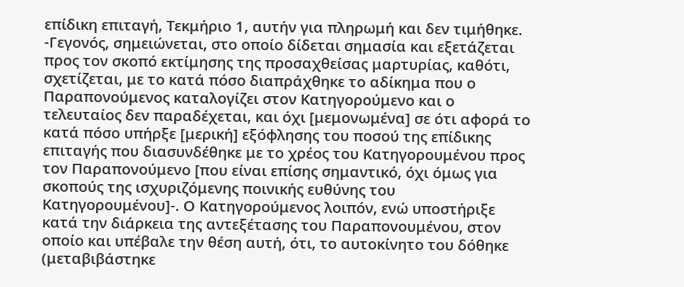επίδικη επιταγή, Τεκμήριο 1, αυτήν για πληρωμή και δεν τιμήθηκε. -Γεγονός, σημειώνεται, στο οποίο δίδεται σημασία και εξετάζεται προς τον σκοπό εκτίμησης της προσαχθείσας μαρτυρίας, καθότι, σχετίζεται, με το κατά πόσο διαπράχθηκε το αδίκημα που ο Παραπονούμενος καταλογίζει στον Κατηγορούμενο και ο τελευταίος δεν παραδέχεται, και όχι [μεμονωμένα] σε ότι αφορά το κατά πόσο υπήρξε [μερική] εξόφλησης του ποσού της επίδικης επιταγής που διασυνδέθηκε με το χρέος του Κατηγορουμένου προς τον Παραπονούμενο [που είναι επίσης σημαντικό, όχι όμως για σκοπούς της ισχυριζόμενης ποινικής ευθύνης του Κατηγορουμένου]-. Ο Κατηγορούμενος λοιπόν, ενώ υποστήριξε κατά την διάρκεια της αντεξέτασης του Παραπονουμένου, στον οποίο και υπέβαλε την θέση αυτή, ότι, το αυτοκίνητο του δόθηκε (μεταβιβάστηκε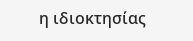η ιδιοκτησίας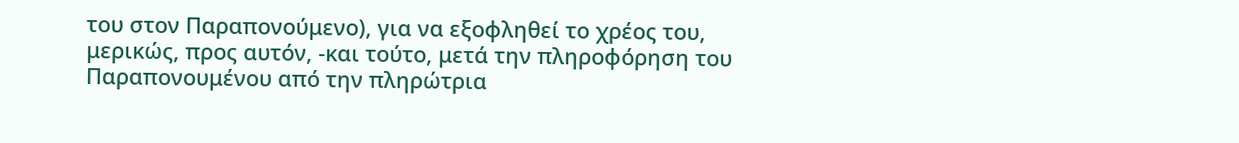του στον Παραπονούμενο), για να εξοφληθεί το χρέος του, μερικώς, προς αυτόν, -και τούτο, μετά την πληροφόρηση του Παραπονουμένου από την πληρώτρια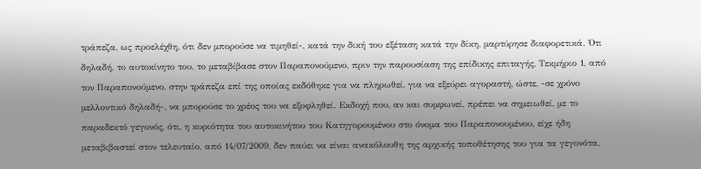τράπεζα, ως προελέχθη, ότι δεν μπορούσε να τιμηθεί-, κατά την δική του εξέταση κατά την δίκη, μαρτύρησε διαφορετικά. Ότι δηλαδή, το αυτοκίνητο του, το μεταβίβασε στον Παραπονούμενο, πριν την παρουσίαση της επίδικης επιταγής, Τεκμήριο 1, από τον Παραπονούμενο, στην τράπεζα επί της οποίας εκδόθηκε για να πληρωθεί, για να εξεύρει αγοραστή, ώστε, -σε χρόνο μελλοντικό δηλαδή-, να μπορούσε το χρέος του να εξοφληθεί. Εκδοχή που, αν και συμφωνεί, πρέπει να σημειωθεί, με το παραδεκτό γεγονός, ότι, η κυριότητα του αυτοκινήτου του Κατηγορουμένου στο όνομα του Παραπονουμένου, είχε ήδη μεταβιβαστεί στον τελευταίο, από 14/07/2009, δεν παύει να είναι ανακόλουθη της αρχικής τοποθέτησης του για τα γεγονότα,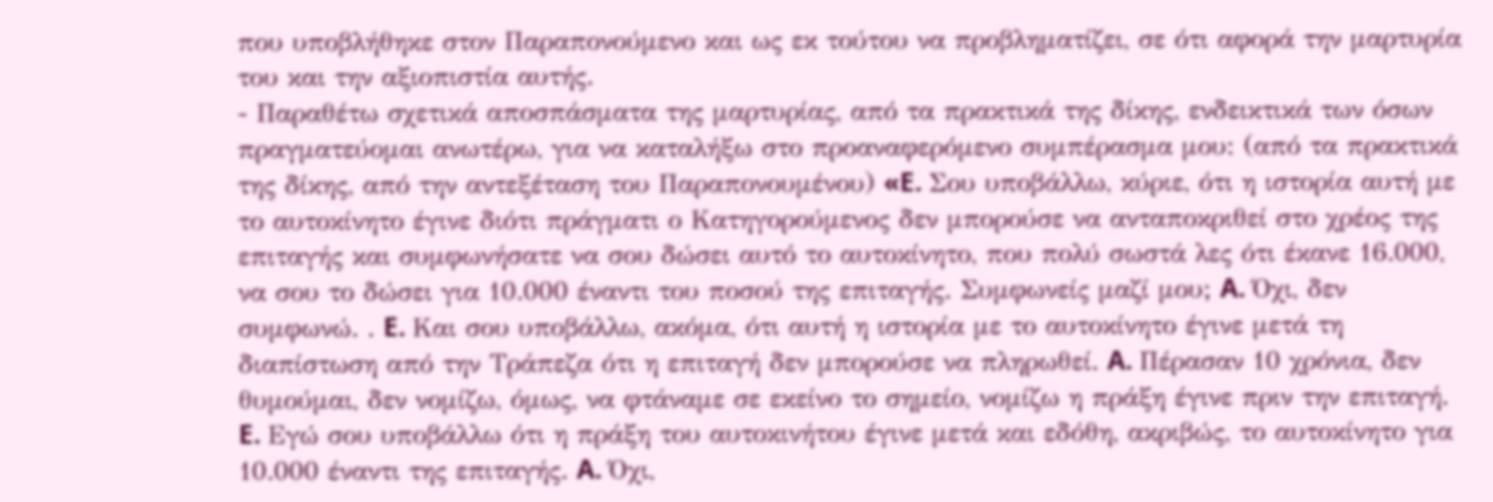που υποβλήθηκε στον Παραπονούμενο και ως εκ τούτου να προβληματίζει, σε ότι αφορά την μαρτυρία του και την αξιοπιστία αυτής.
- Παραθέτω σχετικά αποσπάσματα της μαρτυρίας, από τα πρακτικά της δίκης, ενδεικτικά των όσων πραγματεύομαι ανωτέρω, για να καταλήξω στο προαναφερόμενο συμπέρασμα μου: (από τα πρακτικά της δίκης, από την αντεξέταση του Παραπονουμένου) «E. Σου υποβάλλω, κύριε, ότι η ιστορία αυτή με το αυτοκίνητο έγινε διότι πράγματι ο Κατηγορούμενος δεν μπορούσε να ανταποκριθεί στο χρέος της επιταγής και συμφωνήσατε να σου δώσει αυτό το αυτοκίνητο, που πολύ σωστά λες ότι έκανε 16.000, να σου το δώσει για 10.000 έναντι του ποσού της επιταγής. Συμφωνείς μαζί μου; A. Όχι, δεν συμφωνώ. . E. Και σου υποβάλλω, ακόμα, ότι αυτή η ιστορία με το αυτοκίνητο έγινε μετά τη διαπίστωση από την Τράπεζα ότι η επιταγή δεν μπορούσε να πληρωθεί. A. Πέρασαν 10 χρόνια, δεν θυμούμαι, δεν νομίζω, όμως, να φτάναμε σε εκείνο το σημείο, νομίζω η πράξη έγινε πριν την επιταγή. E. Εγώ σου υποβάλλω ότι η πράξη του αυτοκινήτου έγινε μετά και εδόθη, ακριβώς, το αυτοκίνητο για 10.000 έναντι της επιταγής. A. Όχι,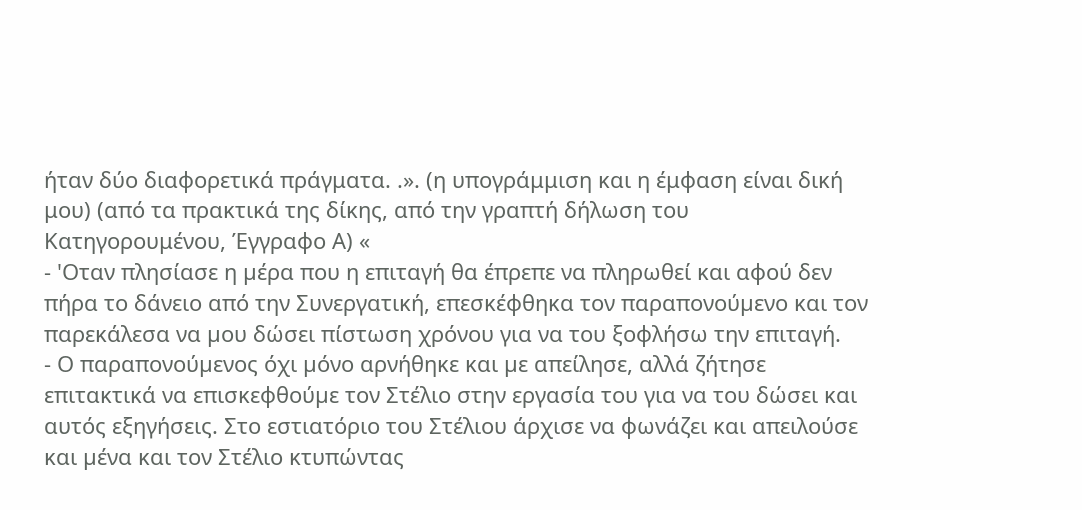ήταν δύο διαφορετικά πράγματα. .». (η υπογράμμιση και η έμφαση είναι δική μου) (από τα πρακτικά της δίκης, από την γραπτή δήλωση του Κατηγορουμένου, Έγγραφο Α) «
- 'Οταν πλησίασε η µέρα που η επιταγή θα έπρεπε να πληρωθεί και αφού δεν πήρα το δάνειο από την Συνεργατική, επεσκέφθηκα τον παραπονούµενο και τον παρεκάλεσα να µου δώσει πίστωση χρόνου για να του ξοφλήσω την επιταγή.
- Ο παραπονούµενος όχι µόνο αρνήθηκε και µε απείλησε, αλλά ζήτησε επιτακτικά να επισκεφθούµε τον Στέλιο στην εργασία του για να του δώσει και αυτός εξηγήσεις. Στο εστιατόριο του Στέλιου άρχισε να φωνάζει και απειλούσε και µένα και τον Στέλιο κτυπώντας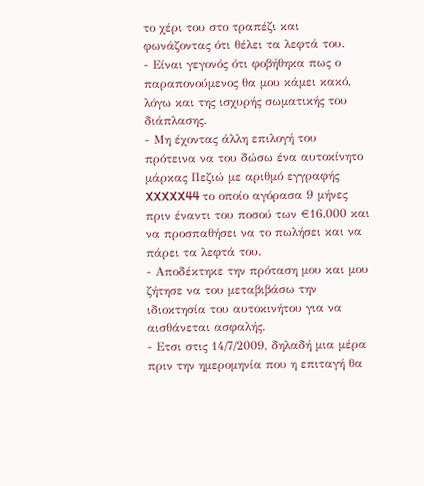το χέρι του στο τραπέζι και φωνάζοντας ότι θέλει τα λεφτά του.
- Είναι γεγονός ότι φοβήθηκα πως ο παραπονούµενος θα µου κάµει κακό, λόγω και της ισχυρής σωµατικής του διάπλασης.
- Μη έχοντας άλλη επιλογή του πρότεινα να του δώσω ένα αυτοκίνητο µάρκας Πεζιώ µε αριθµό εγγραφής XXXXX44 το οποίο αγόρασα 9 µήνες πριν έναντι του ποσού των €16.000 και να προσπαθήσει να το πωλήσει και να πάρει τα λεφτά του.
- Αποδέκτηκε την πρόταση µου και µου ζήτησε να του µεταβιβάσω την ιδιοκτησία του αυτοκινήτου για να αισθάνεται ασφαλής.
- Ετσι στις 14/7/2009, δηλαδή µια µέρα πριν την ηµεροµηνία που η επιταγή θα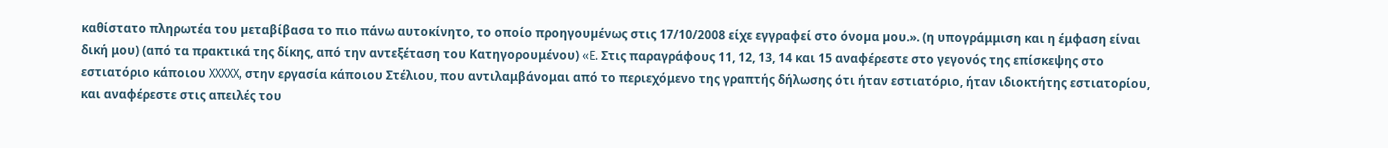καθίστατο πληρωτέα του µεταβίβασα το πιο πάνω αυτοκίνητο, το οποίο προηγουµένως στις 17/10/2008 είχε εγγραφεί στο όνοµα µου.». (η υπογράμμιση και η έμφαση είναι δική μου) (από τα πρακτικά της δίκης, από την αντεξέταση του Κατηγορουμένου) «E. Στις παραγράφους 11, 12, 13, 14 και 15 αναφέρεστε στο γεγονός της επίσκεψης στο εστιατόριο κάποιου XXXXX, στην εργασία κάποιου Στέλιου, που αντιλαμβάνομαι από το περιεχόμενο της γραπτής δήλωσης ότι ήταν εστιατόριο, ήταν ιδιοκτήτης εστιατορίου, και αναφέρεστε στις απειλές του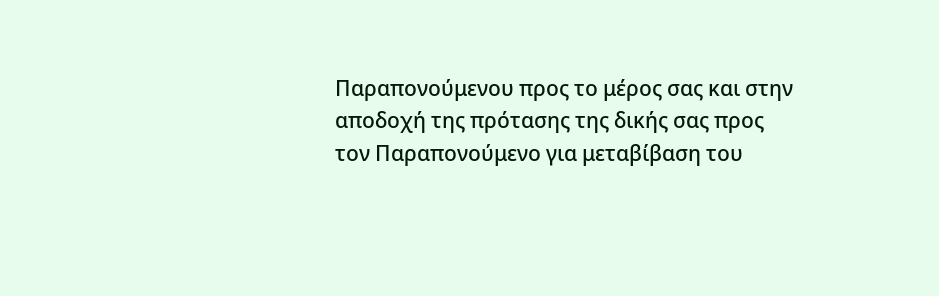Παραπονούμενου προς το μέρος σας και στην αποδοχή της πρότασης της δικής σας προς τον Παραπονούμενο για μεταβίβαση του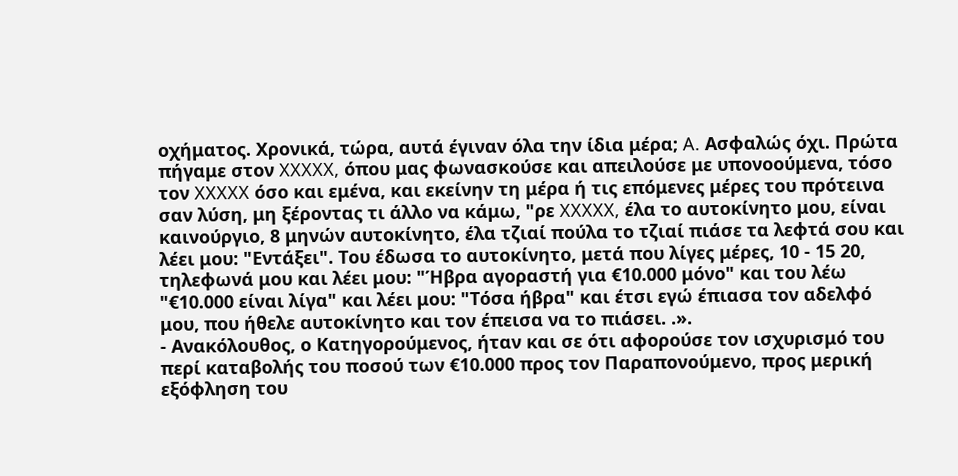οχήματος. Χρονικά, τώρα, αυτά έγιναν όλα την ίδια μέρα; A. Ασφαλώς όχι. Πρώτα πήγαμε στον XXXXX, όπου μας φωνασκούσε και απειλούσε με υπονοούμενα, τόσο τον XXXXX όσο και εμένα, και εκείνην τη μέρα ή τις επόμενες μέρες του πρότεινα σαν λύση, μη ξέροντας τι άλλο να κάμω, "ρε XXXXX, έλα το αυτοκίνητο μου, είναι καινούργιο, 8 μηνών αυτοκίνητο, έλα τζιαί πούλα το τζιαί πιάσε τα λεφτά σου και λέει μου: "Εντάξει". Του έδωσα το αυτοκίνητο, μετά που λίγες μέρες, 10 - 15 20, τηλεφωνά μου και λέει μου: "Ήβρα αγοραστή για €10.000 μόνο" και του λέω "€10.000 είναι λίγα" και λέει μου: "Τόσα ήβρα" και έτσι εγώ έπιασα τον αδελφό μου, που ήθελε αυτοκίνητο και τον έπεισα να το πιάσει. .».
- Ανακόλουθος, ο Κατηγορούμενος, ήταν και σε ότι αφορούσε τον ισχυρισμό του περί καταβολής του ποσού των €10.000 προς τον Παραπονούμενο, προς μερική εξόφληση του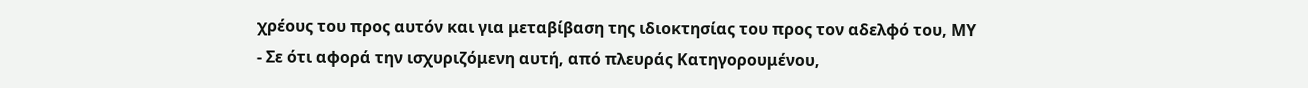χρέους του προς αυτόν και για μεταβίβαση της ιδιοκτησίας του προς τον αδελφό του, ΜΥ
- Σε ότι αφορά την ισχυριζόμενη αυτή, από πλευράς Κατηγορουμένου,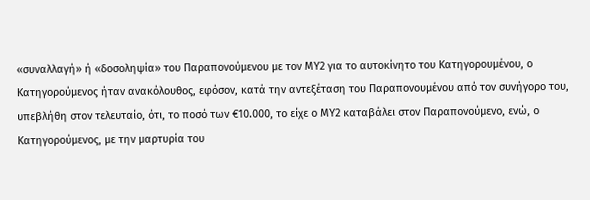«συναλλαγή» ή «δοσοληψία» του Παραπονούμενου με τον ΜΥ2 για το αυτοκίνητο του Κατηγορουμένου, ο Κατηγορούμενος ήταν ανακόλουθος, εφόσον, κατά την αντεξέταση του Παραπονουμένου από τον συνήγορο του, υπεβλήθη στον τελευταίο, ότι, το ποσό των €10.000, το είχε ο ΜΥ2 καταβάλει στον Παραπονούμενο, ενώ, ο Κατηγορούμενος, με την μαρτυρία του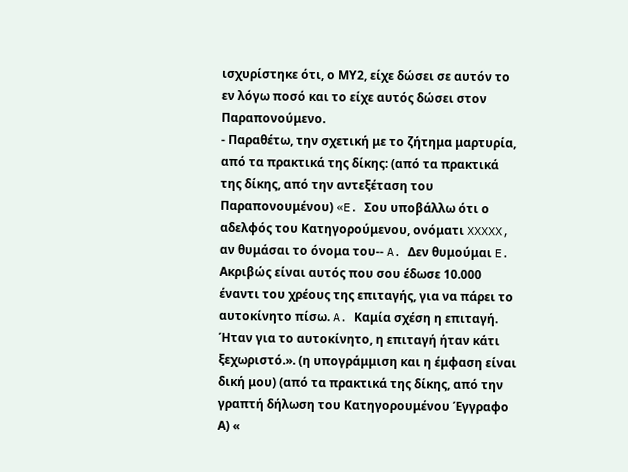ισχυρίστηκε ότι, ο ΜΥ2, είχε δώσει σε αυτόν το εν λόγω ποσό και το είχε αυτός δώσει στον Παραπονούμενο.
- Παραθέτω, την σχετική με το ζήτημα μαρτυρία, από τα πρακτικά της δίκης: (από τα πρακτικά της δίκης, από την αντεξέταση του Παραπονουμένου) «E. Σου υποβάλλω ότι ο αδελφός του Κατηγορούμενου, ονόματι XXXXX, αν θυμάσαι το όνομα του-- A. Δεν θυμούμαι E. Ακριβώς είναι αυτός που σου έδωσε 10.000 έναντι του χρέους της επιταγής, για να πάρει το αυτοκίνητο πίσω. A. Καμία σχέση η επιταγή. Ήταν για το αυτοκίνητο, η επιταγή ήταν κάτι ξεχωριστό.». (η υπογράμμιση και η έμφαση είναι δική μου) (από τα πρακτικά της δίκης, από την γραπτή δήλωση του Κατηγορουμένου Έγγραφο Α) «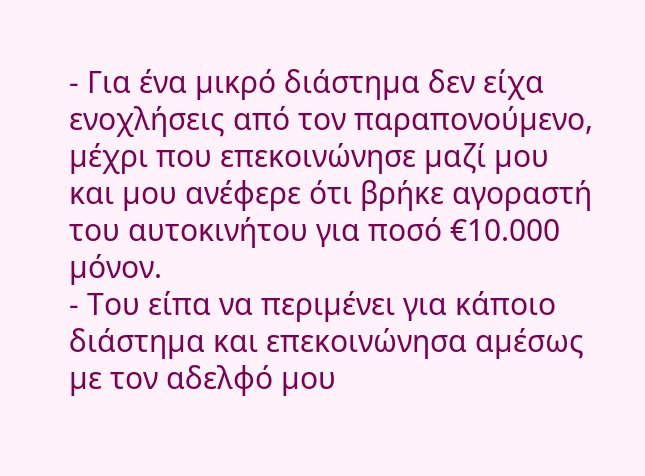- Για ένα µικρό διάστηµα δεν είχα ενοχλήσεις από τον παραπονούµενο, µέχρι που επεκοινώνησε µαζί µου και µου ανέφερε ότι βρήκε αγοραστή του αυτοκινήτου για ποσό €10.000 µόνον.
- Του είπα να περιµένει για κάποιο διάστηµα και επεκοινώνησα αµέσως µε τον αδελφό µου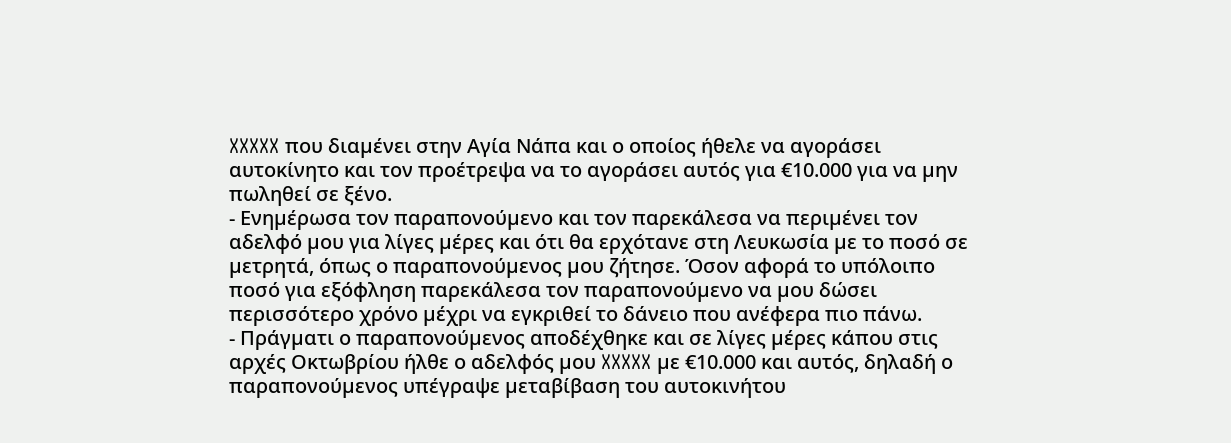XXXXX που διαµένει στην Αγία Νάπα και ο οποίος ήθελε να αγοράσει αυτοκίνητο και τον προέτρεψα να το αγοράσει αυτός για €10.000 για να µην πωληθεί σε ξένο.
- Ενηµέρωσα τον παραπονούµενο και τον παρεκάλεσα να περιµένει τον αδελφό µου για λίγες µέρες και ότι θα ερχότανε στη Λευκωσία µε το ποσό σε µετρητά, όπως ο παραπονούµενος µου ζήτησε. Όσον αφορά το υπόλοιπο ποσό για εξόφληση παρεκάλεσα τον παραπονούµενο να µου δώσει περισσότερο χρόνο µέχρι να εγκριθεί το δάνειο που ανέφερα πιο πάνω.
- Πράγµατι ο παραπονούµενος αποδέχθηκε και σε λίγες µέρες κάπου στις αρχές Οκτωβρίου ήλθε ο αδελφός µου XXXXX µε €10.000 και αυτός, δηλαδή ο παραπονούµενος υπέγραψε µεταβίβαση του αυτοκινήτου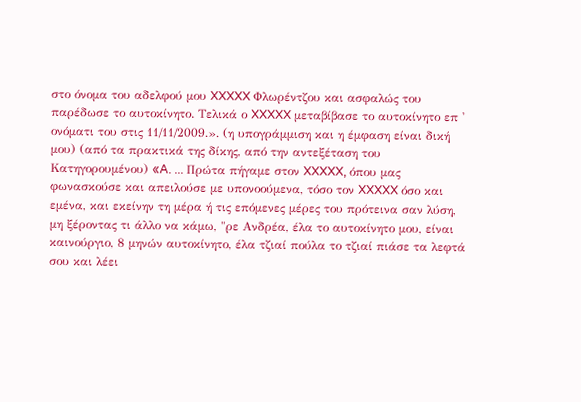στο όνοµα του αδελφού µου XXXXX Φλωρέντζου και ασφαλώς του παρέδωσε το αυτοκίνητο. Τελικά ο XXXXX µεταβίβασε το αυτοκίνητο επ ' ονόµατι του στις 11/11/2009.». (η υπογράμμιση και η έμφαση είναι δική μου) (από τα πρακτικά της δίκης, από την αντεξέταση του Κατηγορουμένου) «A. ... Πρώτα πήγαμε στον XXXXX, όπου μας φωνασκούσε και απειλούσε με υπονοούμενα, τόσο τον XXXXX όσο και εμένα, και εκείνην τη μέρα ή τις επόμενες μέρες του πρότεινα σαν λύση, μη ξέροντας τι άλλο να κάμω, "ρε Ανδρέα, έλα το αυτοκίνητο μου, είναι καινούργιο, 8 μηνών αυτοκίνητο, έλα τζιαί πούλα το τζιαί πιάσε τα λεφτά σου και λέει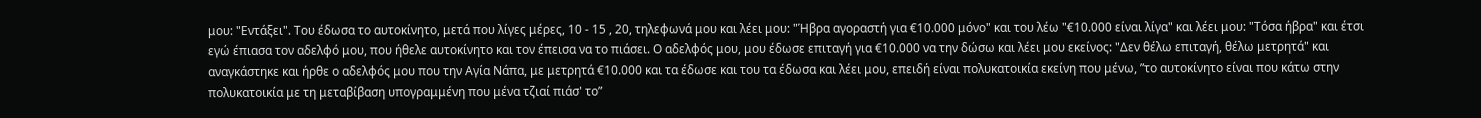μου: "Εντάξει". Του έδωσα το αυτοκίνητο, μετά που λίγες μέρες, 10 - 15 , 20, τηλεφωνά μου και λέει μου: "Ήβρα αγοραστή για €10.000 μόνο" και του λέω "€10.000 είναι λίγα" και λέει μου: "Τόσα ήβρα" και έτσι εγώ έπιασα τον αδελφό μου, που ήθελε αυτοκίνητο και τον έπεισα να το πιάσει. Ο αδελφός μου, μου έδωσε επιταγή για €10.000 να την δώσω και λέει μου εκείνος: "Δεν θέλω επιταγή, θέλω μετρητά" και αναγκάστηκε και ήρθε ο αδελφός μου που την Αγία Νάπα, με μετρητά €10.000 και τα έδωσε και του τα έδωσα και λέει μου, επειδή είναι πολυκατοικία εκείνη που μένω, ʺτο αυτοκίνητο είναι που κάτω στην πολυκατοικία με τη μεταβίβαση υπογραμμένη που μένα τζιαί πιάσ' τοʺ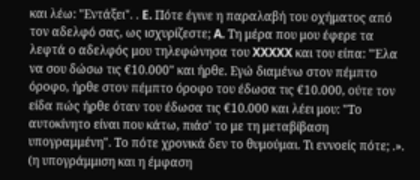και λέω: "Εντάξει". . E. Πότε έγινε η παραλαβή του οχήματος από τον αδελφό σας, ως ισχυρίζεστε; A. Τη μέρα που μου έφερε τα λεφτά ο αδελφός μου τηλεφώνησα του XXXXX και του είπα: "Έλα να σου δώσω τις €10.000" και ήρθε. Εγώ διαμένω στον πέμπτο όροφο, ήρθε στον πέμπτο όροφο του έδωσα τις €10.000, ούτε τον είδα πώς ήρθε όταν του έδωσα τις €10.000 και λέει μου: "Το αυτοκίνητο είναι που κάτω, πιάσ' το με τη μεταβίβαση υπογραμμένη". Το πότε χρονικά δεν το θυμούμαι. Τι εννοείς πότε; .». (η υπογράμμιση και η έμφαση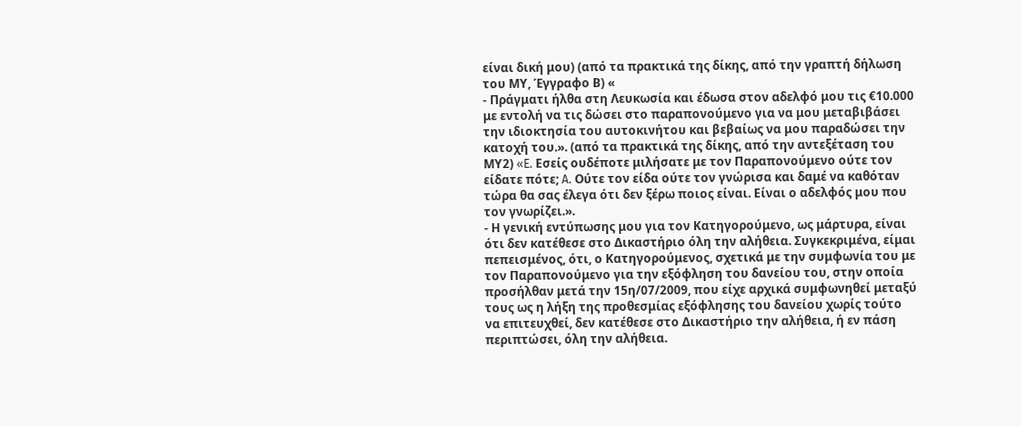είναι δική μου) (από τα πρακτικά της δίκης, από την γραπτή δήλωση του ΜΥ, Έγγραφο Β) «
- Πράγματι ήλθα στη Λευκωσία και έδωσα στον αδελφό μου τις €10.000 με εντολή να τις δώσει στο παραπονούμενο για να μου μεταβιβάσει την ιδιοκτησία του αυτοκινήτου και βεβαίως να μου παραδώσει την κατοχή του.». (από τα πρακτικά της δίκης, από την αντεξέταση του ΜΥ2) «E. Εσείς ουδέποτε μιλήσατε με τον Παραπονούμενο ούτε τον είδατε πότε; A. Ούτε τον είδα ούτε τον γνώρισα και δαμέ να καθόταν τώρα θα σας έλεγα ότι δεν ξέρω ποιος είναι. Είναι ο αδελφός μου που τον γνωρίζει.».
- Η γενική εντύπωσης μου για τον Κατηγορούμενο, ως μάρτυρα, είναι ότι δεν κατέθεσε στο Δικαστήριο όλη την αλήθεια. Συγκεκριμένα, είμαι πεπεισμένος, ότι, ο Κατηγορούμενος, σχετικά με την συμφωνία του με τον Παραπονούμενο για την εξόφληση του δανείου του, στην οποία προσήλθαν μετά την 15η/07/2009, που είχε αρχικά συμφωνηθεί μεταξύ τους ως η λήξη της προθεσμίας εξόφλησης του δανείου χωρίς τούτο να επιτευχθεί, δεν κατέθεσε στο Δικαστήριο την αλήθεια, ή εν πάση περιπτώσει, όλη την αλήθεια.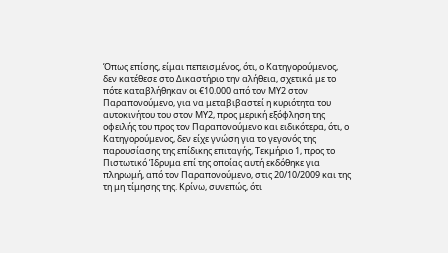Όπως επίσης, είμαι πεπεισμένος, ότι, ο Κατηγορούμενος, δεν κατέθεσε στο Δικαστήριο την αλήθεια, σχετικά με το πότε καταβλήθηκαν οι €10.000 από τον ΜΥ2 στον Παραπονούμενο, για να μεταβιβαστεί η κυριότητα του αυτοκινήτου του στον ΜΥ2, προς μερική εξόφληση της οφειλής του προς τον Παραπονούμενο και ειδικότερα, ότι, ο Κατηγορούμενος, δεν είχε γνώση για το γεγονός της παρουσίασης της επίδικης επιταγής, Τεκμήριο 1, προς το Πιστωτικό Ίδρυμα επί της οποίας αυτή εκδόθηκε για πληρωμή, από τον Παραπονούμενο, στις 20/10/2009 και της τη μη τίμησης της. Κρίνω, συνεπώς, ότι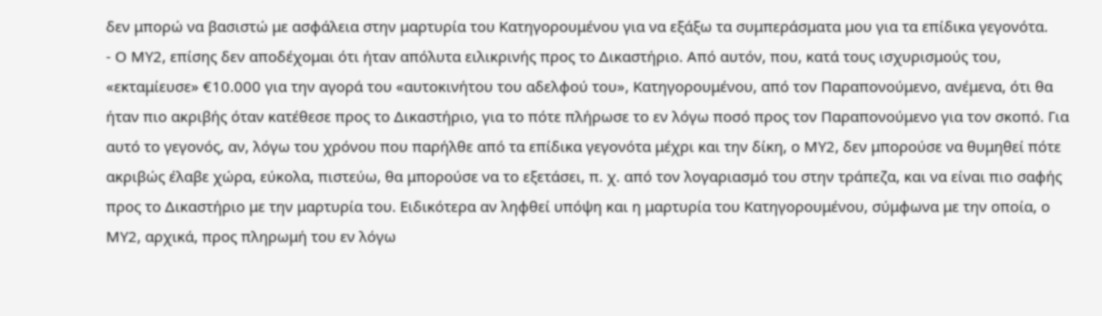δεν μπορώ να βασιστώ με ασφάλεια στην μαρτυρία του Κατηγορουμένου για να εξάξω τα συμπεράσματα μου για τα επίδικα γεγονότα.
- Ο ΜΥ2, επίσης δεν αποδέχομαι ότι ήταν απόλυτα ειλικρινής προς το Δικαστήριο. Από αυτόν, που, κατά τους ισχυρισμούς του, «εκταμίευσε» €10.000 για την αγορά του «αυτοκινήτου του αδελφού του», Κατηγορουμένου, από τον Παραπονούμενο, ανέμενα, ότι θα ήταν πιο ακριβής όταν κατέθεσε προς το Δικαστήριο, για το πότε πλήρωσε το εν λόγω ποσό προς τον Παραπονούμενο για τον σκοπό. Για αυτό το γεγονός, αν, λόγω του χρόνου που παρήλθε από τα επίδικα γεγονότα μέχρι και την δίκη, ο ΜΥ2, δεν μπορούσε να θυμηθεί πότε ακριβώς έλαβε χώρα, εύκολα, πιστεύω, θα μπορούσε να το εξετάσει, π. χ. από τον λογαριασμό του στην τράπεζα, και να είναι πιο σαφής προς το Δικαστήριο με την μαρτυρία του. Ειδικότερα αν ληφθεί υπόψη και η μαρτυρία του Κατηγορουμένου, σύμφωνα με την οποία, ο ΜΥ2, αρχικά, προς πληρωμή του εν λόγω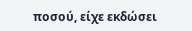ποσού, είχε εκδώσει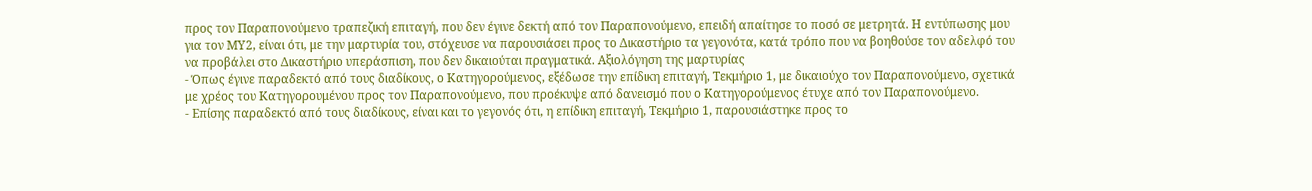προς τον Παραπονούμενο τραπεζική επιταγή, που δεν έγινε δεκτή από τον Παραπονούμενο, επειδή απαίτησε το ποσό σε μετρητά. Η εντύπωσης μου για τον ΜΥ2, είναι ότι, με την μαρτυρία του, στόχευσε να παρουσιάσει προς το Δικαστήριο τα γεγονότα, κατά τρόπο που να βοηθούσε τον αδελφό του να προβάλει στο Δικαστήριο υπεράσπιση, που δεν δικαιούται πραγματικά. Αξιολόγηση της μαρτυρίας
- Όπως έγινε παραδεκτό από τους διαδίκους, ο Κατηγορούμενος, εξέδωσε την επίδικη επιταγή, Τεκμήριο 1, με δικαιούχο τον Παραπονούμενο, σχετικά με χρέος του Κατηγορουμένου προς τον Παραπονούμενο, που προέκυψε από δανεισμό που ο Κατηγορούμενος έτυχε από τον Παραπονούμενο.
- Επίσης παραδεκτό από τους διαδίκους, είναι και το γεγονός ότι, η επίδικη επιταγή, Τεκμήριο 1, παρουσιάστηκε προς το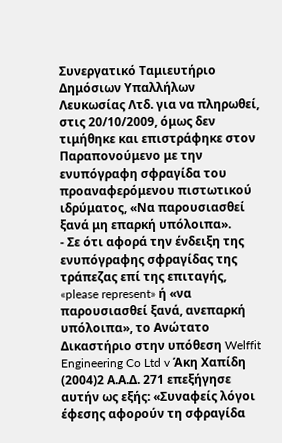Συνεργατικό Ταμιευτήριο Δημόσιων Υπαλλήλων Λευκωσίας Λτδ. για να πληρωθεί, στις 20/10/2009, όμως δεν τιμήθηκε και επιστράφηκε στον Παραπονούμενο με την ενυπόγραφη σφραγίδα του προαναφερόμενου πιστωτικού ιδρύματος, «Να παρουσιασθεί ξανά μη επαρκή υπόλοιπα».
- Σε ότι αφορά την ένδειξη της ενυπόγραφης σφραγίδας της τράπεζας επί της επιταγής, «please represent» ή «να παρουσιασθεί ξανά, ανεπαρκή υπόλοιπα», το Ανώτατο Δικαστήριο στην υπόθεση Welffit Engineering Co Ltd v Άκη Χαπίδη
(2004)2 Α.Α.Δ. 271 επεξήγησε αυτήν ως εξής: «Συναφείς λόγοι έφεσης αφορούν τη σφραγίδα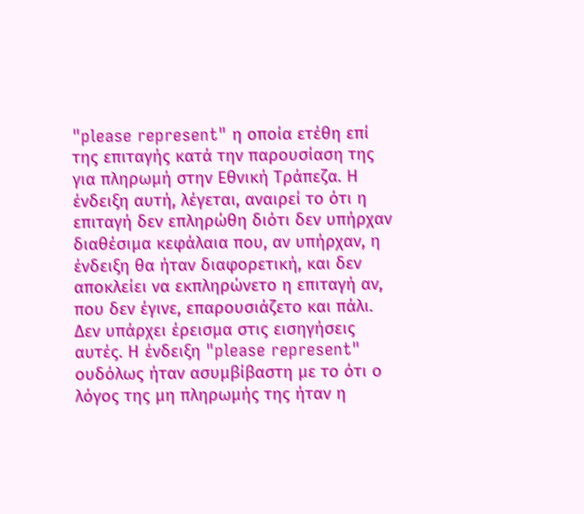"please represent" η οποία ετέθη επί της επιταγής κατά την παρουσίαση της για πληρωμή στην Εθνική Τράπεζα. Η ένδειξη αυτή, λέγεται, αναιρεί το ότι η επιταγή δεν επληρώθη διότι δεν υπήρχαν διαθέσιμα κεφάλαια που, αν υπήρχαν, η ένδειξη θα ήταν διαφορετική, και δεν αποκλείει να εκπληρώνετο η επιταγή αν, που δεν έγινε, επαρουσιάζετο και πάλι. Δεν υπάρχει έρεισμα στις εισηγήσεις αυτές. Η ένδειξη "please represent" ουδόλως ήταν ασυμβίβαστη με το ότι ο λόγος της μη πληρωμής της ήταν η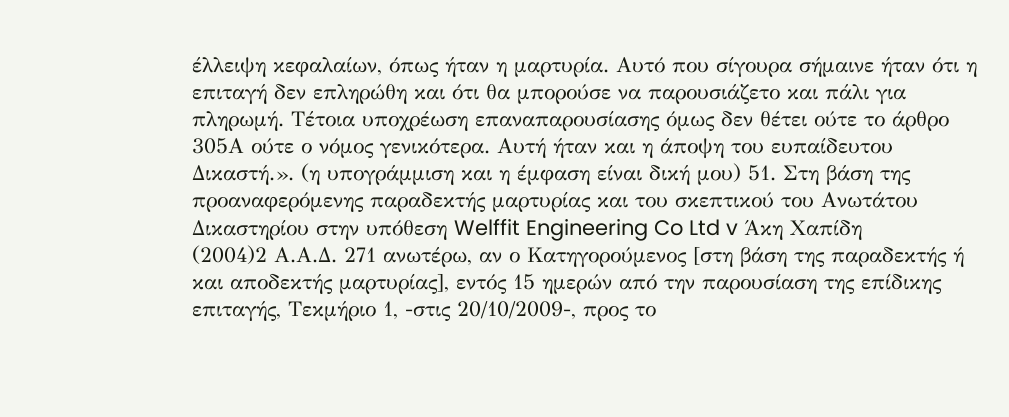έλλειψη κεφαλαίων, όπως ήταν η μαρτυρία. Αυτό που σίγουρα σήμαινε ήταν ότι η επιταγή δεν επληρώθη και ότι θα μπορούσε να παρουσιάζετο και πάλι για πληρωμή. Τέτοια υποχρέωση επαναπαρουσίασης όμως δεν θέτει ούτε το άρθρο 305Α ούτε ο νόμος γενικότερα. Αυτή ήταν και η άποψη του ευπαίδευτου Δικαστή.». (η υπογράμμιση και η έμφαση είναι δική μου) 51. Στη βάση της προαναφερόμενης παραδεκτής μαρτυρίας και του σκεπτικού του Ανωτάτου Δικαστηρίου στην υπόθεση Welffit Engineering Co Ltd v Άκη Χαπίδη
(2004)2 Α.Α.Δ. 271 ανωτέρω, αν ο Κατηγορούμενος [στη βάση της παραδεκτής ή και αποδεκτής μαρτυρίας], εντός 15 ημερών από την παρουσίαση της επίδικης επιταγής, Τεκμήριο 1, -στις 20/10/2009-, προς το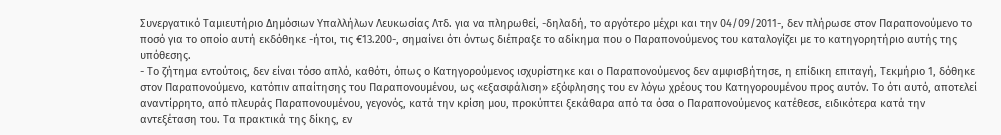Συνεργατικό Ταμιευτήριο Δημόσιων Υπαλλήλων Λευκωσίας Λτδ. για να πληρωθεί, -δηλαδή, το αργότερο μέχρι και την 04/09/2011-, δεν πλήρωσε στον Παραπονούμενο το ποσό για το οποίο αυτή εκδόθηκε -ήτοι, τις €13.200-, σημαίνει ότι όντως διέπραξε το αδίκημα που ο Παραπονούμενος του καταλογίζει με το κατηγορητήριο αυτής της υπόθεσης.
- Το ζήτημα εντούτοις, δεν είναι τόσο απλό, καθότι, όπως ο Κατηγορούμενος ισχυρίστηκε και ο Παραπονούμενος δεν αμφισβήτησε, η επίδικη επιταγή, Τεκμήριο 1, δόθηκε στον Παραπονούμενο, κατόπιν απαίτησης του Παραπονουμένου, ως «εξασφάλιση» εξόφλησης του εν λόγω χρέους του Κατηγορουμένου προς αυτόν. Το ότι αυτό, αποτελεί αναντίρρητο, από πλευράς Παραπονουμένου, γεγονός, κατά την κρίση μου, προκύπτει ξεκάθαρα από τα όσα ο Παραπονούμενος κατέθεσε, ειδικότερα κατά την αντεξέταση του. Τα πρακτικά της δίκης, εν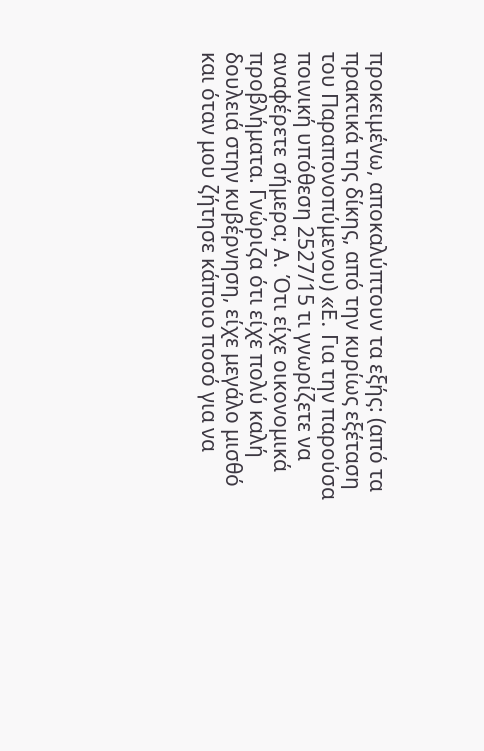προκειμένω, αποκαλύπτουν τα εξής: (από τα πρακτικά της δίκης, από την κυρίως εξέταση του Παραπονοπύμενου) «E. Για την παρούσα ποινική υπόθεση 2527/15 τι γνωρίζετε να αναφέρετε σήμερα; A. Ότι είχε οικονομικά προβλήματα. Γνώριζα ότι είχε πολύ καλή δουλειά στην κυβέρνηση, είχε μεγάλο μισθό και όταν μου ζήτησε κάποιο ποσό για να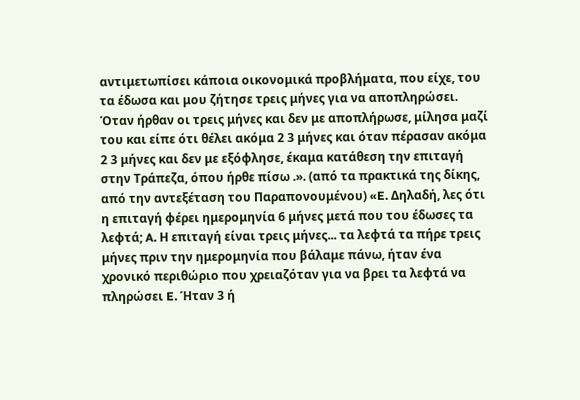αντιμετωπίσει κάποια οικονομικά προβλήματα, που είχε, του τα έδωσα και μου ζήτησε τρεις μήνες για να αποπληρώσει. Όταν ήρθαν οι τρεις μήνες και δεν με αποπλήρωσε, μίλησα μαζί του και είπε ότι θέλει ακόμα 2 3 μήνες και όταν πέρασαν ακόμα 2 3 μήνες και δεν με εξόφλησε, έκαμα κατάθεση την επιταγή στην Τράπεζα, όπου ήρθε πίσω .». (από τα πρακτικά της δίκης, από την αντεξέταση του Παραπονουμένου) «E. Δηλαδή, λες ότι η επιταγή φέρει ημερομηνία 6 μήνες μετά που του έδωσες τα λεφτά; A. Η επιταγή είναι τρεις μήνες... τα λεφτά τα πήρε τρεις μήνες πριν την ημερομηνία που βάλαμε πάνω, ήταν ένα χρονικό περιθώριο που χρειαζόταν για να βρει τα λεφτά να πληρώσει E. Ήταν 3 ή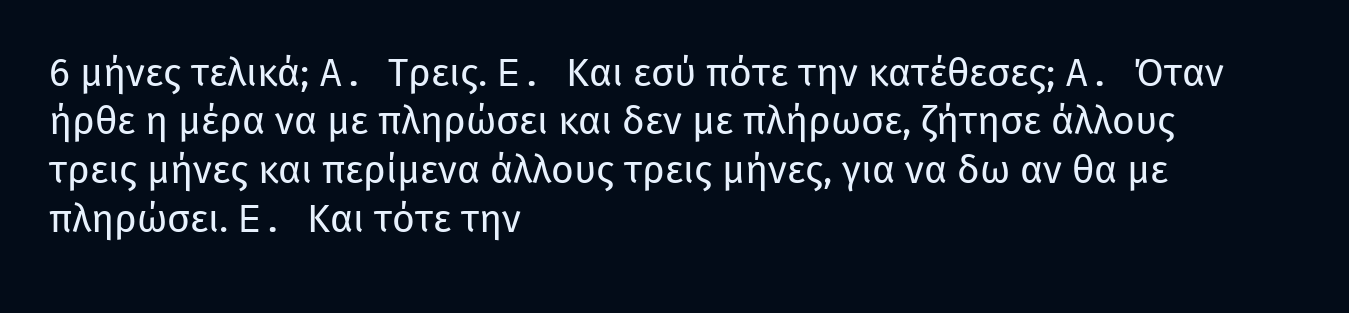6 μήνες τελικά; A. Τρεις. E. Και εσύ πότε την κατέθεσες; A. Όταν ήρθε η μέρα να με πληρώσει και δεν με πλήρωσε, ζήτησε άλλους τρεις μήνες και περίμενα άλλους τρεις μήνες, για να δω αν θα με πληρώσει. E. Και τότε την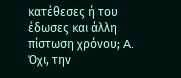κατέθεσες ή του έδωσες και άλλη πίστωση χρόνου; A. Όχι, την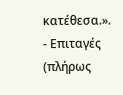κατέθεσα.».
- Επιταγές (πλήρως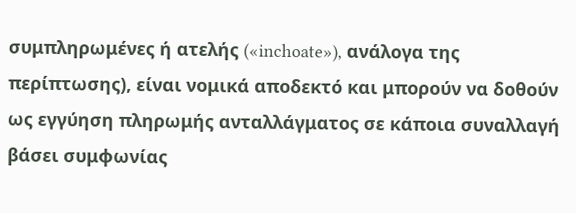συμπληρωμένες ή ατελής («inchoate»), ανάλογα της περίπτωσης), είναι νομικά αποδεκτό και μπορούν να δοθούν ως εγγύηση πληρωμής ανταλλάγματος σε κάποια συναλλαγή βάσει συμφωνίας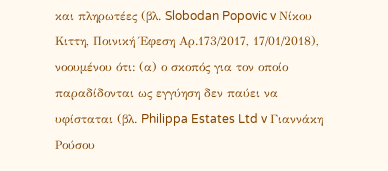και πληρωτέες (βλ. Slobodan Popovic v Νίκου Κιττη, Ποινική Έφεση Αρ.173/2017, 17/01/2018), νοουμένου ότι: (α) ο σκοπός για τον οποίο παραδίδονται ως εγγύηση δεν παύει να υφίσταται (βλ. Philippa Estates Ltd v Γιαννάκη Ρούσου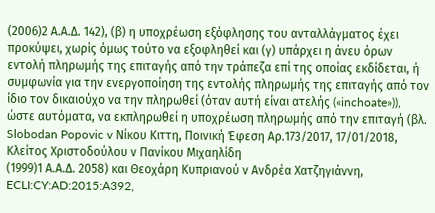(2006)2 Α.Α.Δ. 142), (β) η υποχρέωση εξόφλησης του ανταλλάγματος έχει προκύψει, χωρίς όμως τούτο να εξοφληθεί και (γ) υπάρχει η άνευ όρων εντολή πληρωμής της επιταγής από την τράπεζα επί της οποίας εκδίδεται, ή συμφωνία για την ενεργοποίηση της εντολής πληρωμής της επιταγής από τον ίδιο τον δικαιούχο να την πληρωθεί (όταν αυτή είναι ατελής («inchoate»)), ώστε αυτόματα, να εκπληρωθεί η υποχρέωση πληρωμής από την επιταγή (βλ. Slobodan Popovic v Νίκου Κιττη, Ποινική Έφεση Αρ.173/2017, 17/01/2018, Κλείτος Χριστοδούλου ν Πανίκου Μιχαηλίδη
(1999)1 Α.Α.Δ. 2058) και Θεοχάρη Κυπριανού ν Ανδρέα Χατζηγιάννη, ECLI:CY:AD:2015:A392,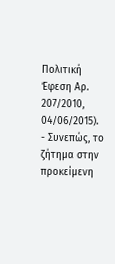Πολιτική Έφεση Αρ. 207/2010, 04/06/2015).
- Συνεπώς, το ζήτημα στην προκείμενη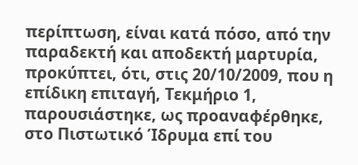περίπτωση, είναι κατά πόσο, από την παραδεκτή και αποδεκτή μαρτυρία, προκύπτει, ότι, στις 20/10/2009, που η επίδικη επιταγή, Τεκμήριο 1, παρουσιάστηκε, ως προαναφέρθηκε, στο Πιστωτικό Ίδρυμα επί του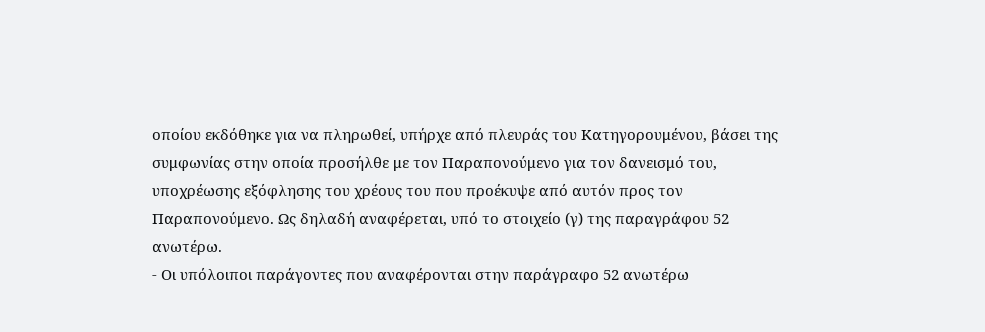οποίου εκδόθηκε για να πληρωθεί, υπήρχε από πλευράς του Κατηγορουμένου, βάσει της συμφωνίας στην οποία προσήλθε με τον Παραπονούμενο για τον δανεισμό του, υποχρέωσης εξόφλησης του χρέους του που προέκυψε από αυτόν προς τον Παραπονούμενο. Ως δηλαδή αναφέρεται, υπό το στοιχείο (γ) της παραγράφου 52 ανωτέρω.
- Οι υπόλοιποι παράγοντες που αναφέρονται στην παράγραφο 52 ανωτέρω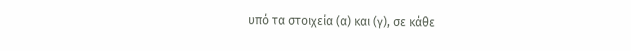υπό τα στοιχεία (α) και (γ), σε κάθε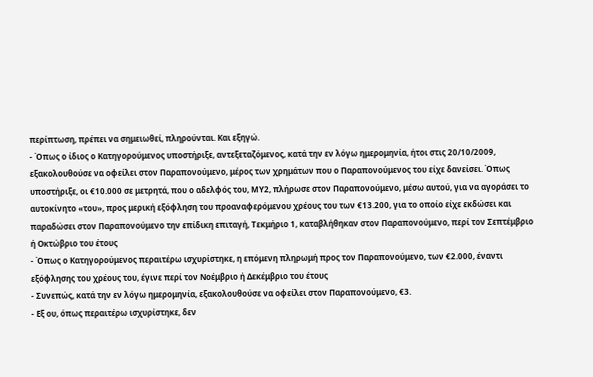περίπτωση, πρέπει να σημειωθεί, πληρούνται. Και εξηγώ.
- Όπως ο ίδιος ο Κατηγορούμενος υποστήριξε, αντεξεταζόμενος, κατά την εν λόγω ημερομηνία, ήτοι στις 20/10/2009, εξακολουθούσε να οφείλει στον Παραπονούμενο, μέρος των χρημάτων που ο Παραπονούμενος του είχε δανείσει. Όπως υποστήριξε, οι €10.000 σε μετρητά, που ο αδελφός του, ΜΥ2, πλήρωσε στον Παραπονούμενο, μέσω αυτού, για να αγοράσει το αυτοκίνητο «του», προς μερική εξόφληση του προαναφερόμενου χρέους του των €13.200, για το οποίο είχε εκδώσει και παραδώσει στον Παραπονούμενο την επίδικη επιταγή, Τεκμήριο 1, καταβλήθηκαν στον Παραπονούμενο, περί τον Σεπτέμβριο ή Οκτώβριο του έτους
- Όπως ο Κατηγορούμενος περαιτέρω ισχυρίστηκε, η επόμενη πληρωμή προς τον Παραπονούμενο, των €2.000, έναντι εξόφλησης του χρέους του, έγινε περί τον Νοέμβριο ή Δεκέμβριο του έτους
- Συνεπώς, κατά την εν λόγω ημερομηνία, εξακολουθούσε να οφείλει στον Παραπονούμενο, €3.
- Εξ ου, όπως περαιτέρω ισχυρίστηκε, δεν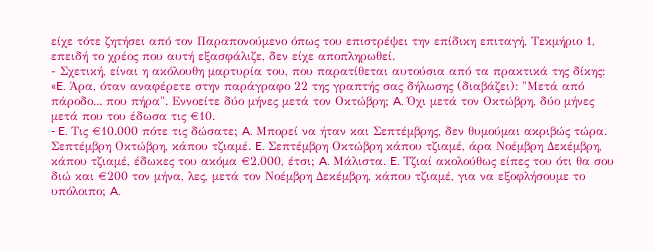είχε τότε ζητήσει από τον Παραπονούμενο όπως του επιστρέψει την επίδικη επιταγή, Τεκμήριο 1, επειδή το χρέος που αυτή εξασφάλιζε, δεν είχε αποπληρωθεί.
- Σχετική, είναι η ακόλουθη μαρτυρία του, που παρατίθεται αυτούσια από τα πρακτικά της δίκης: «E. Άρα, όταν αναφέρετε στην παράγραφο 22 της γραπτής σας δήλωσης (διαβάζει): "Μετά από πάροδο... που πήρα". Εννοείτε δύο μήνες μετά τον Οκτώβρη; A. Όχι μετά τον Οκτώβρη, δύο μήνες μετά που του έδωσα τις €10.
- E. Τις €10.000 πότε τις δώσατε; A. Μπορεί να ήταν και Σεπτέμβρης, δεν θυμούμαι ακριβώς τώρα. Σεπτέμβρη Οκτώβρη, κάπου τζιαμέ. E. Σεπτέμβρη Οκτώβρη κάπου τζιαμέ, άρα Νοέμβρη Δεκέμβρη, κάπου τζιαμέ, έδωκες του ακόμα €2.000, έτσι; A. Μάλιστα. E. Τζιαί ακολούθως είπες του ότι θα σου διώ και €200 τον μήνα, λες, μετά τον Νοέμβρη Δεκέμβρη, κάπου τζιαμέ, για να εξοφλήσουμε το υπόλοιπο; A.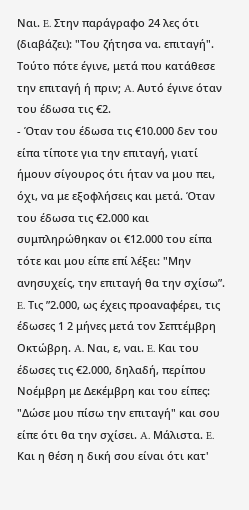Ναι. E. Στην παράγραφο 24 λες ότι (διαβάζει): "Του ζήτησα να. επιταγή". Τούτο πότε έγινε, μετά που κατάθεσε την επιταγή ή πριν; A. Αυτό έγινε όταν του έδωσα τις €2.
- Όταν του έδωσα τις €10.000 δεν του είπα τίποτε για την επιταγή, γιατί ήμουν σίγουρος ότι ήταν να μου πει, όχι, να με εξοφλήσεις και μετά. Όταν του έδωσα τις €2.000 και συμπληρώθηκαν οι €12.000 του είπα τότε και μου είπε επί λέξει: "Μην ανησυχείς, την επιταγή θα την σχίσωʺ. E. Τις ʺ2.000, ως έχεις προαναφέρει, τις έδωσες 1 2 μήνες μετά τον Σεπτέμβρη Οκτώβρη. A. Ναι, ε, ναι. E. Και του έδωσες τις €2.000, δηλαδή, περίπου Νοέμβρη με Δεκέμβρη και του είπες: "Δώσε μου πίσω την επιταγή" και σου είπε ότι θα την σχίσει. A. Μάλιστα. E. Και η θέση η δική σου είναι ότι κατ'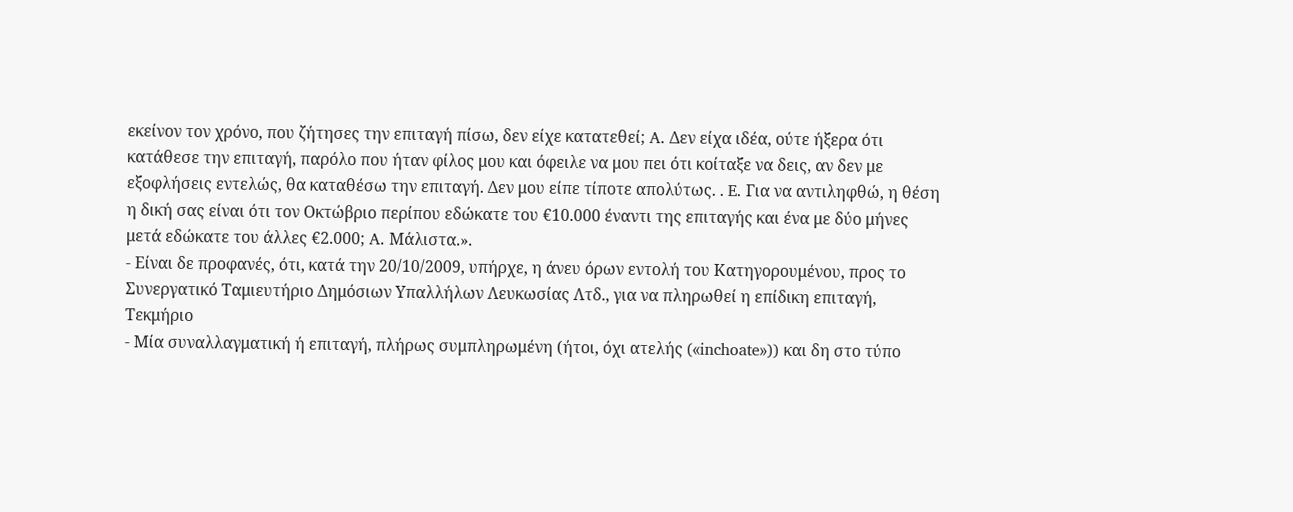εκείνον τον χρόνο, που ζήτησες την επιταγή πίσω, δεν είχε κατατεθεί; A. Δεν είχα ιδέα, ούτε ήξερα ότι κατάθεσε την επιταγή, παρόλο που ήταν φίλος μου και όφειλε να μου πει ότι κοίταξε να δεις, αν δεν με εξοφλήσεις εντελώς, θα καταθέσω την επιταγή. Δεν μου είπε τίποτε απολύτως. . E. Για να αντιληφθώ, η θέση η δική σας είναι ότι τον Οκτώβριο περίπου εδώκατε του €10.000 έναντι της επιταγής και ένα με δύο μήνες μετά εδώκατε του άλλες €2.000; A. Μάλιστα.».
- Είναι δε προφανές, ότι, κατά την 20/10/2009, υπήρχε, η άνευ όρων εντολή του Κατηγορουμένου, προς το Συνεργατικό Ταμιευτήριο Δημόσιων Υπαλλήλων Λευκωσίας Λτδ., για να πληρωθεί η επίδικη επιταγή, Τεκμήριο
- Μία συναλλαγματική ή επιταγή, πλήρως συμπληρωμένη (ήτοι, όχι ατελής («inchoate»)) και δη στο τύπο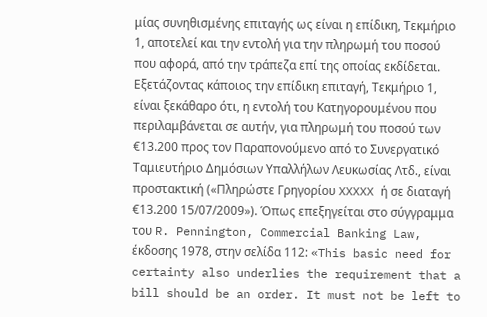μίας συνηθισμένης επιταγής ως είναι η επίδικη, Τεκμήριο 1, αποτελεί και την εντολή για την πληρωμή του ποσού που αφορά, από την τράπεζα επί της οποίας εκδίδεται. Εξετάζοντας κάποιος την επίδικη επιταγή, Τεκμήριο 1, είναι ξεκάθαρο ότι, η εντολή του Κατηγορουμένου που περιλαμβάνεται σε αυτήν, για πληρωμή του ποσού των €13.200 προς τον Παραπονούμενο από το Συνεργατικό Ταμιευτήριο Δημόσιων Υπαλλήλων Λευκωσίας Λτδ., είναι προστακτική («Πληρώστε Γρηγορίου XXXXX ή σε διαταγή €13.200 15/07/2009»). Όπως επεξηγείται στο σύγγραμμα του R. Pennington, Commercial Banking Law, έκδοσης 1978, στην σελίδα 112: «This basic need for certainty also underlies the requirement that a bill should be an order. It must not be left to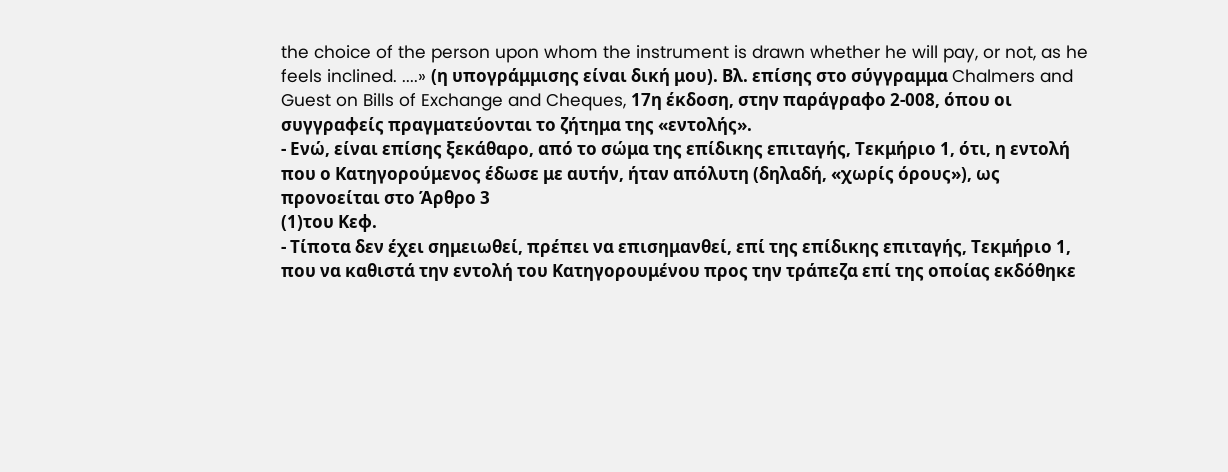the choice of the person upon whom the instrument is drawn whether he will pay, or not, as he feels inclined. ....» (η υπογράμμισης είναι δική μου). Βλ. επίσης στο σύγγραμμα Chalmers and Guest on Bills of Exchange and Cheques, 17η έκδοση, στην παράγραφο 2-008, όπου οι συγγραφείς πραγματεύονται το ζήτημα της «εντολής».
- Ενώ, είναι επίσης ξεκάθαρο, από το σώμα της επίδικης επιταγής, Τεκμήριο 1, ότι, η εντολή που ο Κατηγορούμενος έδωσε με αυτήν, ήταν απόλυτη (δηλαδή, «χωρίς όρους»), ως προνοείται στο Άρθρο 3
(1)του Κεφ.
- Τίποτα δεν έχει σημειωθεί, πρέπει να επισημανθεί, επί της επίδικης επιταγής, Τεκμήριο 1, που να καθιστά την εντολή του Κατηγορουμένου προς την τράπεζα επί της οποίας εκδόθηκε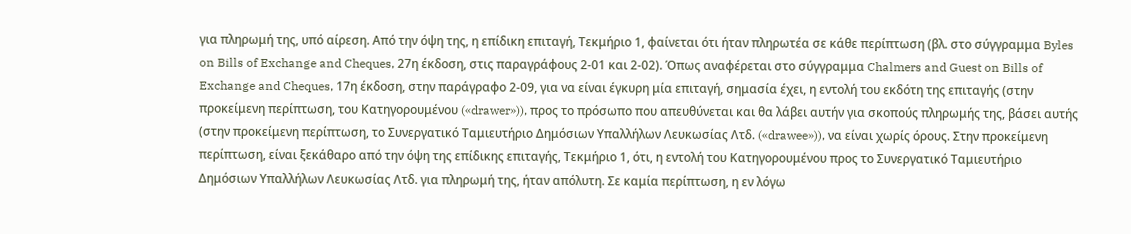για πληρωμή της, υπό αίρεση. Από την όψη της, η επίδικη επιταγή, Τεκμήριο 1, φαίνεται ότι ήταν πληρωτέα σε κάθε περίπτωση (βλ. στο σύγγραμμα Byles on Bills of Exchange and Cheques, 27η έκδοση, στις παραγράφους 2-01 και 2-02). Όπως αναφέρεται στο σύγγραμμα Chalmers and Guest on Bills of Exchange and Cheques, 17η έκδοση, στην παράγραφο 2-09, για να είναι έγκυρη μία επιταγή, σημασία έχει, η εντολή του εκδότη της επιταγής (στην προκείμενη περίπτωση, του Κατηγορουμένου («drawer»)), προς το πρόσωπο που απευθύνεται και θα λάβει αυτήν για σκοπούς πληρωμής της, βάσει αυτής (στην προκείμενη περίπτωση, το Συνεργατικό Ταμιευτήριο Δημόσιων Υπαλλήλων Λευκωσίας Λτδ. («drawee»)), να είναι χωρίς όρους. Στην προκείμενη περίπτωση, είναι ξεκάθαρο από την όψη της επίδικης επιταγής, Τεκμήριο 1, ότι, η εντολή του Κατηγορουμένου προς το Συνεργατικό Ταμιευτήριο Δημόσιων Υπαλλήλων Λευκωσίας Λτδ. για πληρωμή της, ήταν απόλυτη. Σε καμία περίπτωση, η εν λόγω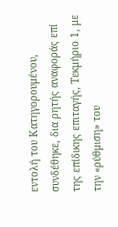εντολή του Κατηγορουμένου, συνδέθηκε, δια ρητής αναφοράς επί της επίδικης επιταγής, Τεκμήριο 1, με την «ρύθμιση» του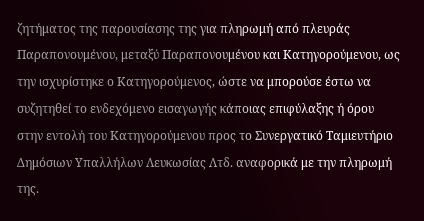ζητήματος της παρουσίασης της για πληρωμή από πλευράς Παραπονουμένου, μεταξύ Παραπονουμένου και Κατηγορούμενου, ως την ισχυρίστηκε ο Κατηγορούμενος, ώστε να μπορούσε έστω να συζητηθεί το ενδεχόμενο εισαγωγής κάποιας επιφύλαξης ή όρου στην εντολή του Κατηγορούμενου προς το Συνεργατικό Ταμιευτήριο Δημόσιων Υπαλλήλων Λευκωσίας Λτδ. αναφορικά με την πληρωμή της.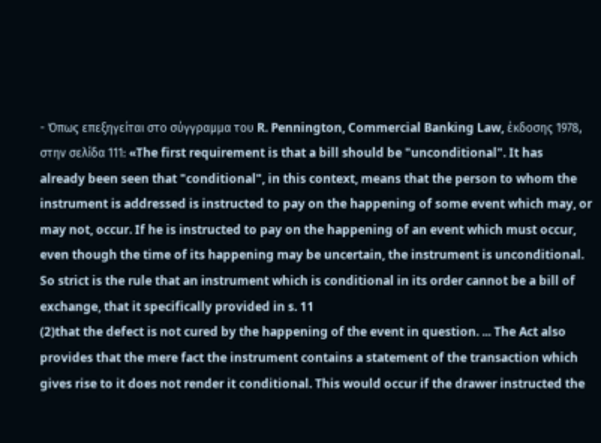- Όπως επεξηγείται στο σύγγραμμα του R. Pennington, Commercial Banking Law, έκδοσης 1978, στην σελίδα 111: «The first requirement is that a bill should be "unconditional". It has already been seen that "conditional", in this context, means that the person to whom the instrument is addressed is instructed to pay on the happening of some event which may, or may not, occur. If he is instructed to pay on the happening of an event which must occur, even though the time of its happening may be uncertain, the instrument is unconditional. So strict is the rule that an instrument which is conditional in its order cannot be a bill of exchange, that it specifically provided in s. 11
(2)that the defect is not cured by the happening of the event in question. ... The Act also provides that the mere fact the instrument contains a statement of the transaction which gives rise to it does not render it conditional. This would occur if the drawer instructed the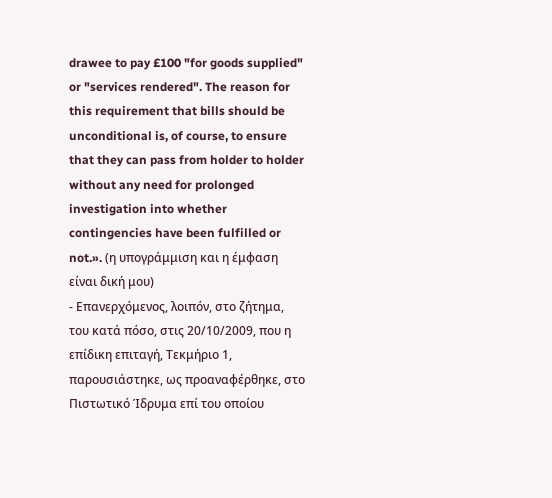drawee to pay £100 "for goods supplied" or "services rendered". The reason for this requirement that bills should be unconditional is, of course, to ensure that they can pass from holder to holder without any need for prolonged investigation into whether contingencies have been fulfilled or not.». (η υπογράμμιση και η έμφαση είναι δική μου)
- Επανερχόμενος, λοιπόν, στο ζήτημα, του κατά πόσο, στις 20/10/2009, που η επίδικη επιταγή, Τεκμήριο 1, παρουσιάστηκε, ως προαναφέρθηκε, στο Πιστωτικό Ίδρυμα επί του οποίου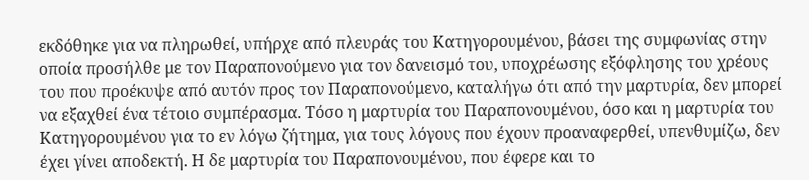εκδόθηκε για να πληρωθεί, υπήρχε από πλευράς του Κατηγορουμένου, βάσει της συμφωνίας στην οποία προσήλθε με τον Παραπονούμενο για τον δανεισμό του, υποχρέωσης εξόφλησης του χρέους του που προέκυψε από αυτόν προς τον Παραπονούμενο, καταλήγω ότι από την μαρτυρία, δεν μπορεί να εξαχθεί ένα τέτοιο συμπέρασμα. Τόσο η μαρτυρία του Παραπονουμένου, όσο και η μαρτυρία του Κατηγορουμένου για το εν λόγω ζήτημα, για τους λόγους που έχουν προαναφερθεί, υπενθυμίζω, δεν έχει γίνει αποδεκτή. Η δε μαρτυρία του Παραπονουμένου, που έφερε και το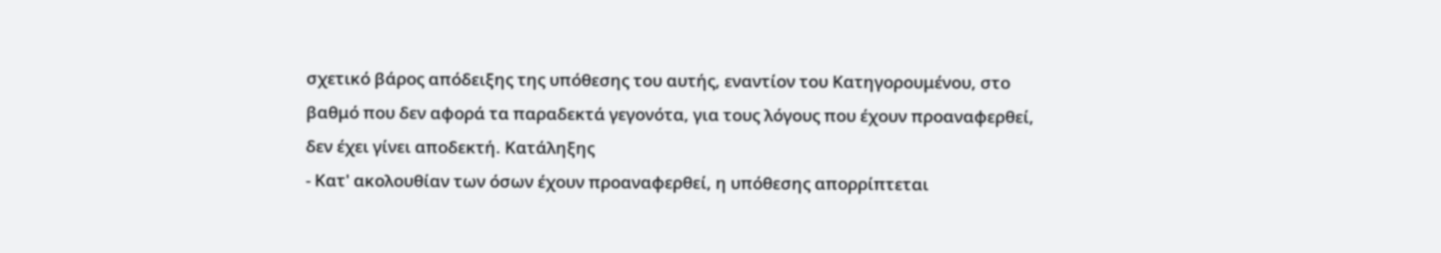σχετικό βάρος απόδειξης της υπόθεσης του αυτής, εναντίον του Κατηγορουμένου, στο βαθμό που δεν αφορά τα παραδεκτά γεγονότα, για τους λόγους που έχουν προαναφερθεί, δεν έχει γίνει αποδεκτή. Κατάληξης
- Κατ' ακολουθίαν των όσων έχουν προαναφερθεί, η υπόθεσης απορρίπτεται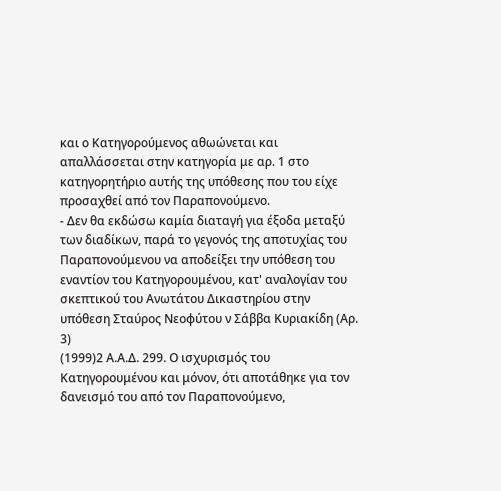και ο Κατηγορούμενος αθωώνεται και απαλλάσσεται στην κατηγορία με αρ. 1 στο κατηγορητήριο αυτής της υπόθεσης που του είχε προσαχθεί από τον Παραπονούμενο.
- Δεν θα εκδώσω καμία διαταγή για έξοδα μεταξύ των διαδίκων, παρά το γεγονός της αποτυχίας του Παραπονούμενου να αποδείξει την υπόθεση του εναντίον του Κατηγορουμένου, κατ' αναλογίαν του σκεπτικού του Ανωτάτου Δικαστηρίου στην υπόθεση Σταύρος Νεοφύτου ν Σάββα Κυριακίδη (Αρ. 3)
(1999)2 Α.Α.Δ. 299. Ο ισχυρισμός του Κατηγορουμένου και μόνον, ότι αποτάθηκε για τον δανεισμό του από τον Παραπονούμενο,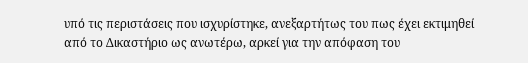υπό τις περιστάσεις που ισχυρίστηκε, ανεξαρτήτως του πως έχει εκτιμηθεί από το Δικαστήριο ως ανωτέρω, αρκεί για την απόφαση του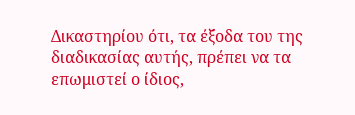Δικαστηρίου ότι, τα έξοδα του της διαδικασίας αυτής, πρέπει να τα επωμιστεί ο ίδιος,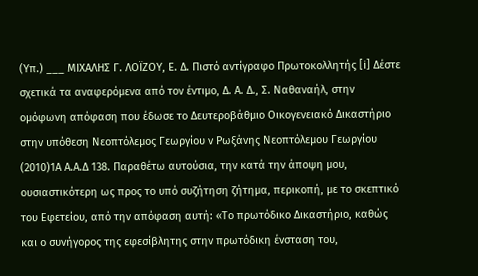(Υπ.) ___ ΜΙΧΑΛΗΣ Γ. ΛΟΪΖΟΥ, Ε. Δ. Πιστό αντίγραφο Πρωτοκολλητής [i] Δέστε σχετικά τα αναφερόμενα από τον έντιμο, Δ. Α. Δ., Σ. Ναθαναήλ, στην ομόφωνη απόφαση που έδωσε το Δευτεροβάθμιο Οικογενειακό Δικαστήριο στην υπόθεση Νεοπτόλεμος Γεωργίου ν Ρωξάνης Νεοπτόλεμου Γεωργίου
(2010)1Α Α.Α.Δ 138. Παραθέτω αυτούσια, την κατά την άποψη μου, ουσιαστικότερη ως προς το υπό συζήτηση ζήτημα, περικοπή, με το σκεπτικό του Εφετείου, από την απόφαση αυτή: «Το πρωτόδικο Δικαστήριο, καθώς και ο συνήγορος της εφεσίβλητης στην πρωτόδικη ένσταση του,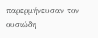παρερμήνευσαν τον ουσιώδη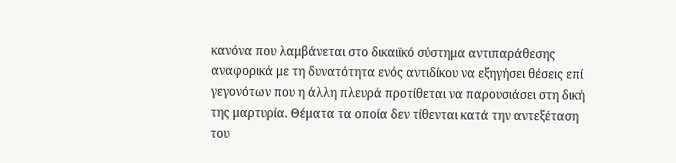κανόνα που λαμβάνεται στο δικαιϊκό σύστημα αντιπαράθεσης αναφορικά με τη δυνατότητα ενός αντιδίκου να εξηγήσει θέσεις επί γεγονότων που η άλλη πλευρά προτίθεται να παρουσιάσει στη δική της μαρτυρία. Θέματα τα οποία δεν τίθενται κατά την αντεξέταση του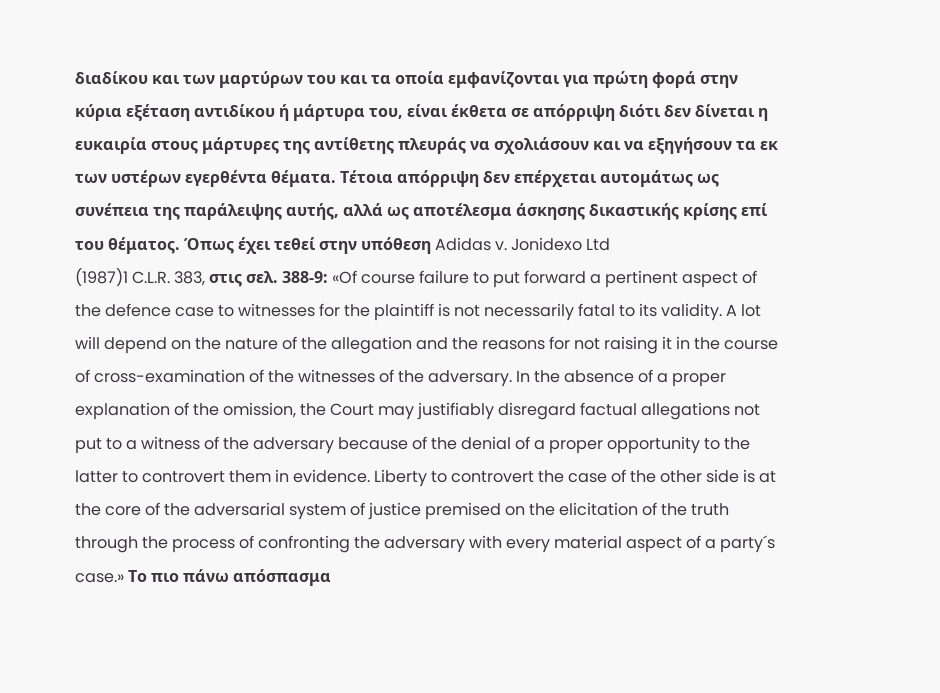διαδίκου και των μαρτύρων του και τα οποία εμφανίζονται για πρώτη φορά στην κύρια εξέταση αντιδίκου ή μάρτυρα του, είναι έκθετα σε απόρριψη διότι δεν δίνεται η ευκαιρία στους μάρτυρες της αντίθετης πλευράς να σχολιάσουν και να εξηγήσουν τα εκ των υστέρων εγερθέντα θέματα. Τέτοια απόρριψη δεν επέρχεται αυτομάτως ως συνέπεια της παράλειψης αυτής, αλλά ως αποτέλεσμα άσκησης δικαστικής κρίσης επί του θέματος. Όπως έχει τεθεί στην υπόθεση Adidas v. Jonidexo Ltd
(1987)1 C.L.R. 383, στις σελ. 388-9: «Of course failure to put forward a pertinent aspect of the defence case to witnesses for the plaintiff is not necessarily fatal to its validity. A lot will depend on the nature of the allegation and the reasons for not raising it in the course of cross-examination of the witnesses of the adversary. In the absence of a proper explanation of the omission, the Court may justifiably disregard factual allegations not put to a witness of the adversary because of the denial of a proper opportunity to the latter to controvert them in evidence. Liberty to controvert the case of the other side is at the core of the adversarial system of justice premised on the elicitation of the truth through the process of confronting the adversary with every material aspect of a party´s case.» Το πιο πάνω απόσπασμα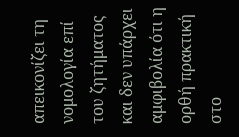απεικονίζει τη νομολογία επί του ζητήματος και δεν υπάρχει αμφιβολία ότι η ορθή πρακτική στο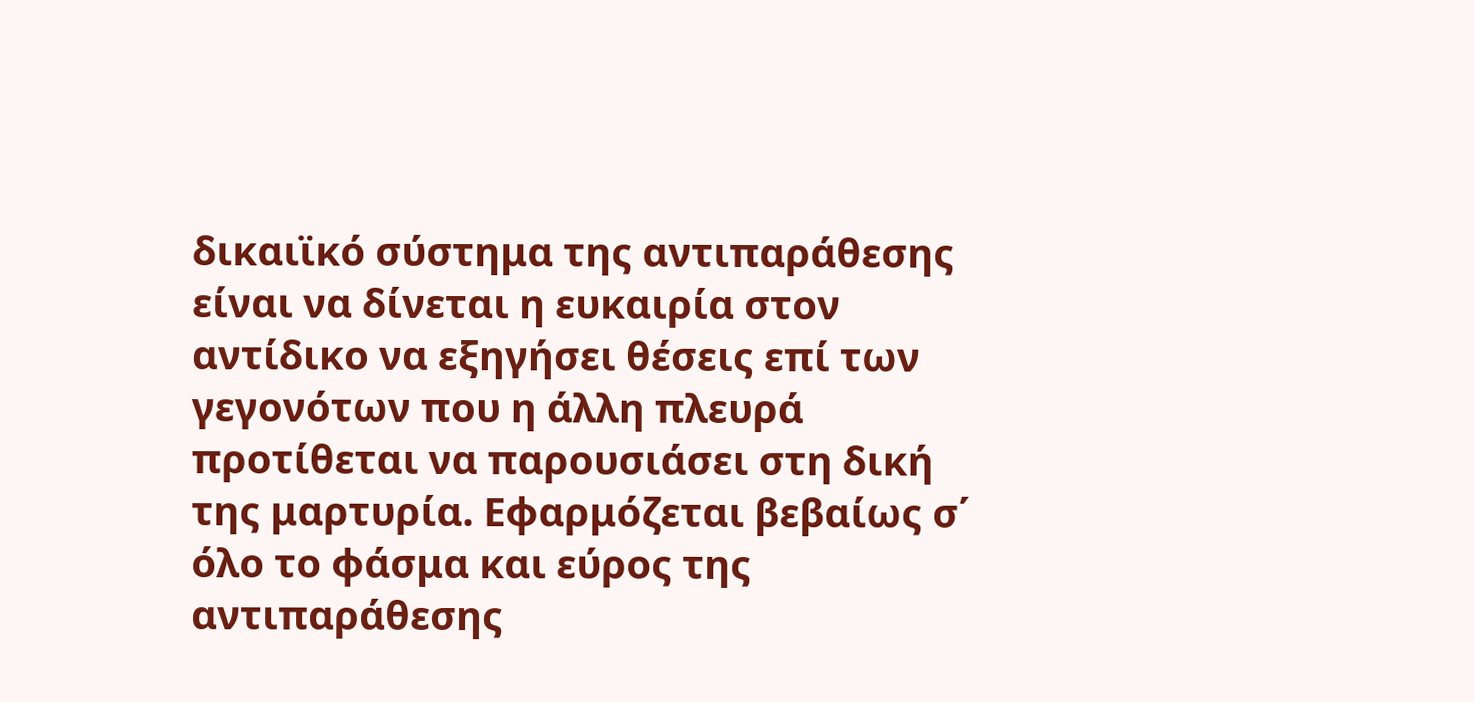δικαιϊκό σύστημα της αντιπαράθεσης είναι να δίνεται η ευκαιρία στον αντίδικο να εξηγήσει θέσεις επί των γεγονότων που η άλλη πλευρά προτίθεται να παρουσιάσει στη δική της μαρτυρία. Εφαρμόζεται βεβαίως σ΄ όλο το φάσμα και εύρος της αντιπαράθεσης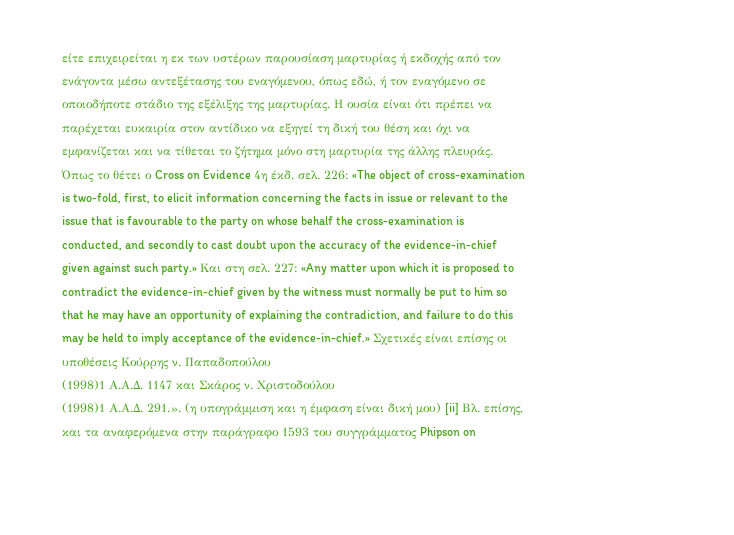είτε επιχειρείται η εκ των υστέρων παρουσίαση μαρτυρίας ή εκδοχής από τον ενάγοντα μέσω αντεξέτασης του εναγόμενου, όπως εδώ, ή τον εναγόμενο σε οποιοδήποτε στάδιο της εξέλιξης της μαρτυρίας. Η ουσία είναι ότι πρέπει να παρέχεται ευκαιρία στον αντίδικο να εξηγεί τη δική του θέση και όχι να εμφανίζεται και να τίθεται το ζήτημα μόνο στη μαρτυρία της άλλης πλευράς. Όπως το θέτει ο Cross on Evidence 4η έκδ. σελ. 226: «The object of cross-examination is two-fold, first, to elicit information concerning the facts in issue or relevant to the issue that is favourable to the party on whose behalf the cross-examination is conducted, and secondly to cast doubt upon the accuracy of the evidence-in-chief given against such party.» Και στη σελ. 227: «Any matter upon which it is proposed to contradict the evidence-in-chief given by the witness must normally be put to him so that he may have an opportunity of explaining the contradiction, and failure to do this may be held to imply acceptance of the evidence-in-chief.» Σχετικές είναι επίσης οι υποθέσεις Κούρρης ν. Παπαδοπούλου
(1998)1 Α.Α.Δ. 1147 και Σκάρος ν. Χριστοδούλου
(1998)1 Α.Α.Δ. 291.». (η υπογράμμιση και η έμφαση είναι δική μου) [ii] Βλ. επίσης, και τα αναφερόμενα στην παράγραφο 1593 του συγγράμματος Phipson on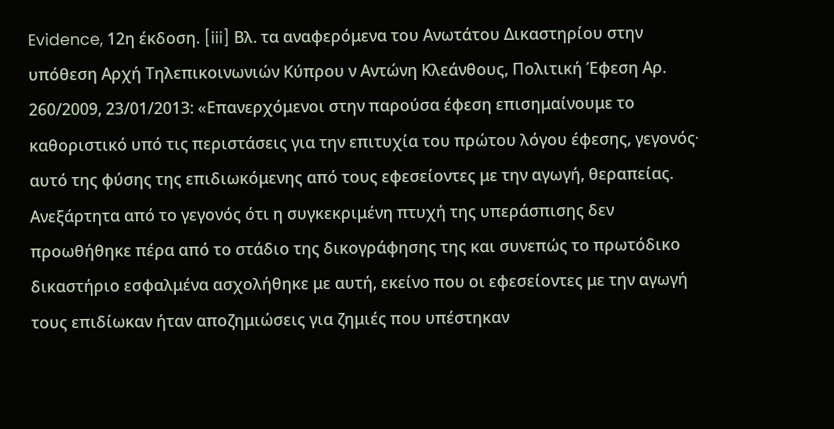Evidence, 12η έκδοση. [iii] Βλ. τα αναφερόμενα του Ανωτάτου Δικαστηρίου στην υπόθεση Αρχή Τηλεπικοινωνιών Κύπρου ν Αντώνη Κλεάνθους, Πολιτική Έφεση Αρ. 260/2009, 23/01/2013: «Επανερχόμενοι στην παρούσα έφεση επισημαίνουμε το καθοριστικό υπό τις περιστάσεις για την επιτυχία του πρώτου λόγου έφεσης, γεγονός∙ αυτό της φύσης της επιδιωκόμενης από τους εφεσείοντες με την αγωγή, θεραπείας. Ανεξάρτητα από το γεγονός ότι η συγκεκριμένη πτυχή της υπεράσπισης δεν προωθήθηκε πέρα από το στάδιο της δικογράφησης της και συνεπώς το πρωτόδικο δικαστήριο εσφαλμένα ασχολήθηκε με αυτή, εκείνο που οι εφεσείοντες με την αγωγή τους επιδίωκαν ήταν αποζημιώσεις για ζημιές που υπέστηκαν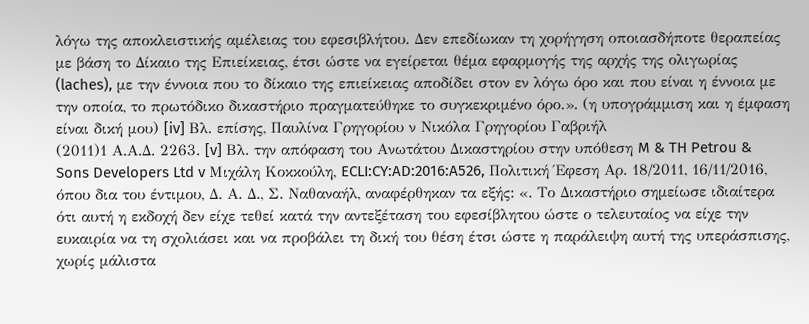λόγω της αποκλειστικής αμέλειας του εφεσιβλήτου. Δεν επεδίωκαν τη χορήγηση οποιασδήποτε θεραπείας με βάση το Δίκαιο της Επιείκειας, έτσι ώστε να εγείρεται θέμα εφαρμογής της αρχής της ολιγωρίας (laches), με την έννοια που το δίκαιο της επιείκειας αποδίδει στον εν λόγω όρο και που είναι η έννοια με την οποία, το πρωτόδικο δικαστήριο πραγματεύθηκε το συγκεκριμένο όρο.». (η υπογράμμιση και η έμφαση είναι δική μου) [iv] Βλ. επίσης, Παυλίνα Γρηγορίου ν Νικόλα Γρηγορίου Γαβριήλ
(2011)1 Α.Α.Δ. 2263. [v] Βλ. την απόφαση του Ανωτάτου Δικαστηρίου στην υπόθεση M & TH Petrou & Sons Developers Ltd v Μιχάλη Κοκκούλη, ECLI:CY:AD:2016:A526, Πολιτική Έφεση Αρ. 18/2011, 16/11/2016, όπου δια του έντιμου, Δ. Α. Δ., Σ. Ναθαναήλ, αναφέρθηκαν τα εξής: «. Το Δικαστήριο σημείωσε ιδιαίτερα ότι αυτή η εκδοχή δεν είχε τεθεί κατά την αντεξέταση του εφεσίβλητου ώστε ο τελευταίος να είχε την ευκαιρία να τη σχολιάσει και να προβάλει τη δική του θέση έτσι ώστε η παράλειψη αυτή της υπεράσπισης, χωρίς μάλιστα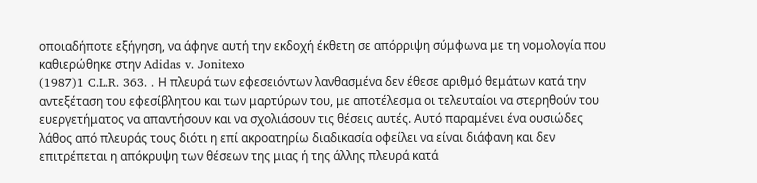οποιαδήποτε εξήγηση, να άφηνε αυτή την εκδοχή έκθετη σε απόρριψη σύμφωνα με τη νομολογία που καθιερώθηκε στην Adidas v. Jonitexo
(1987)1 C.L.R. 363. . Η πλευρά των εφεσειόντων λανθασμένα δεν έθεσε αριθμό θεμάτων κατά την αντεξέταση του εφεσίβλητου και των μαρτύρων του, με αποτέλεσμα οι τελευταίοι να στερηθούν του ευεργετήματος να απαντήσουν και να σχολιάσουν τις θέσεις αυτές. Αυτό παραμένει ένα ουσιώδες λάθος από πλευράς τους διότι η επί ακροατηρίω διαδικασία οφείλει να είναι διάφανη και δεν επιτρέπεται η απόκρυψη των θέσεων της μιας ή της άλλης πλευρά κατά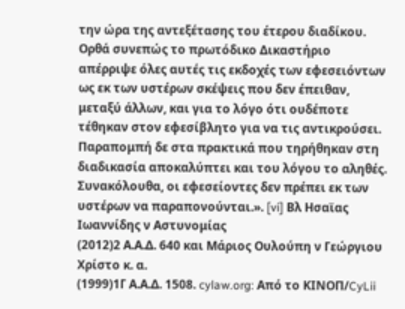την ώρα της αντεξέτασης του έτερου διαδίκου. Ορθά συνεπώς το πρωτόδικο Δικαστήριο απέρριψε όλες αυτές τις εκδοχές των εφεσειόντων ως εκ των υστέρων σκέψεις που δεν έπειθαν, μεταξύ άλλων, και για το λόγο ότι ουδέποτε τέθηκαν στον εφεσίβλητο για να τις αντικρούσει. Παραπομπή δε στα πρακτικά που τηρήθηκαν στη διαδικασία αποκαλύπτει και του λόγου το αληθές. Συνακόλουθα, οι εφεσείοντες δεν πρέπει εκ των υστέρων να παραπονούνται.». [vi] Βλ Ησαϊας Ιωαννίδης ν Αστυνομίας
(2012)2 Α.Α.Δ. 640 και Μάριος Ουλούπη ν Γεώργιου Χρίστο κ. α.
(1999)1Γ Α.Α.Δ. 1508. cylaw.org: Από το ΚΙΝOΠ/CyLii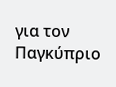για τον Παγκύπριο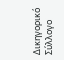Δικηγορικό Σύλλογο